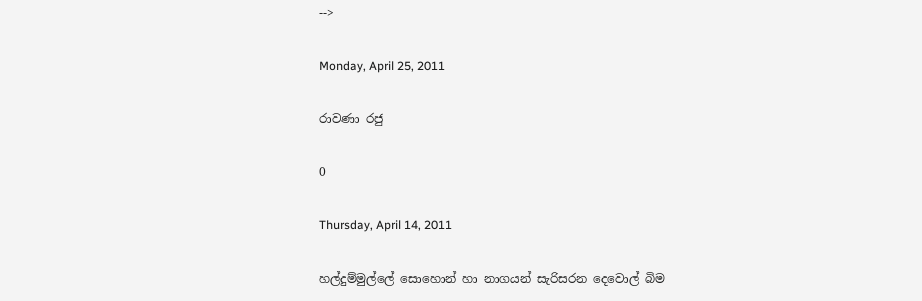-->

Monday, April 25, 2011

රාවණා රජු

0

Thursday, April 14, 2011

හල්දුම්මුල්ලේ සොහොන් හා නාගයන් සැරිසරන දෙවොල් බිම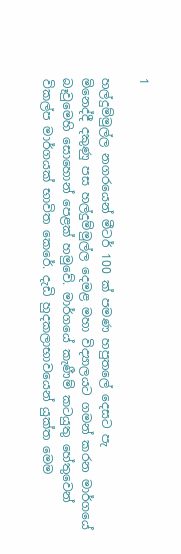1

හල්දුම්මුල්ල නගරයෙන් මීටර් 100 ක්‌ පමණ හපුතලේ දෙසට පැ
මිනෙද්දී දකුණු පස හල්දුම්මුල්ල දෙමළ මහා විද්‍යාලයට ගමන් කරන මාර්ගයේ බෑවුමෙහි සොහොන් පෙළක්‌ හමුවේ. මාර්ගයේ කැණීම් කටයුතු හේතුවෙන් විකල්ප මාර්ගයක්‌ භාවිත කෙරේ. දැඩි හුදකලාභාවයෙන් යුක්‌ත මෙම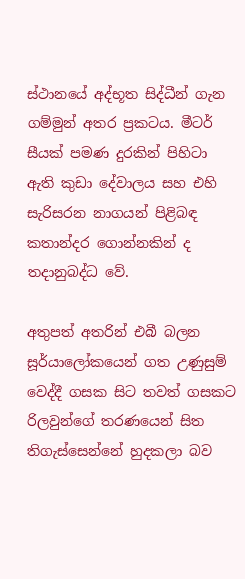ස්‌ථානයේ අද්භූත සිද්ධීන් ගැන ගම්මුන් අතර ප්‍රකටය. මීටර් සීයක්‌ පමණ දුරකින් පිහිටා ඇති කුඩා දේවාලය සහ එහි සැරිසරන නාගයන් පිළිබඳ කතාන්දර ගොන්නකින් ද තදානුබද්ධ වේ.

අතුපත් අතරින් එබී බලන සූර්යාලෝකයෙන් ගත උණුසුම් වෙද්දී ගසක සිට තවත් ගසකට රිලවුන්ගේ තරණයෙන් සිත තිගැස්‌සෙන්නේ හුදකලා බව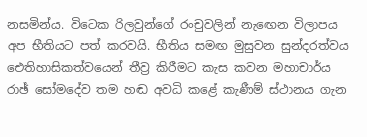නසමින්ය. විටෙක රිලවුන්ගේ රංචුවලින් නැඟෙන විලාපය අප භීතියට පත් කරවයි. භීතිය සමඟ මුසුවන සුන්දරත්වය ඓතිහාසිකත්වයෙන් තීව්‍ර කිරීමට කැස කවන මහාචාර්ය රාඡ් සෝමදේව තම හඬ අවධි කළේ කැණීම් ස්‌ථානය ගැන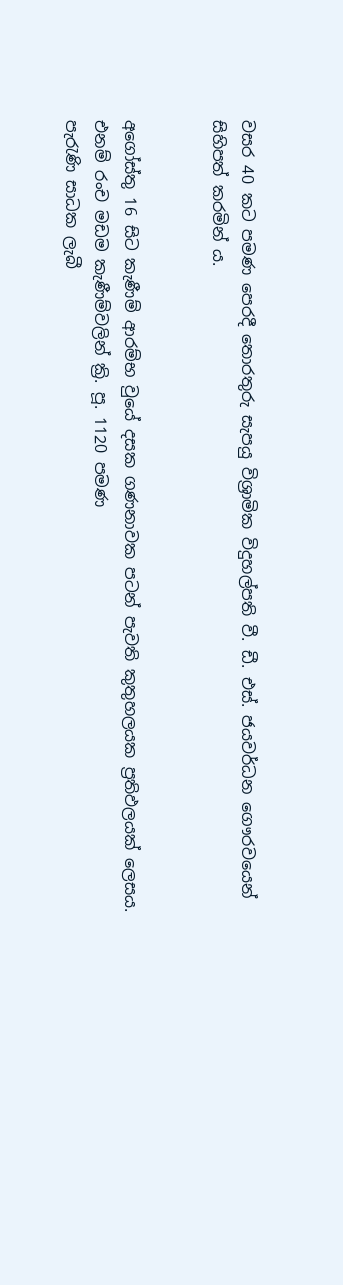වසර 40 කට පමණ පෙරදී තොරතුරු සැපයු විශ්‍රාමික විදුහල්පති වී. ඩී. එස්‌. ජයවර්ධන ගෞරවයෙන් සිහිපත් කරමින් ය.


අගෝස්‌තු 16 සිට කැණීම් ආරම්භ වුයේ දසක ගණනාවක පටන් පැවති කුතුහලයක ප්‍රතිඵලයක්‌ ලෙසය. එනම් රංච මඩම කැණීම්වලින් ක්‍රි. පූ. 1120 පමණ
පැරැණි සාධක ලැබී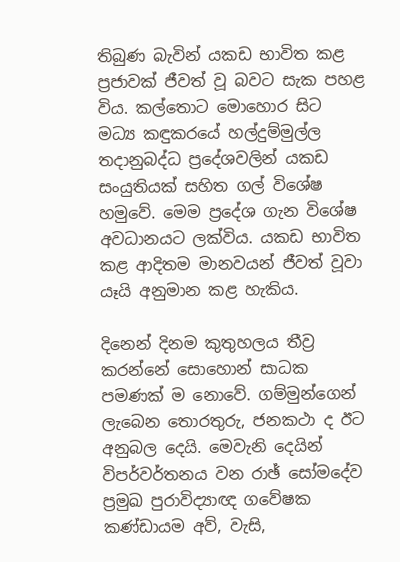තිබුණ බැවින් යකඩ භාවිත කළ ප්‍රජාවක්‌ ජීවත් වූ බවට සැක පහළ විය. කල්තොට මොහොර සිට මධ්‍ය කඳුකරයේ හල්දුම්මුල්ල තදානුබද්ධ ප්‍රදේශවලින් යකඩ සංයුතියක්‌ සහිත ගල් විශේෂ හමුවේ. මෙම ප්‍රදේශ ගැන විශේෂ අවධානයට ලක්‌විය. යකඩ භාවිත කළ ආදිතම මානවයන් ජීවත් වූවා යෑයි අනුමාන කළ හැකිය.

දිනෙන් දිනම කුතුහලය තීව්‍ර කරන්නේ සොහොන් සාධක පමණක්‌ ම නොවේ. ගම්මුන්ගෙන් ලැබෙන තොරතුරු, ජනකථා ද ඊට අනුබල දෙයි. මෙවැනි දෙයින් විපර්වර්තනය වන රාඡ් සෝමදේව ප්‍රමුඛ පුරාවිද්‍යාඥ ගවේෂක කණ්‌ඩායම අව්, වැසි,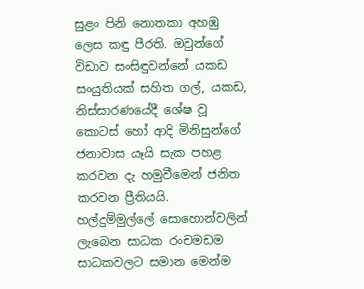සුළං පිනි නොතකා අහඹු ලෙස කඳු පීරති. ඔවුන්ගේ විඩාව සංසිඳුවන්නේ යකඩ සංයුතියක්‌ සහිත ගල්, යකඩ, නිස්‌සාරණයේදී ශේෂ වූ කොටස්‌ හෝ ආදි මිනිසුන්ගේ ජනාවාස යෑයි සැක පහළ කරවන දැ හමුවීමෙන් ජනිත කරවන ප්‍රීතියයි.
හල්දුම්මුල්ලේ සොහොන්වලින් ලැබෙන සාධක රංචමඩම සාධකවලට සමාන මෙන්ම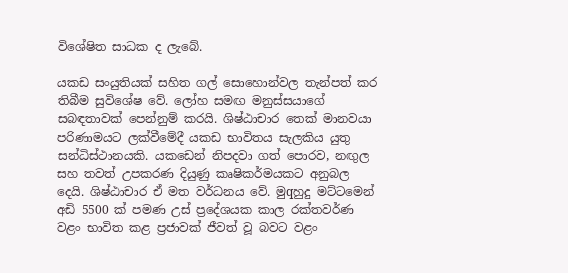විශේෂිත සාධක ද ලැබේ.

යකඩ සංයුතියක්‌ සහිත ගල් සොහොන්වල තැන්පත් කර තිබීම සුවිශේෂ වේ. ලෝහ සමඟ මනුස්‌සයාගේ සබඳතාවක්‌ පෙන්නුම් කරයි. ශිෂ්ඨාචාර තෙක්‌ මානවයා පරිණාමයට ලක්‌වීමේදී යකඩ භාවිතය සැලකිය යුතු සන්ධිස්‌ථානයකි. යකඩෙන් නිපදවා ගත් පොරව, නඟුල සහ තවත් උපකරණ දියුණු කෘෂිකර්මයකට අනුබල දෙයි. ශිෂ්ඨාචාර ඒ මත වර්ධනය වේ. මුqහුදු මට්‌ටමෙන් අඩි 5500 ක්‌ පමණ උස්‌ ප්‍රදේශයක කාල රක්‌තවර්ණ වළං භාවිත කළ ප්‍රජාවක්‌ ජීවත් වූ බවට වළං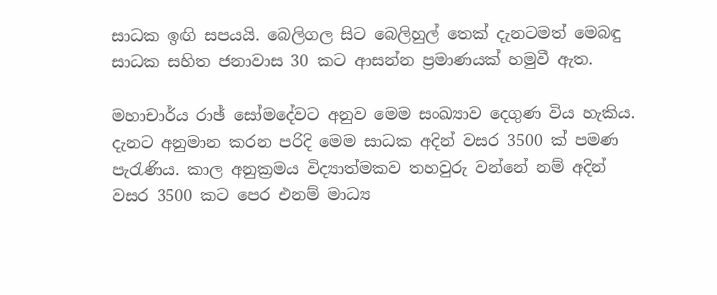සාධක ඉඟි සපයයි. බෙලිගල සිට බෙලිහුල් තෙක්‌ දැනටමත් මෙබඳු සාධක සහිත ජනාවාස 30 කට ආසන්න ප්‍රමාණයක්‌ හමුවී ඇත.

මහාචාර්ය රාඡ් සෝමදේවට අනුව මෙම සංඛ්‍යාව දෙගුණ විය හැකිය. දැනට අනුමාන කරන පරිදි මෙම සාධක අදින් වසර 3500 ක්‌ පමණ පැරැණිය. කාල අනුක්‍රමය විද්‍යාත්මකව තහවුරු වන්නේ නම් අදින් වසර 3500 කට පෙර එනම් මාධ්‍ය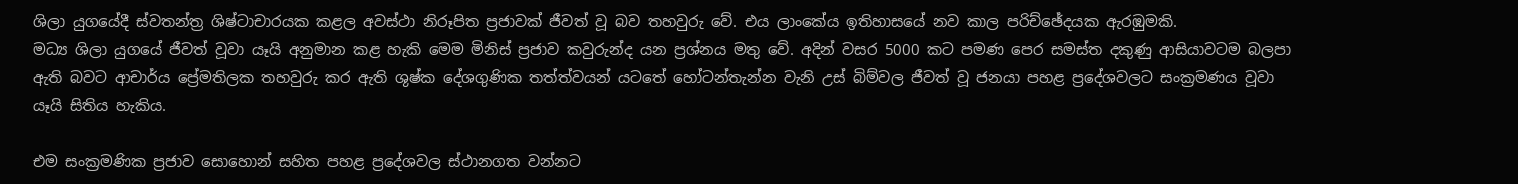ශිලා යුගයේදී ස්‌වතන්ත්‍ර ශිෂ්ටාචාරයක කළල අවස්‌ථා නිරූපිත ප්‍රජාවක්‌ ජීවත් වූ බව තහවුරු වේ. එය ලාංකේය ඉතිහාසයේ නව කාල පරිච්ඡේදයක ඇරඹුමකි.
මධ්‍ය ශිලා යුගයේ ජීවත් වූවා යෑයි අනුමාන කළ හැකි මෙම මිනිස්‌ ප්‍රජාව කවුරුන්ද යන ප්‍රශ්නය මතු වේ. අදින් වසර 5000 කට පමණ පෙර සමස්‌ත දකුණු ආසියාවටම බලපා ඇති බවට ආචාර්ය ප්‍රේමතිලක තහවුරු කර ඇති ශුෂ්ක දේශගුණික තත්ත්වයන් යටතේ හෝටන්තැන්න වැනි උස්‌ බිම්වල ජීවත් වූ ජනයා පහළ ප්‍රදේශවලට සංක්‍රමණය වූවා යෑයි සිතිය හැකිය.

එම සංක්‍රමණික ප්‍රජාව සොහොන් සහිත පහළ ප්‍රදේශවල ස්‌ථානගත වන්නට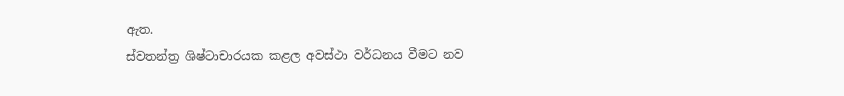ඇත.
ස්‌වතන්ත්‍ර ශිෂ්ටාචාරයක කළල අවස්‌ථා වර්ධනය වීමට නව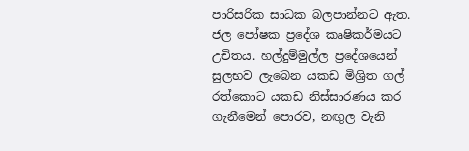පාරිසරික සාධක බලපාන්නට ඇත. ජල පෝෂක ප්‍රදේශ කෘෂිකර්මයට උචිතය. හල්දුම්මුල්ල ප්‍රදේශයෙන් සුලභව ලැබෙන යකඩ මිශ්‍රිත ගල් රත්කොට යකඩ නිස්‌සාරණය කර ගැනීමෙන් පොරව, නඟුල වැනි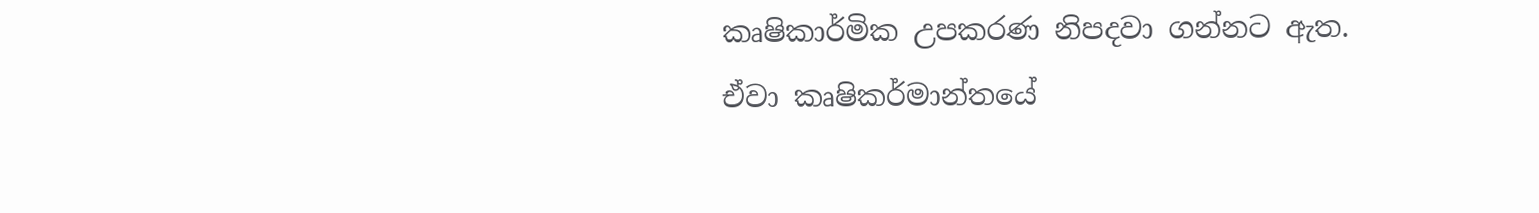කෘෂිකාර්මික උපකරණ නිපදවා ගන්නට ඇත. ඒවා කෘෂිකර්මාන්තයේ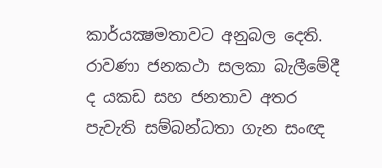කාර්යක්‍ෂමතාවට අනුබල දෙති. රාවණා ජනකථා සලකා බැලීමේදී ද යකඩ සහ ජනතාව අතර පැවැති සම්බන්ධතා ගැන සංඥ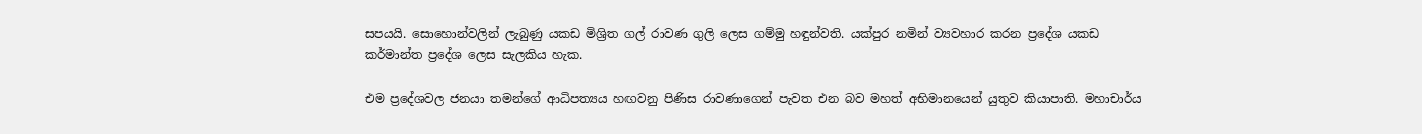සපයයි. සොහොන්වලින් ලැබුණු යකඩ මිශ්‍රිත ගල් රාවණ ගුලි ලෙස ගම්මු හඳුන්වති. යක්‌පුර නමින් ව්‍යවහාර කරන ප්‍රදේශ යකඩ කර්මාන්ත ප්‍රදේශ ලෙස සැලකිය හැක.

එම ප්‍රදේශවල ජනයා තමන්ගේ ආධිපත්‍යය හඟවනු පිණිස රාවණාගෙන් පැවත එන බව මහත් අභිමානයෙන් යුතුව කියාපාති. මහාචාර්ය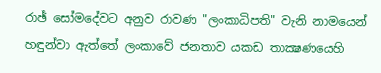රාඡ් සෝමදේවට අනුව රාවණ "ලංකාධිපති" වැනි නාමයෙන් හඳුන්වා ඇත්තේ ලංකාවේ ජනතාව යකඩ තාක්‍ෂණයෙහි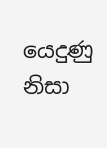යෙදුණු නිසා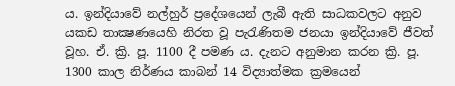ය. ඉන්දියාවේ නල්හුර් ප්‍රදේශයෙන් ලැබී ඇති සාධකවලට අනුව යකඩ තාක්‍ෂණයෙහි නිරත වූ පැරැණිතම ජනයා ඉන්දියාවේ ජීවත් වූහ. ඒ. ක්‍රි. පූ. 1100 දී පමණ ය. දැනට අනුමාන කරන ක්‍රි. පූ. 1300 කාල නිර්ණය කාබන් 14 විද්‍යාත්මක ක්‍රමයෙන්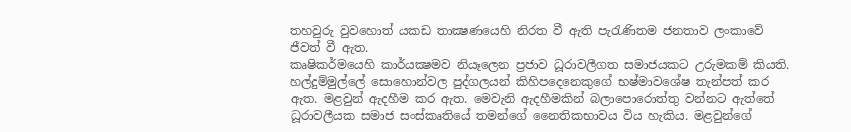තහවුරු වුවහොත් යකඩ තාක්‍ෂණයෙහි නිරත වී ඇති පැරැණිතම ජනතාව ලංකාවේ ජීවත් වී ඇත.
කෘෂිකර්මයෙහි කාර්යක්‍ෂමව නියෑලෙන ප්‍රජාව ධූරාවලීගත සමාජයකට උරුමකම් කියති. හල්දුම්මුල්ලේ සොහොන්වල පුද්ගලයන් කිහිපදෙනෙකුගේ භෂ්මාවශේෂ තැන්පත් කර ඇත. මළවුන් ඇදහීම කර ඇත. මෙවැනි ඇදහීමකින් බලාපොරොත්තු වන්නට ඇත්තේ ධූරාවලීයක සමාජ සංස්‌කෘතියේ තමන්ගේ නෛතිකභාවය විය හැකිය. මළවුන්ගේ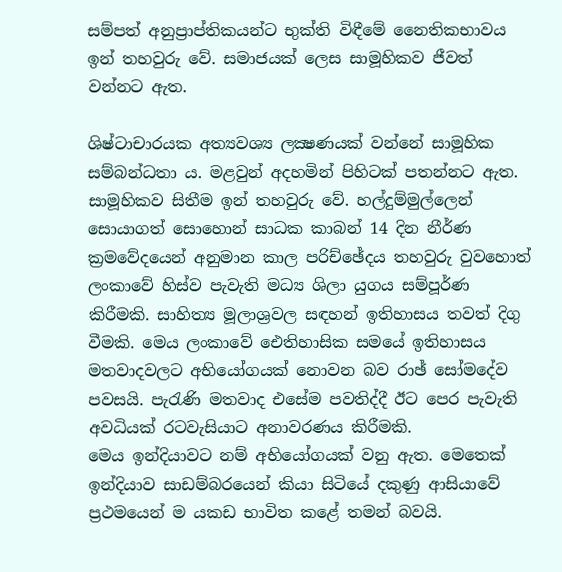සම්පත් අනුප්‍රාප්තිකයන්ට භුක්‌ති විඳීමේ නෛතිකභාවය ඉන් තහවුරු වේ. සමාජයක්‌ ලෙස සාමූහිකව ජීවත් වන්නට ඇත.

ශිෂ්ටාචාරයක අත්‍යවශ්‍ය ලක්‍ෂණයක්‌ වන්නේ සාමූහික සම්බන්ධතා ය. මළවුන් අදහමින් පිහිටක්‌ පතන්නට ඇත. සාමූහිකව සිතීම ඉන් තහවුරු වේ. හල්දුම්මුල්ලෙන් සොයාගත් සොහොන් සාධක කාබන් 14 දින නීර්ණ ක්‍රමවේදයෙන් අනුමාන කාල පරිච්ඡේදය තහවුරු වුවහොත් ලංකාවේ හිස්‌ව පැවැති මධ්‍ය ශිලා යුගය සම්පූර්ණ කිරීමකි. සාහිත්‍ය මූලාශ්‍රවල සඳහන් ඉතිහාසය තවත් දිගු වීමකි. මෙය ලංකාවේ ඓතිහාසික සමයේ ඉතිහාසය මතවාදවලට අභියෝගයක්‌ නොවන බව රාඡ් සෝමදේව පවසයි. පැරැණි මතවාද එසේම පවතිද්දී ඊට පෙර පැවැති අවධියක්‌ රටවැසියාට අනාවරණය කිරීමකි.
මෙය ඉන්දියාවට නම් අභියෝගයක්‌ වනු ඇත. මෙතෙක්‌ ඉන්දියාව සාඩම්බරයෙන් කියා සිටියේ දකුණු ආසියාවේ ප්‍රථමයෙන් ම යකඩ භාවිත කළේ තමන් බවයි.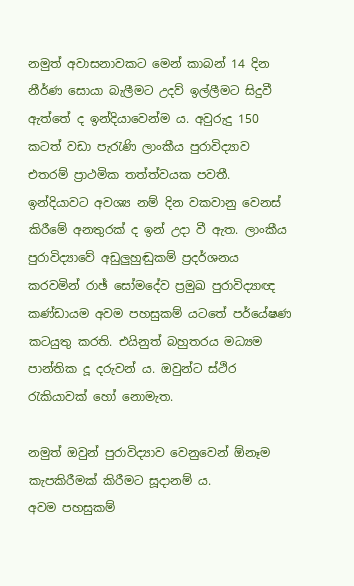නමුත් අවාසනාවකට මෙන් කාබන් 14 දින නීර්ණ සොයා බැලීමට උදව් ඉල්ලීමට සිදුවී ඇත්තේ ද ඉන්දියාවෙන්ම ය. අවුරුදු 150 කටත් වඩා පැරැණි ලාංකීය පුරාවිද්‍යාව එතරම් ප්‍රාථමික තත්ත්වයක පවතී. ඉන්දියාවට අවශ්‍ය නම් දින වකවානු වෙනස්‌ කිරීමේ අනතුරක්‌ ද ඉන් උදා වී ඇත. ලාංකීය පුරාවිද්‍යාවේ අඩුලුහුඬුකම් ප්‍රදර්ශනය කරවමින් රාඡ් සෝමදේව ප්‍රමුඛ පුරාවිද්‍යාඥ කණ්‌ඩායම අවම පහසුකම් යටතේ පර්යේෂණ කටයුතු කරති. එයිනුත් බහුතරය මධ්‍යම පාන්තික දූ දරුවන් ය. ඔවුන්ට ස්‌ථිර රැකියාවක්‌ හෝ නොමැත.

නමුත් ඔවුන් පුරාවිද්‍යාව වෙනුවෙන් ඕනෑම කැපකිරීමක්‌ කිරීමට සූදානම් ය.
අවම පහසුකම්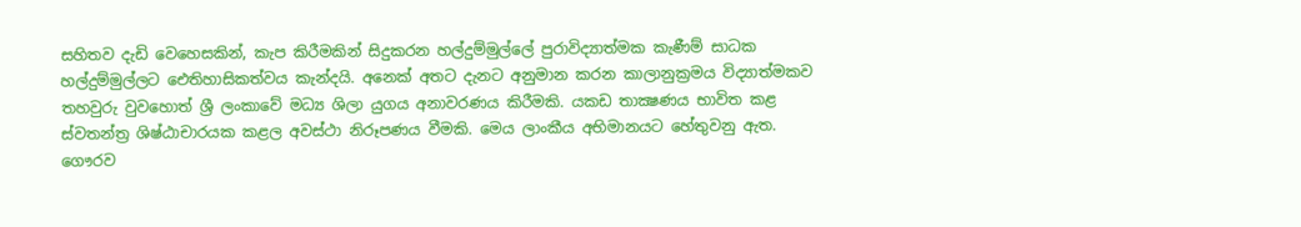සහිතව දැඩි වෙහෙසකින්, කැප කිරීමකින් සිදුකරන හල්දුම්මුල්ලේ පුරාවිද්‍යාත්මක කැණීම් සාධක හල්දුම්මුල්ලට ඓතිහාසිකත්වය කැන්දයි. අනෙක්‌ අතට දැනට අනුමාන කරන කාලානුක්‍රමය විද්‍යාත්මකව තහවුරු වුවහොත් ශ්‍රී ලංකාවේ මධ්‍ය ශිලා යුගය අනාවරණය කිරීමකි. යකඩ තාක්‍ෂණය භාවිත කළ ස්‌වතන්ත්‍ර ශිෂ්ඨාචාරයක කළල අවස්‌ථා නිරූපණය වීමකි. මෙය ලාංකීය අභිමානයට හේතුවනු ඇත.
ගෞරව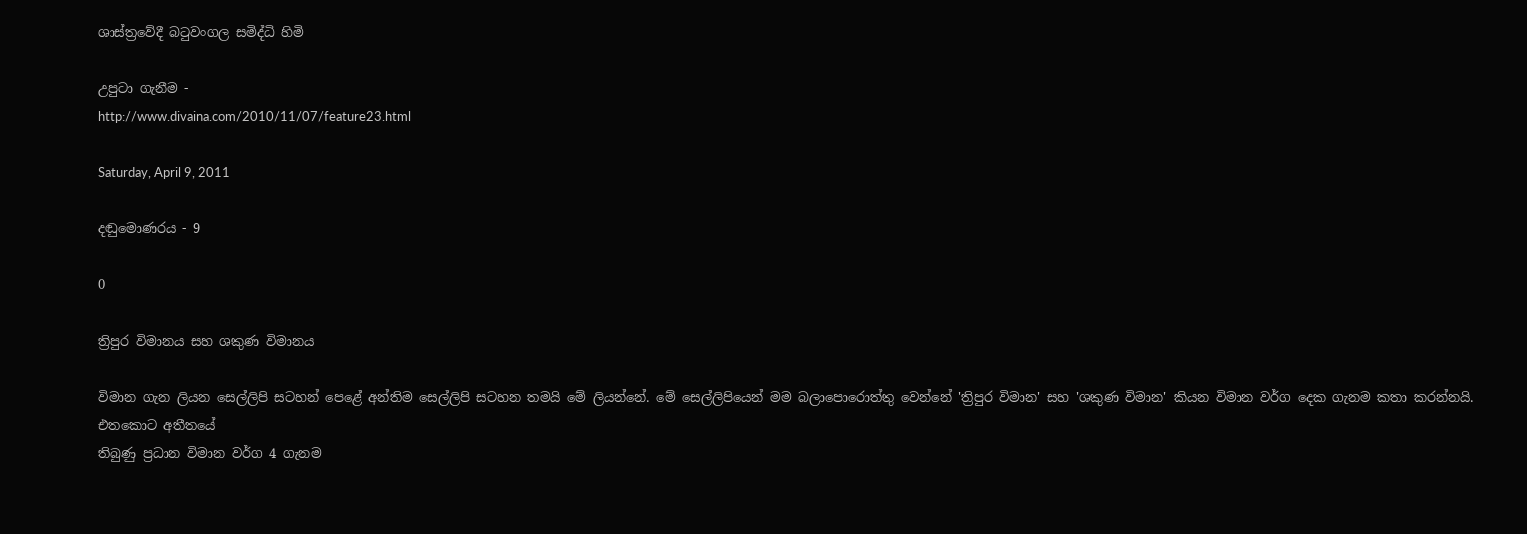ශාස්‌ත්‍රවේදී බටුවංගල සමිද්ධි හිමි

උපුටා ගැනීම -
http://www.divaina.com/2010/11/07/feature23.html

Saturday, April 9, 2011

දඬුමොණරය - 9

0

ත්‍රිපුර විමානය සහ ශකුණ විමානය

විමාන ගැන ලියන සෙල්ලිපි සටහන් පෙළේ අන්තිම සෙල්ලිපි සටහන තමයි මේ ලියන්නේ. මේ සෙල්ලිපියෙන් මම බලාපොරොත්තු වෙන්නේ 'ත්‍රිපුර විමාන' සහ 'ශකුණ විමාන' කියන විමාන වර්ග දෙක ගැනම කතා කරන්නයි. එතකොට අතීතයේ
තිබුණු ප්‍රධාන විමාන වර්ග 4 ගැනම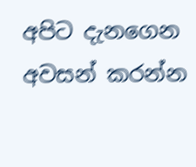අපිට දැනගෙන අවසන් කරන්න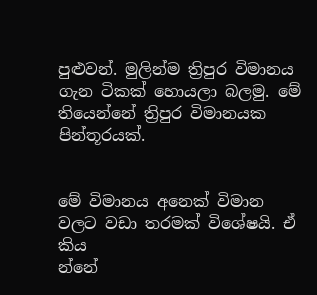පුළුවන්. මුලින්ම ත්‍රිපුර විමානය ගැන ටිකක් හොයලා බලමු. මේ තියෙන්නේ ත්‍රිපුර විමානයක පින්තූරයක්.


මේ විමානය අනෙක් විමාන වලට වඩා තරමක් විශේෂයි. ඒ කිය
න්නේ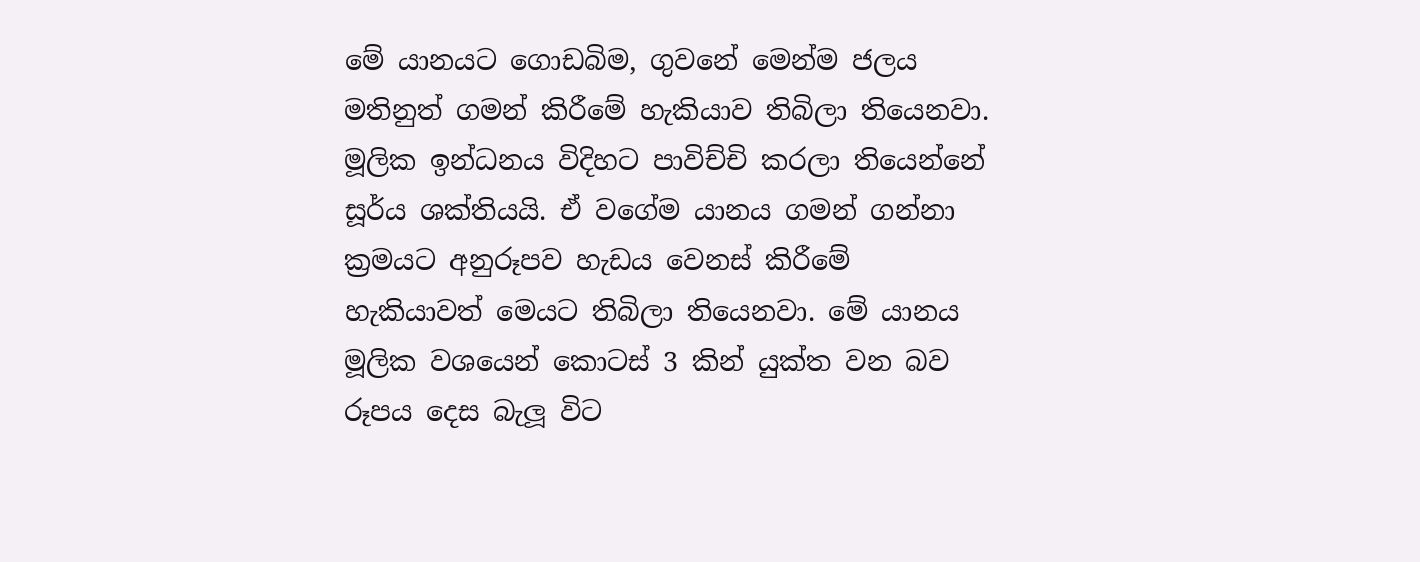මේ යානයට ගොඩබිම, ගුවනේ මෙන්ම ජලය මතිනුත් ගමන් කිරීමේ හැකියාව තිබිලා තියෙනවා. මූලික ඉන්ධනය විදිහට පාවිච්චි කරලා තියෙන්නේ සූර්ය ශක්තියයි. ඒ වගේම යානය ගමන් ගන්නා ක්‍රමයට අනුරූපව හැඩය වෙනස් කිරීමේ හැකියාවත් මෙයට තිබිලා තියෙනවා. මේ යානය මූලික වශයෙන් කොටස් 3 කින් යුක්ත වන බව රූපය දෙස බැලූ විට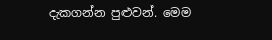දැකගන්න පුළුවන්. මෙම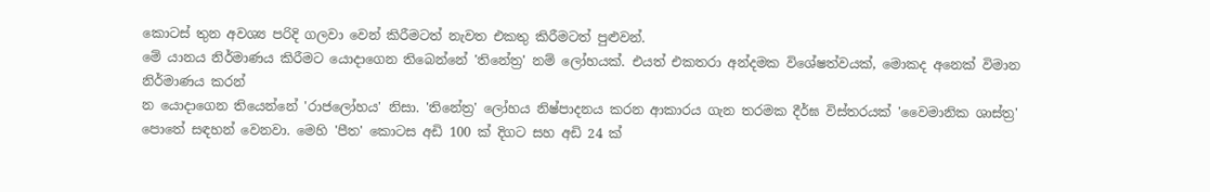කොටස් තුන අවශ්‍ය පරිදි ගලවා වෙන් කිරීමටත් නැවත එකතු කිරීමටත් පුළුවන්.
මේ යානය නිර්මාණය කිරීමට යොදාගෙන තිබෙන්නේ 'තිනේත්‍ර' නම් ලෝහයක්. එයත් එකතරා අන්දමක විශේෂත්වයක්, මොකද අනෙක් විමාන නිර්මාණය කරන්
න යොදාගෙන තියෙන්නේ 'රාජලෝහය' නිසා. 'තිනේත්‍ර' ලෝහය නිෂ්පාදනය කරන ආකාරය ගැන තරමක දීර්ඝ විස්තරයක් 'වෛමානික ශාස්ත්‍ර' පොතේ සඳහන් වෙනවා. මෙහි 'පීත' කොටස අඩි 100 ක් දිගට සහ අඩි 24 ක්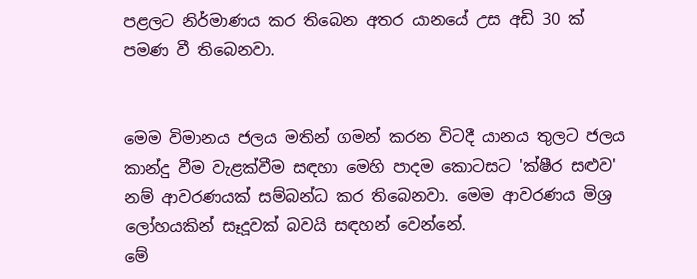පළලට නිර්මාණය කර තිබෙන අතර යානයේ උස අඩි 30 ක් පමණ වී තිබෙනවා.


මෙම විමානය ජලය මතින් ගමන් කරන විටදී යානය තුලට ජලය කාන්දු වීම වැළක්වීම සඳහා මෙහි පාදම කොටසට 'ක්ෂීර සළුව' නම් ආවරණයක් සම්බන්ධ කර තිබෙනවා. මෙම ආවරණය මිශ්‍ර ලෝහයකින් සෑදූවක් බවයි සඳහන් වෙන්නේ.
මේ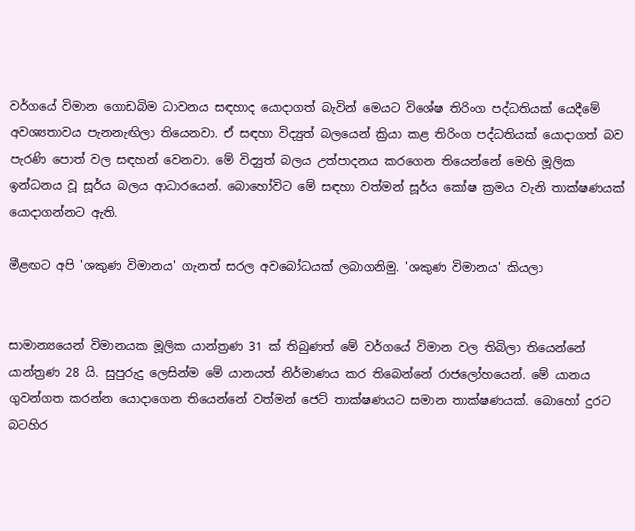වර්ගයේ විමාන ගොඩබිම ධාවනය සඳහාද යොදාගත් බැවින් මෙයට විශේෂ තිරිංග පද්ධතියක් යෙදීමේ අවශ්‍යතාවය පැනනැඟිලා තියෙනවා. ඒ සඳහා විද්‍යුත් බලයෙන් ක්‍රියා කළ තිරිංග පද්ධතියක් යොදාගත් බව පැරණි පොත් වල සඳහන් වෙනවා. මේ විද්‍යුත් බලය උත්පාදනය කරගෙන තියෙන්නේ මෙහි මූලික ඉන්ධනය වූ සූර්ය බලය ආධාරයෙන්. බොහෝවිට මේ සඳහා වත්මන් සූර්ය කෝෂ ක්‍රමය වැනි තාක්ෂණයක් යොදාගන්නට ඇති.

මීළඟට අපි 'ශකුණ විමානය' ගැනත් සරල අවබෝධයක් ලබාගනිමු. 'ශකුණ විමානය' කියලා


සාමාන්‍යයෙන් විමානයක මූලික යාන්ත්‍රණ 31 ක් තිබුණත් මේ වර්ගයේ විමාන වල තිබිලා තියෙන්නේ යාන්ත්‍රණ 28 යි. සුපුරුදු ලෙසින්ම මේ යානයත් නිර්මාණය කර තිබෙන්නේ රාජලෝහයෙන්. මේ යානය ගුවන්ගත කරන්න යොදාගෙන තියෙන්නේ වත්මන් ජෙට් තාක්ෂණයට සමාන තාක්ෂණයක්. බොහෝ දුරට බටහිර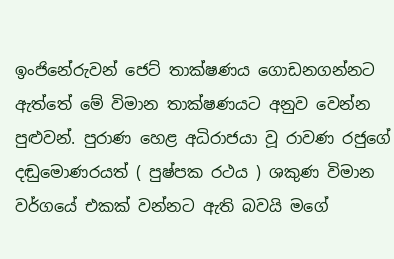ඉංජිනේරුවන් ජෙට් තාක්ෂණය ගොඩනගන්නට ඇත්තේ මේ විමාන තාක්ෂණයට අනුව වෙන්න පුළුවන්. පුරාණ හෙළ අධිරාජයා වූ රාවණ රජුගේ දඬුමොණරයත් ( පුෂ්පක රථය ) ශකුණ විමාන වර්ගයේ එකක් වන්නට ඇති බවයි මගේ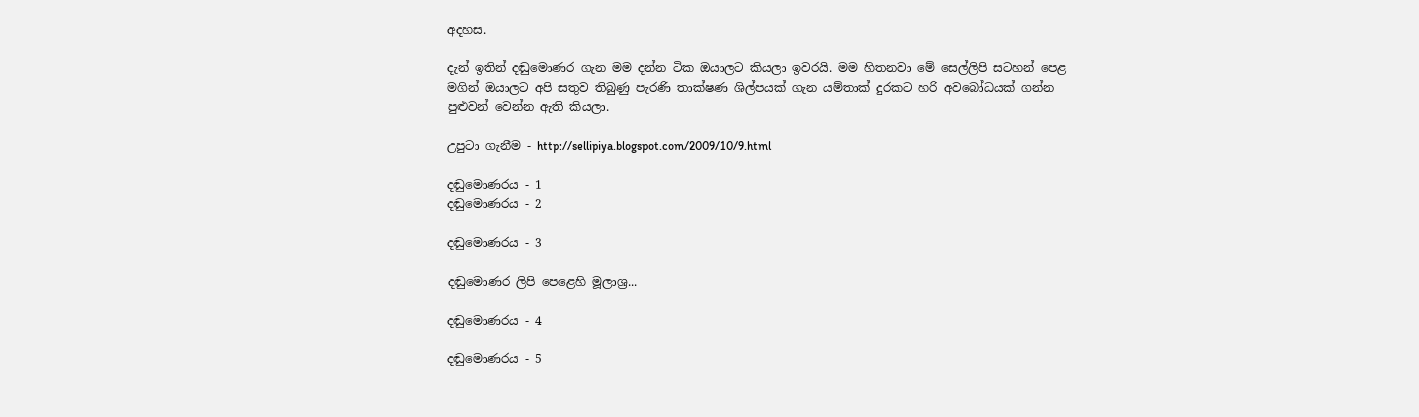අදහස.

දැන් ඉතින් දඬුමොණර ගැන මම දන්න ටික ඔයාලට කියලා ඉවරයි. මම හිතනවා මේ සෙල්ලිපි සටහන් පෙළ මගින් ඔයාලට අපි සතුව තිබුණු පැරණි තාක්ෂණ ශිල්පයක් ගැන යම්තාක් දුරකට හරි අවබෝධයක් ගන්න පුළුවන් වෙන්න ඇති කියලා.

උපුටා ගැනීම - http://sellipiya.blogspot.com/2009/10/9.html

දඬුමොණරය - 1
දඬුමොණරය - 2

දඬුමොණරය - 3

දඬුමොණර ලිපි පෙළෙහි මූලාශ්‍ර...

දඬුමොණරය - 4

දඬුමොණරය - 5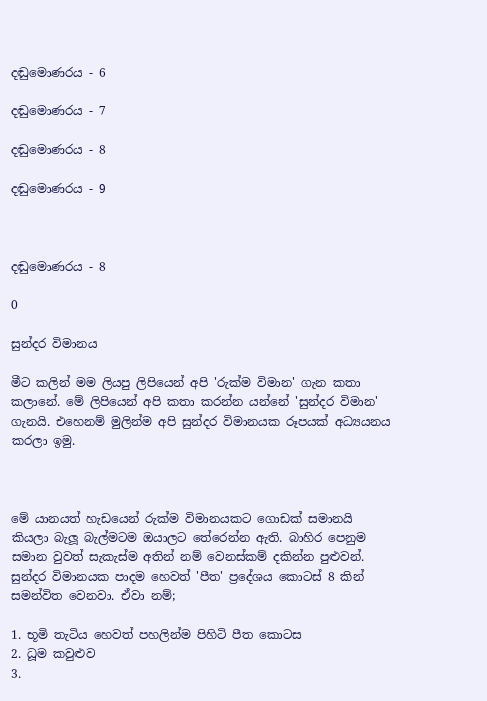දඬුමොණරය - 6

දඬුමොණරය - 7

දඬුමොණරය - 8

දඬුමොණරය - 9



දඬුමොණරය - 8

0

සුන්දර විමානය

මීට කලින් මම ලියපු ලිපියෙන් අපි 'රුක්ම විමාන' ගැන කතා කලානේ. මේ ලිපියෙන් අපි කතා කරන්න යන්නේ 'සුන්දර විමාන' ගැනයි. එහෙනම් මුලින්ම අපි සුන්දර විමානයක රූපයක් අධ්‍යයනය කරලා ඉමු.



මේ යානයත් හැඩයෙන් රුක්ම විමානයකට ගොඩක් සමානයි කියලා බැලූ බැල්මටම ඔයාලට තේරෙන්න ඇති. බාහිර පෙනුම සමාන වුවත් සැකැස්ම අතින් නම් වෙනස්කම් දකින්න පුළුවන්. සුන්දර විමානයක පාදම හෙවත් 'පීත' ප්‍රදේශය කොටස් 8 කින් සමන්විත වෙනවා. ඒවා නම්;

1. භූමි තැටිය හෙවත් පහලින්ම පිහිටි පීත කොටස
2. ධූම කවුළුව
3.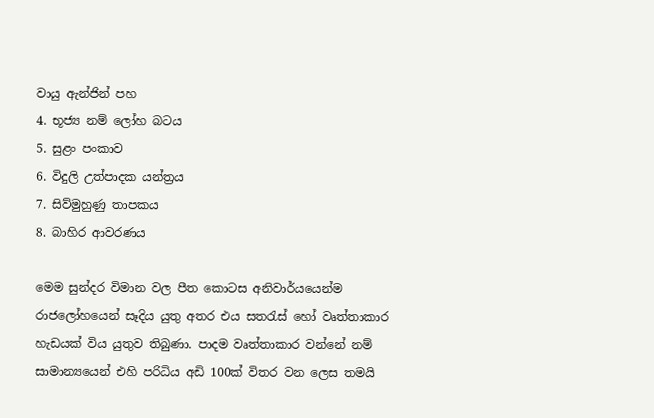වායු ඇන්ජින් පහ
4. භූජ්‍ය නම් ලෝහ බටය
5. සුළං පංකාව
6. විදුලි උත්පාදක යන්ත්‍රය
7. සිව්මුහුණු තාපකය
8. බාහිර ආවරණය

මෙම සුන්දර විමාන වල පීත කොටස අනිවාර්යයෙන්ම රාජලෝහයෙන් සෑදිය යුතු අතර එය සතරැස් හෝ වෘත්තාකාර හැඩයක් විය යුතුව තිබුණා. පාදම වෘත්තාකාර වන්නේ නම් සාමාන්‍යයෙන් එහි පරිධිය අඩි 100ක් විතර වන ලෙස තමයි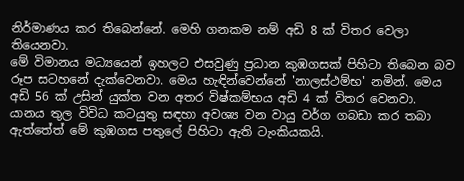නිර්මාණය කර තිබෙන්නේ. මෙහි ගනකම නම් අඩි 8 ක් විතර වෙලා තියෙනවා.
මේ විමානය මධ්‍යයෙන් ඉහලට එසවුණු ප්‍රධාන කුඹගසක් පිහිටා තිබෙන බව රූප සටහනේ දැක්වෙනවා. මෙය හැඳින්වෙන්නේ 'නාලස්ථම්භ' නමින්. මෙය අඩි 56 ක් උසින් යුක්ත වන අතර විෂ්කම්භය අඩි 4 ක් විතර වෙනවා. යානය තුල විවිධ කටයුතු සඳහා අවශ්‍ය වන වායු වර්ග ගබඩා කර තබා ඇත්තේත් මේ කුඹගස පතුලේ පිහිටා ඇති ටැංකියකයි.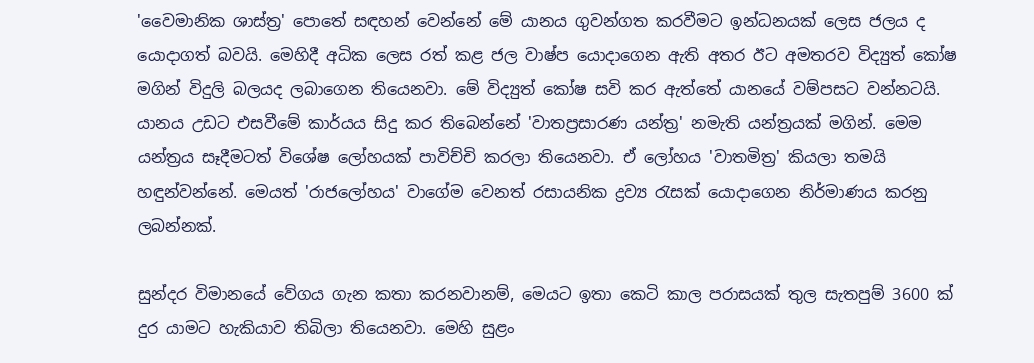'වෛමානික ශාස්ත්‍ර' පොතේ සඳහන් වෙන්නේ මේ යානය ගුවන්ගත කරවීමට ඉන්ධනයක් ලෙස ජලය ද යොදාගත් බවයි. මෙහිදී අධික ලෙස රත් කළ ජල වාෂ්ප යොදාගෙන ඇති අතර ඊට අමතරව විද්‍යුත් කෝෂ මගින් විදුලි බලයද ලබාගෙන තියෙනවා. මේ විද්‍යුත් කෝෂ සවි කර ඇත්තේ යානයේ වම්පසට වන්නටයි.
යානය උඩට එසවීමේ කාර්යය සිදු කර තිබෙන්නේ 'වාතප්‍රසාරණ යන්ත්‍ර' නමැති යන්ත්‍රයක් මගින්. මෙම යන්ත්‍රය සෑදීමටත් විශේෂ ලෝහයක් පාවිච්චි කරලා තියෙනවා. ඒ ලෝහය 'වාතමිත්‍ර' කියලා තමයි හඳුන්වන්නේ. මෙයත් 'රාජලෝහය' වාගේම වෙනත් රසායනික ද්‍රව්‍ය රැසක් යොදාගෙන නිර්මාණය කරනු ලබන්නක්.

සුන්දර විමානයේ වේගය ගැන කතා කරනවානම්, මෙයට ඉතා කෙටි කාල පරාසයක් තුල සැතපුම් 3600 ක් දුර යාමට හැකියාව තිබිලා තියෙනවා. මෙහි සුළං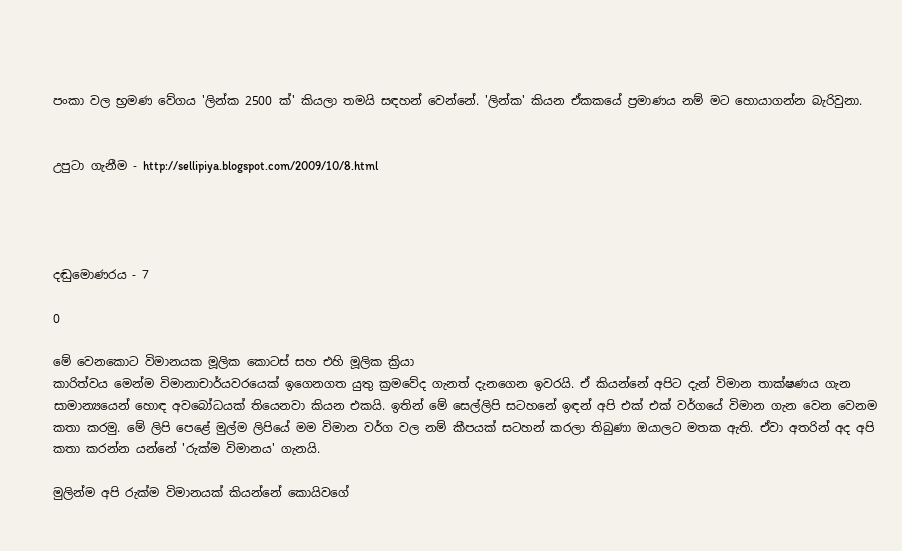පංකා වල භ්‍රමණ වේගය 'ලින්ක 2500 ක්' කියලා තමයි සඳහන් වෙන්නේ. 'ලින්ක' කියන ඒකකයේ ප්‍රමාණය නම් මට හොයාගන්න බැරිවුනා.


උපුටා ගැනීම - http://sellipiya.blogspot.com/2009/10/8.html




දඬුමොණරය - 7

0

මේ වෙනකොට විමානයක මූලික කොටස් සහ එහි මූලික ක්‍රියා
කාරිත්වය මෙන්ම විමානාචාර්යවරයෙක් ඉගෙනගත යුතු ක්‍රමවේද ගැනත් දැනගෙන ඉවරයි. ඒ කියන්නේ අපිට දැන් විමාන තාක්ෂණය ගැන සාමාන්‍යයෙන් හොඳ අවබෝධයක් තියෙනවා කියන එකයි. ඉතින් මේ සෙල්ලිපි සටහනේ ඉඳන් අපි එක් එක් වර්ගයේ විමාන ගැන වෙන වෙනම කතා කරමු. මේ ලිපි පෙළේ මුල්ම ලිපියේ මම විමාන වර්ග වල නම් කීපයක් සටහන් කරලා තිබුණා ඔයාලට මතක ඇති. ඒවා අතරින් අද අපි කතා කරන්න යන්නේ 'රුක්ම විමානය' ගැනයි.

මුලින්ම අපි රුක්ම විමානයක් කියන්නේ කොයිවගේ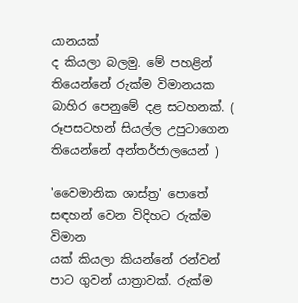යානයක්
ද කියලා බලමු. මේ පහළින් තියෙන්නේ රුක්ම විමානයක බාහිර පෙනුමේ දළ සටහනක්. ( රූපසටහන් සියල්ල උපුටාගෙන තියෙන්නේ අන්තර්ජාලයෙන් )

'වෛමානික ශාස්ත්‍ර' පොතේ සඳහන් වෙන විදිහට රුක්ම විමාන
යක් කියලා කියන්නේ රන්වන් පාට ගුවන් යාත්‍රාවක්. රුක්ම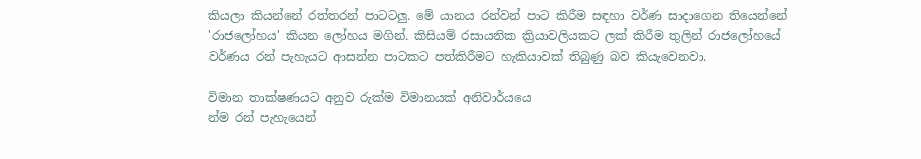කියලා කියන්නේ රත්තරන් පාටටලු. මේ යානය රන්වන් පාට කිරීම සඳහා වර්ණ සාදාගෙන තියෙන්නේ 'රාජලෝහය' කියන ලෝහය මගින්. කිසියම් රසායනික ක්‍රියාවලියකට ලක් කිරීම තුලින් රාජලෝහයේ වර්ණය රන් පැහැයට ආසන්න පාටකට පත්කිරීමට හැකියාවක් තිබුණු බව කියැවෙනවා.

විමාන තාක්ෂණයට අනුව රුක්ම විමානයක් අනිවාර්යයෙ
න්ම රන් පැහැයෙන්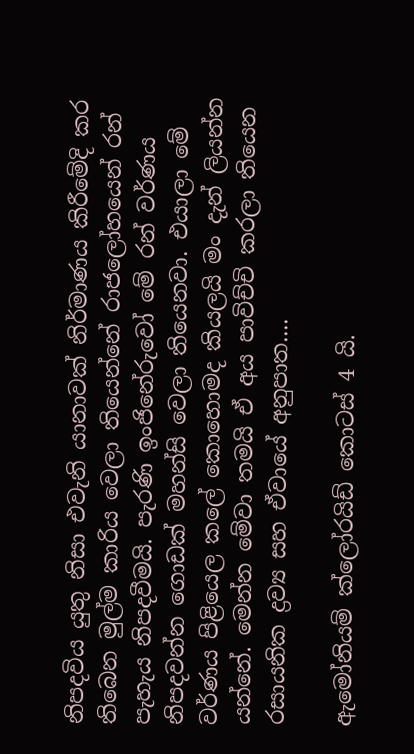නිපදවිය යුතු නිසා එවැනි යානාවක් නිර්මාණය කිරීමේදි කර තිබෙන මුල්ම කාරිය වෙලා තියෙන්නේ රාජලෝහයෙන් රන් පැහැය නිපදවීමයි. පැරණි ඉංජිනේරුවෝ මේ රන් වර්ණය නිපදවන්න ගොඩක් මහන්සි වෙලා තියෙනවා. එයාලා මේ වර්ණය පිළියෙල කලේ කොහොමද කියලයි මං දැන් ලියන්න යන්නේ. මෙන්න මේවා තමයි ඒ අය පාවිච්චි කරලා තියෙන රසායනික ද්‍රව්‍ය සහ ඒවායේ අනුපාත....

ඇමෝනියම් ක්ලෝරයිඩ් කොටස් 4 යි.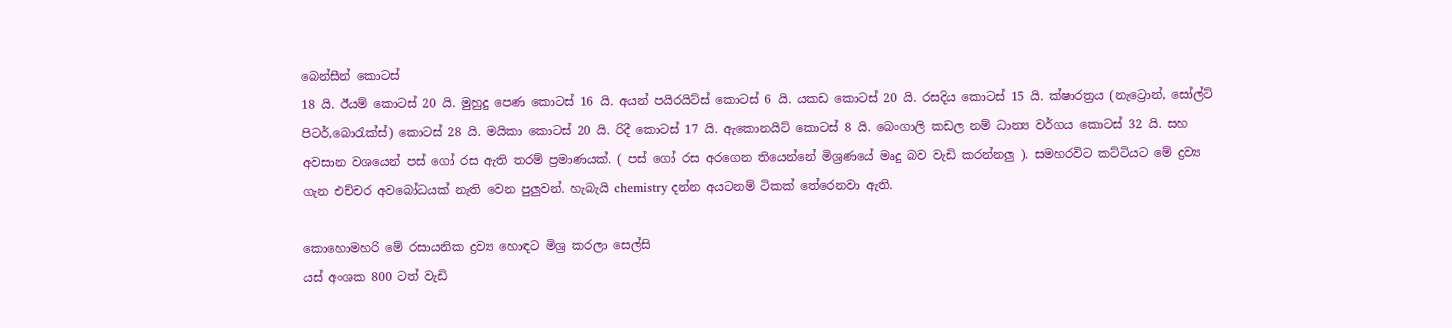බෙන්සීන් කොටස්
18 යි. ඊයම් කොටස් 20 යි. මුහුදු පෙණ කොටස් 16 යි. අයන් පයිරයිට්ස් කොටස් 6 යි. යකඩ කොටස් 20 යි. රසදිය කොටස් 15 යි. ක්ෂාරත්‍රය (නැට්‍රොන්, සෝල්ට් පිටර්,බොරැක්ස්) කොටස් 28 යි. මයිකා කොටස් 20 යි. රිදී කොටස් 17 යි. ඇකොනයිට් කොටස් 8 යි. බෙංගාලි කඩල නම් ධාන්‍ය වර්ගය කොටස් 32 යි. සහ අවසාන වශයෙන් පස් ගෝ රස ඇති තරම් ප්‍රමාණයක්. ( පස් ගෝ රස අරගෙන තියෙන්නේ මිශ්‍රණයේ මෘදු බව වැඩි කරන්නලු ). සමහරවිට කට්ටියට මේ ද්‍රව්‍ය ගැන එච්චර අවබෝධයක් නැති වෙන පුලුවන්. හැබැයි chemistry දන්න අයටනම් ටිකක් තේරෙනවා ඇති.

කොහොමහරි මේ රසායනික ද්‍රව්‍ය හොඳට මිශ්‍ර කරලා සෙල්සි
යස් අංශක 800 ටත් වැඩි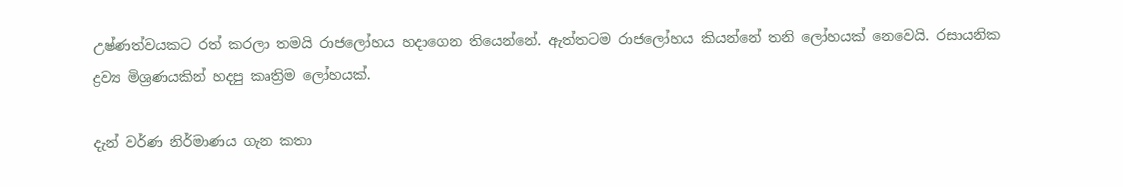උෂ්ණත්වයකට රත් කරලා තමයි රාජලෝහය හදාගෙන තියෙන්නේ. ඇත්තටම රාජලෝහය කියන්නේ තනි ලෝහයක් නෙවෙයි. රසායනික ද්‍රව්‍ය මිශ්‍රණයකින් හදපු කෘත්‍රිම ලෝහයක්.

දැන් වර්ණ නිර්මාණය ගැන කතා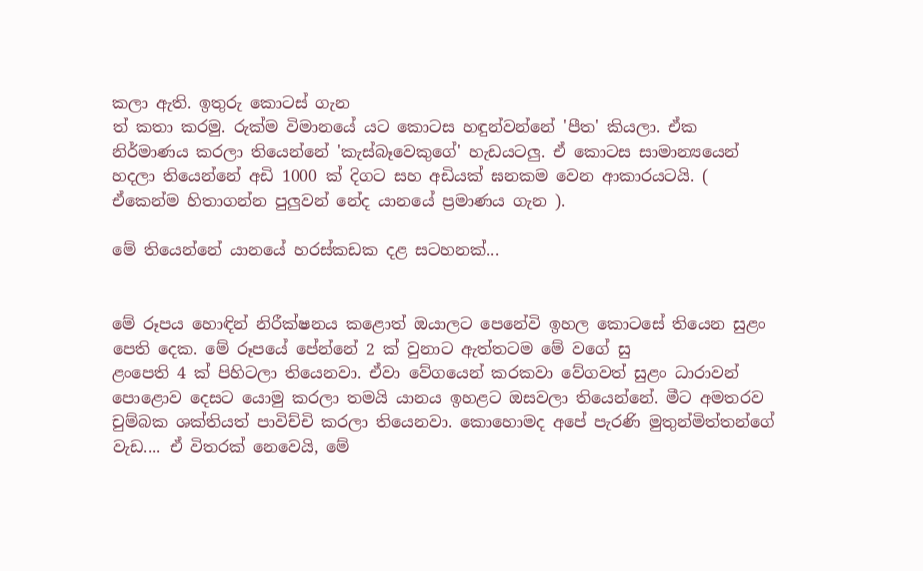කලා ඇති. ඉතුරු කොටස් ගැන
ත් කතා කරමු. රුක්ම විමානයේ යට කොටස හඳුන්වන්නේ 'පීත' කියලා. ඒක නිර්මාණය කරලා තියෙන්නේ 'කැස්බෑවෙකුගේ' හැඩයටලු. ඒ කොටස සාමාන්‍යයෙන් හදලා තියෙන්නේ අඩි 1000 ක් දිගට සහ අඩියක් ඝනකම වෙන ආකාරයටයි. ( ඒකෙන්ම හිතාගන්න පුලුවන් නේද යානයේ ප්‍රමාණය ගැන ).

මේ තියෙන්නේ යානයේ හරස්කඩක දළ සටහනක්...


මේ රූපය හොඳින් නිරීක්ෂනය කළොත් ඔයාලට පෙනේවි ඉහල කොටසේ තියෙන සුළං පෙති දෙක. මේ රූපයේ පේන්නේ 2 ක් වුනාට ඇත්තටම මේ වගේ සු
ළංපෙති 4 ක් පිහිටලා තියෙනවා. ඒවා වේගයෙන් කරකවා වේගවත් සුළං ධාරාවන් පොළොව දෙසට යොමු කරලා තමයි යානය ඉහළට ඔසවලා තියෙන්නේ. මීට අමතරව චුම්බක ශක්තියත් පාවිච්චි කරලා තියෙනවා. කොහොමද අපේ පැරණි මුතුන්මිත්තන්ගේ වැඩ.... ඒ විතරක් නෙවෙයි, මේ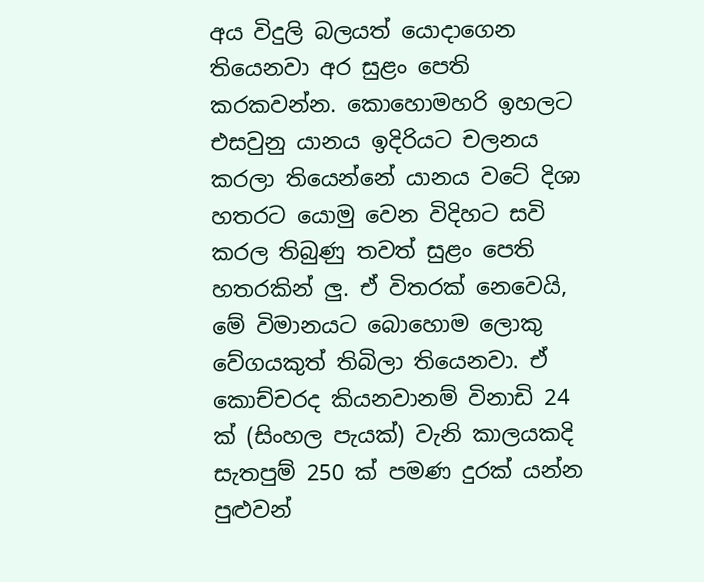අය විදුලි බලයත් යොදාගෙන තියෙනවා අර සුළං පෙති කරකවන්න. කොහොමහරි ඉහලට එසවුනු යානය ඉදිරියට චලනය කරලා තියෙන්නේ යානය වටේ දිශා හතරට යොමු වෙන විදිහට සවි කරල තිබුණු තවත් සුළං පෙති හතරකින් ලු. ඒ විතරක් නෙවෙයි, මේ විමානයට බොහොම ලොකු වේගයකුත් තිබිලා තියෙනවා. ඒ කොච්චරද කියනවානම් විනාඩි 24 ක් (සිංහල පැයක්) වැනි කාලයකදි සැතපුම් 250 ක් පමණ දුරක් යන්න පුළුවන්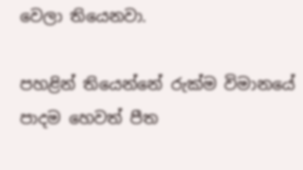වෙලා තියෙනවා.

පහළින් තියෙන්නේ රුක්ම විමානයේ පාදම හෙවත් පීත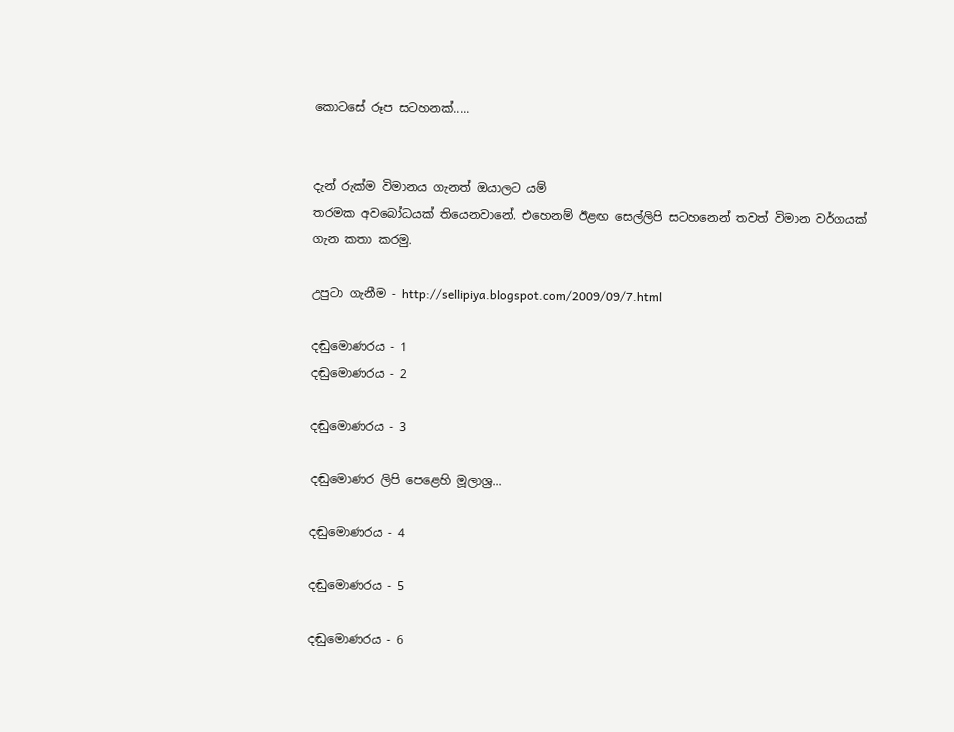කොටසේ රූප සටහනක්.....


දැන් රුක්ම විමානය ගැනත් ඔයාලට යම්
තරමක අවබෝධයක් තියෙනවානේ. එහෙනම් ඊළඟ සෙල්ලිපි සටහනෙන් තවත් විමාන වර්ගයක් ගැන කතා කරමු.

උපුටා ගැනීම - http://sellipiya.blogspot.com/2009/09/7.html

දඬුමොණරය - 1
දඬුමොණරය - 2

දඬුමොණරය - 3

දඬුමොණර ලිපි පෙළෙහි මූලාශ්‍ර...

දඬුමොණරය - 4

දඬුමොණරය - 5

දඬුමොණරය - 6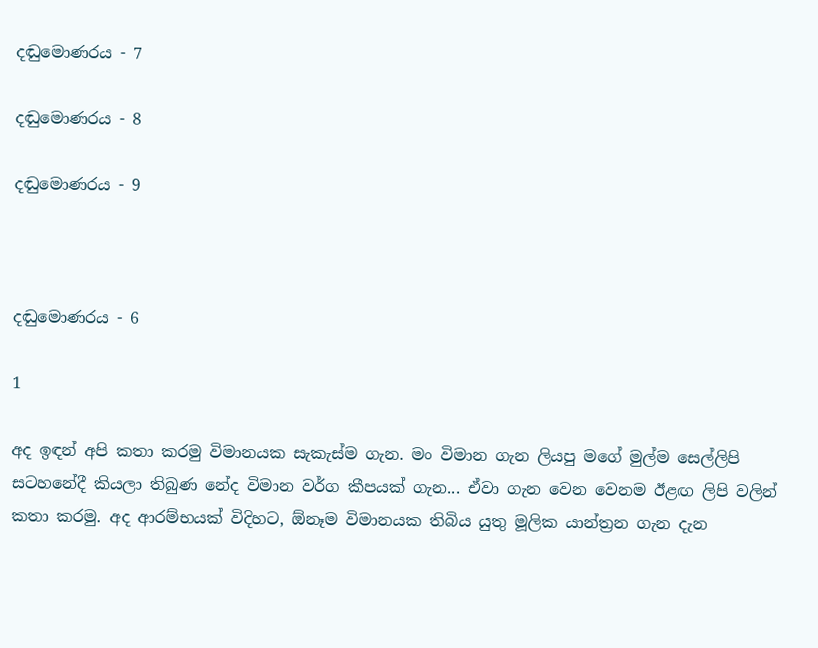දඬුමොණරය - 7

දඬුමොණරය - 8

දඬුමොණරය - 9



දඬුමොණරය - 6

1

අද ඉඳන් අපි කතා කරමු විමානයක සැකැස්ම ගැන. මං විමාන ගැන ලියපු මගේ මුල්ම සෙල්ලිපි සටහනේදී කියලා තිබුණ නේද විමාන වර්ග කීපයක් ගැන... ඒවා ගැන වෙන වෙනම ඊළඟ ලිපි වලින් කතා කරමු. අද ආරම්භයක් විදිහට, ඕනෑම විමානයක තිබිය යුතු මූලික යාන්ත්‍රන ගැන දැන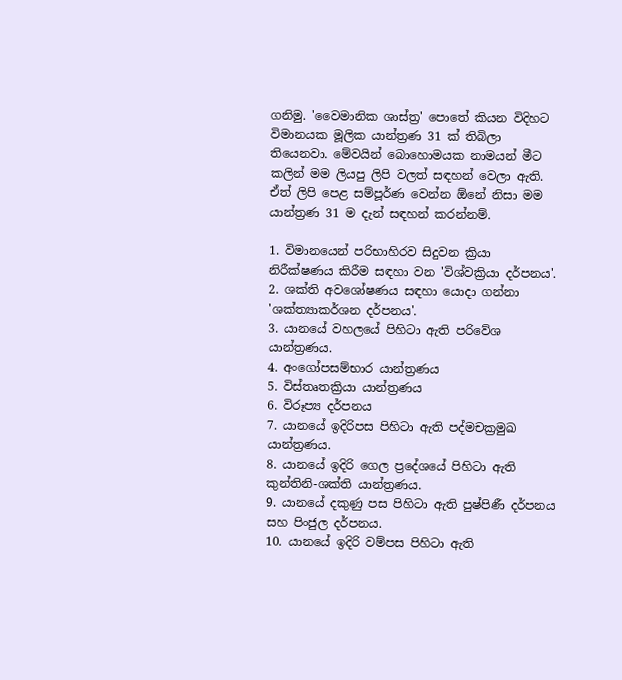ගනිමු. 'වෛමානික ශාස්ත්‍ර' පොතේ කියන විදිහට විමානයක මූලික යාන්ත්‍රණ 31 ක් තිබිලා තියෙනවා. මේවයින් බොහොමයක නාමයන් මීට කලින් මම ලියපු ලිපි වලත් සඳහන් වෙලා ඇති. ඒත් ලිපි පෙළ සම්පූර්ණ වෙන්න ඕනේ නිසා මම යාන්ත්‍රණ 31 ම දැන් සඳහන් කරන්නම්.

1. විමානයෙන් පරිභාහිරව සිදුවන ක්‍රියා නිරීක්ෂණය කිරීම සඳහා වන 'විශ්වක්‍රියා දර්පනය'.
2. ශක්ති අවශෝෂණය සඳහා යොදා ගන්නා 'ශක්ත්‍යාකර්ශන දර්පනය'.
3. යානයේ වහලයේ පිහිටා ඇති පරිවේශ යාන්ත්‍රණය.
4. අංගෝපසම්භාර යාන්ත්‍රණය
5. විස්තෘතක්‍රියා යාන්ත්‍රණය
6. විරූප්‍ය දර්පනය
7. යානයේ ඉදිරිපස පිහිටා ඇති පද්මචක්‍රමුඛ යාන්ත්‍රණය.
8. යානයේ ඉදිරි ගෙල ප්‍රදේශයේ පිහිටා ඇති කුන්තිනි-ශක්ති යාන්ත්‍රණය.
9. යානයේ දකුණු පස පිහිටා ඇති පුෂ්පිණී දර්පනය සහ පිංජුල දර්පනය.
10. යානයේ ඉදිරි වම්පස පිහිටා ඇති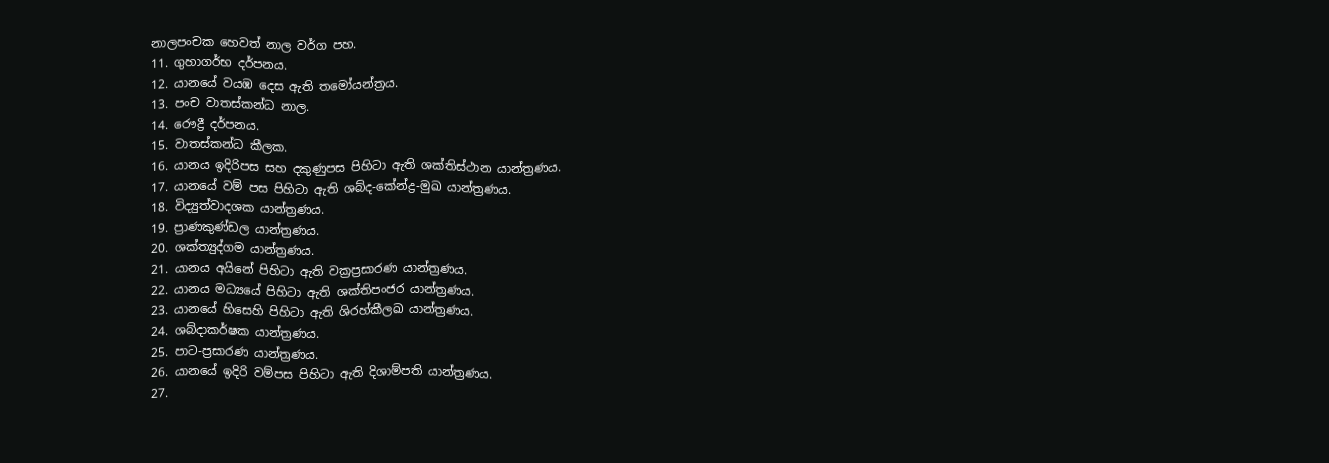නාලපංචක හෙවත් නාල වර්ග පහ.
11. ගුහාගර්භ දර්පනය.
12. යානයේ වයඹ දෙස ඇති තමෝයන්ත්‍රය.
13. පංච වාතස්කන්ධ නාල.
14. රෞද්‍රී දර්පනය.
15. වාතස්කන්ධ කීලක.
16. යානය ඉදිරිපස සහ දකුණුපස පිහිටා ඇති ශක්තිස්ථාන යාන්ත්‍රණය.
17. යානයේ වම් පස පිහිටා ඇති ශබ්ද-කේන්ද්‍ර-මුඛ යාන්ත්‍රණය.
18. විද්‍යුත්වාදශක යාන්ත්‍රණය.
19. ප්‍රාණකුණ්ඩල යාන්ත්‍රණය.
20. ශක්ත්‍යුද්ගම යාන්ත්‍රණය.
21. යානය අයිනේ පිහිටා ඇති වක්‍රප්‍රසාරණ යාන්ත්‍රණය.
22. යානය මධ්‍යයේ පිහිටා ඇති ශක්තිපංජර යාන්ත්‍රණය.
23. යානයේ හිසෙහි පිහිටා ඇති ශිරහ්කීලඛ යාන්ත්‍රණය.
24. ශබ්දාකර්ෂක යාන්ත්‍රණය.
25. පාට-ප්‍රසාරණ යාන්ත්‍රණය.
26. යානයේ ඉදිරි වම්පස පිහිටා ඇති දිශාම්පති යාන්ත්‍රණය.
27.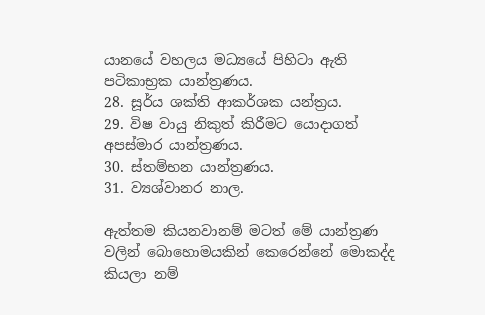යානයේ වහලය මධ්‍යයේ පිහිටා ඇති පටිකාභ්‍රක යාන්ත්‍රණය.
28. සූර්ය ශක්ති ආකර්ශක යන්ත්‍රය.
29. විෂ වායු නිකුත් කිරීමට යොදාගත් අපස්මාර යාන්ත්‍රණය.
30. ස්තම්භන යාන්ත්‍රණය.
31. ව්‍යශ්වානර නාල.

ඇත්තම කියනවානම් මටත් මේ යාන්ත්‍රණ වලින් බොහොමයකින් කෙරෙන්නේ මොකද්ද කියලා නම්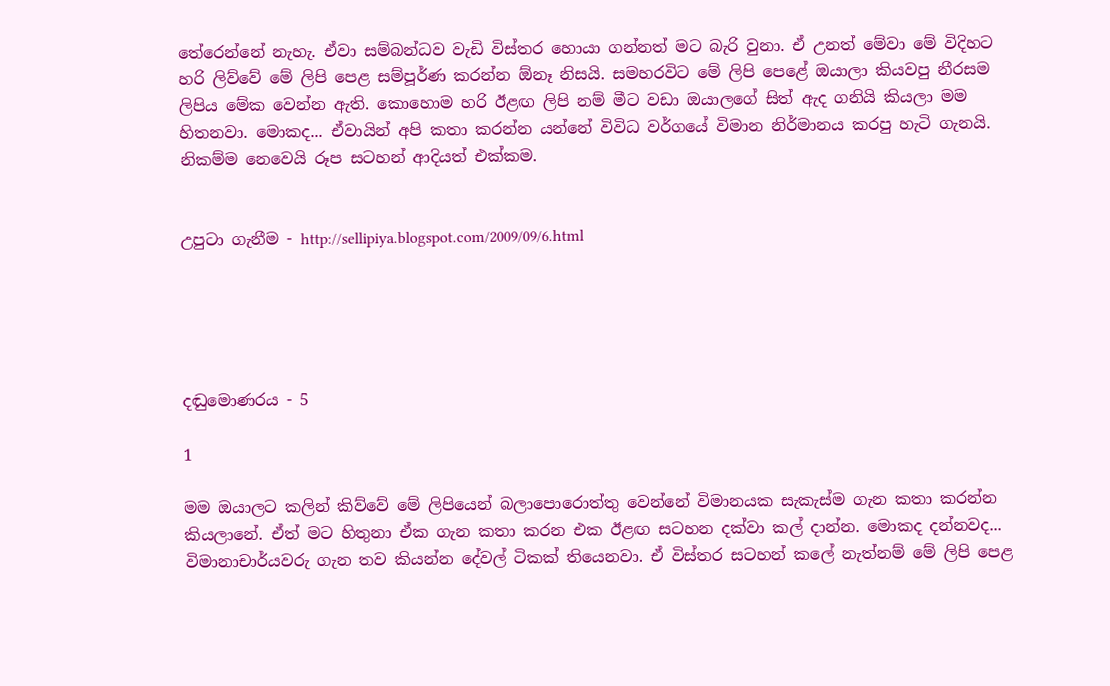තේරෙන්නේ නැහැ. ඒවා සම්බන්ධව වැඩි විස්තර හොයා ගන්නත් මට බැරි වුනා. ඒ උනත් මේවා මේ විදිහට හරි ලිව්වේ මේ ලිපි පෙළ සම්පූර්ණ කරන්න ඕනෑ නිසයි. සමහරවිට මේ ලිපි පෙළේ ඔයාලා කියවපු නීරසම ලිපිය මේක වෙන්න ඇති. කොහොම හරි ඊළඟ ලිපි නම් මීට වඩා ඔයාලගේ සිත් ඇද ගනියි කියලා මම හිතනවා. මොකද... ඒවායින් අපි කතා කරන්න යන්නේ විවිධ වර්ගයේ විමාන නිර්මානය කරපු හැටි ගැනයි. නිකම්ම නෙවෙයි රූප සටහන් ආදියත් එක්කම.


උපුටා ගැනීම - http://sellipiya.blogspot.com/2009/09/6.html





දඬුමොණරය - 5

1

මම ඔයාලට කලින් කිව්වේ මේ ලිපියෙන් බලාපොරොත්තු වෙන්නේ විමානයක සැකැස්ම ගැන කතා කරන්න කියලානේ. ඒත් මට හිතුනා ඒක ගැන කතා කරන එක ඊළඟ සටහන දක්වා කල් දාන්න. මොකද දන්නවද... විමානාචාර්යවරු ගැන තව කියන්න දේවල් ටිකක් තියෙනවා. ඒ විස්තර සටහන් කලේ නැත්නම් මේ ලිපි පෙළ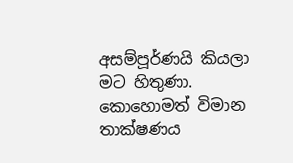අසම්පූර්ණයි කියලා මට හිතුණා. කොහොමත් විමාන තාක්ෂණය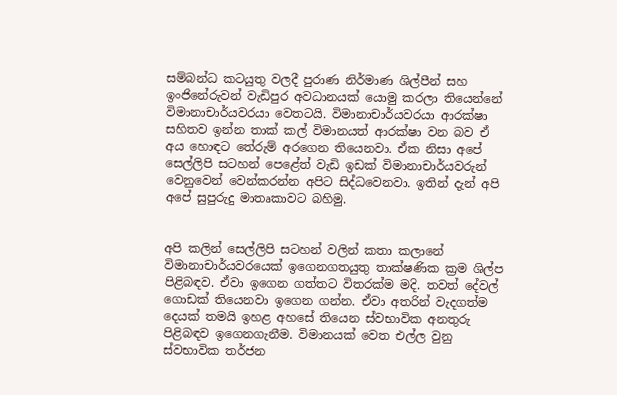සම්බන්ධ කටයුතු වලදී පුරාණ නිර්මාණ ශිල්පීන් සහ ඉංජිනේරුවන් වැඩිපුර අවධානයක් යොමු කරලා තියෙන්නේ විමානාචාර්යවරයා වෙතටයි. විමානාචාර්යවරයා ආරක්ෂා සහිතව ඉන්න තාක් කල් විමානයත් ආරක්ෂා වන බව ඒ අය හොඳට තේරුම් අරගෙන තියෙනවා. ඒක නිසා අපේ සෙල්ලිපි සටහන් පෙළේත් වැඩි ඉඩක් විමානාචාර්යවරුන් වෙනුවෙන් වෙන්කරන්න අපිට සිද්ධවෙනවා. ඉතින් දැන් අපි අපේ සුපුරුදු මාතෘකාවට බහිමු.


අපි කලින් සෙල්ලිපි සටහන් වලින් කතා කලානේ විමානාචාර්යවරයෙක් ඉගෙනගතයුතු තාක්ෂණික ක්‍රම ශිල්ප පිළිබඳව. ඒවා ඉගෙන ගත්තට විතරක්ම මදි. තවත් දේවල් ගොඩක් තියෙනවා ඉගෙන ගන්න. ඒවා අතරින් වැදගත්ම දෙයක් තමයි ඉහළ අහසේ තියෙන ස්වභාවික අනතුරු පිළිබඳව ඉගෙනගැනීම. විමානයක් වෙත එල්ල වුනු ස්වභාවික තර්ජන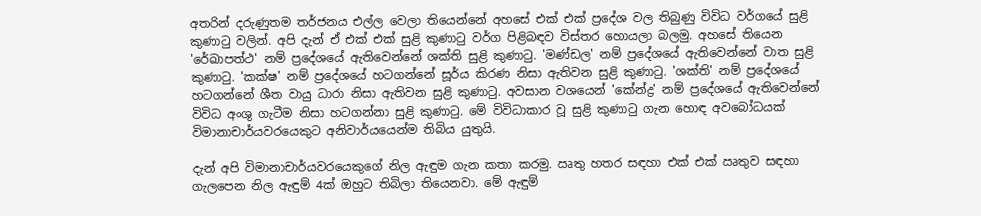අතරින් දරුණුතම තර්ජනය එල්ල වෙලා තියෙන්නේ අහසේ එක් එක් ප්‍රදේශ වල තිබුණු විවිධ වර්ගයේ සුළි කුණාටු වලින්. අපි දැන් ඒ එක් එක් සුළි කුණාටු වර්ග පිළිබඳව විස්තර හොයලා බලමු. අහසේ තියෙන 'රේඛාපත්ථ' නම් ප්‍රදේශයේ ඇතිවෙන්නේ ශක්ති සුළි කුණාටු. 'මණ්ඩල' නම් ප්‍රදේශයේ ඇතිවෙන්නේ වාත සුළි කුණාටු. 'කක්ෂ' නම් ප්‍රදේශයේ හටගන්නේ සූර්ය කිරණ නිසා ඇතිවන සුළි කුණාටු. 'ශක්ති' නම් ප්‍රදේශයේ හටගන්නේ ශීත වායු ධාරා නිසා ඇතිවන සුළි කුණාටු. අවසාන වශයෙන් 'කේන්ද්‍ර' නම් ප්‍රදේශයේ ඇතිවෙන්නේ විවිධ අංශු ගැටීම නිසා හටගන්නා සුළි කුණාටු. මේ විවිධාකාර වූ සුළි කුණාටු ගැන හොඳ අවබෝධයක් විමානාචාර්යවරයෙකුට අනිවාර්යයෙන්ම තිබිය යුතුයි.

දැන් අපි විමානාචාර්යවරයෙකුගේ නිල ඇඳුම ගැන කතා කරමු. ඍතු හතර සඳහා එක් එක් ඍතුව සඳහා ගැලපෙන නිල ඇඳුම් 4ක් ඔහුට තිබිලා තියෙනවා. මේ ඇඳුම්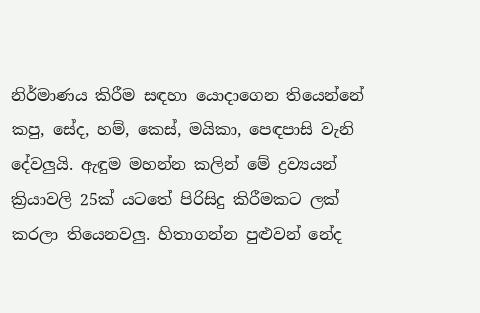නිර්මාණය කිරීම සඳහා යොදාගෙන තියෙන්නේ කපු, සේද, හම්, කෙස්, මයිකා, පෙඳපාසි වැනි දේවලුයි. ඇඳුම මහන්න කලින් මේ ද්‍රව්‍යයන් ක්‍රියාවලි 25ක් යටතේ පිරිසිදු කිරීමකට ලක් කරලා තියෙනවලු. හිතාගන්න පුළුවන් නේද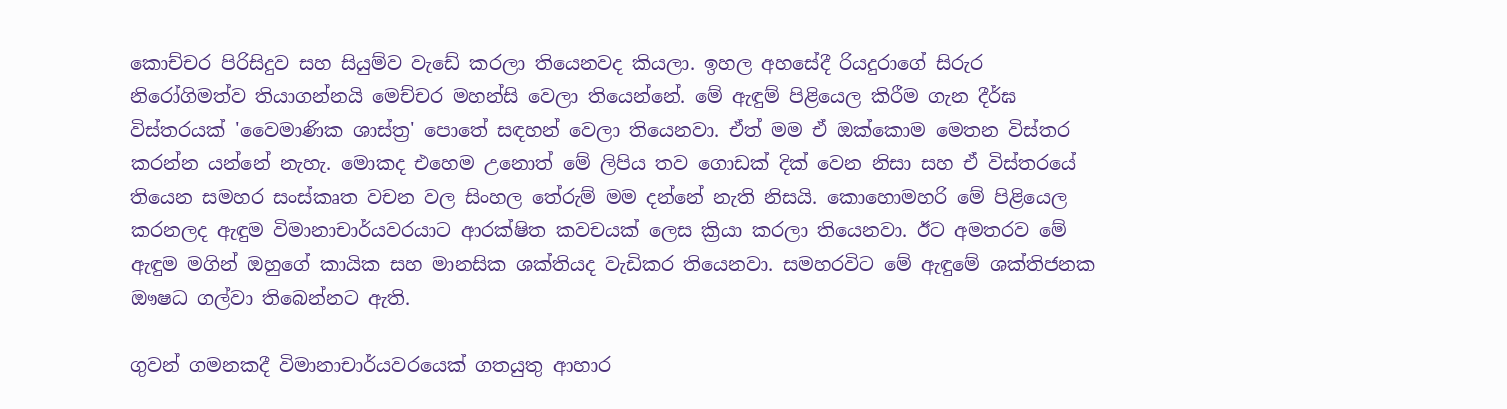කොච්චර පිරිසිදුව සහ සියුම්ව වැඩේ කරලා තියෙනවද කියලා. ඉහල අහසේදී රියදුරාගේ සිරුර නිරෝගිමත්ව තියාගන්නයි මෙච්චර මහන්සි වෙලා තියෙන්නේ. මේ ඇඳුම් පිළියෙල කිරීම ගැන දීර්ඝ විස්තරයක් 'වෛමාණික ශාස්ත්‍ර' පොතේ සඳහන් වෙලා තියෙනවා. ඒත් මම ඒ ඔක්කොම මෙතන විස්තර කරන්න යන්නේ නැහැ. මොකද එහෙම උනොත් මේ ලිපිය තව ගොඩක් දික් වෙන නිසා සහ ඒ විස්තරයේ තියෙන සමහර සංස්කෘත වචන වල සිංහල තේරුම් මම දන්නේ නැති නිසයි. කොහොමහරි මේ පිළියෙල කරනලද ඇඳුම විමානාචාර්යවරයාට ආරක්ෂිත කවචයක් ලෙස ක්‍රියා කරලා තියෙනවා. ඊට අමතරව මේ ඇඳුම මගින් ඔහුගේ කායික සහ මානසික ශක්තියද වැඩිකර තියෙනවා. සමහරවිට මේ ඇඳුමේ ශක්තිජනක ඖෂධ ගල්වා තිබෙන්නට ඇති.

ගුවන් ගමනකදී විමානාචාර්යවරයෙක් ගතයුතු ආහාර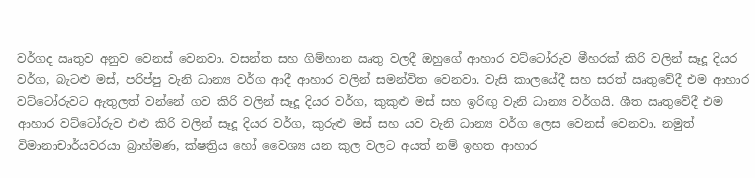වර්ගද ඍතුව අනුව වෙනස් වෙනවා. වසන්ත සහ ගිම්හාන ඍතු වලදී ඔහුගේ ආහාර වට්ටෝරුව මීහරක් කිරි වලින් සෑදූ දියර වර්ග, බැටළු මස්, පරිප්පු වැනි ධාන්‍ය වර්ග ආදී ආහාර වලින් සමන්විත වෙනවා. වැසි කාලයේදී සහ සරත් ඍතුවේදී එම ආහාර වට්ටෝරුවට ඇතුලත් වන්නේ ගව කිරි වලින් සෑදූ දියර වර්ග, කුකුළු මස් සහ ඉරිඟු වැනි ධාන්‍ය වර්ගයි. ශීත ඍතුවේදී එම ආහාර වට්ටෝරුව එළු කිරි වලින් සෑදූ දියර වර්ග, කුරුළු මස් සහ යව වැනි ධාන්‍ය වර්ග ලෙස වෙනස් වෙනවා. නමුත් විමානාචාර්යවරයා බ්‍රාහ්මණ, ක්ෂත්‍රිය හෝ වෛශ්‍ය යන කුල වලට අයත් නම් ඉහත ආහාර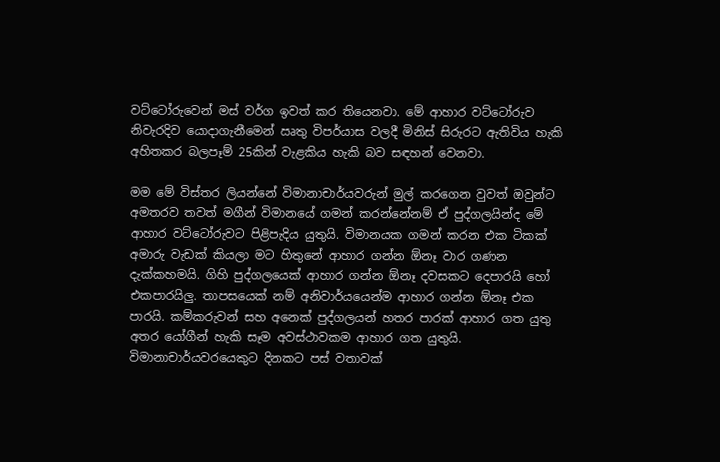වට්ටෝරුවෙන් මස් වර්ග ඉවත් කර තියෙනවා. මේ ආහාර වට්ටෝරුව නිවැරදිව යොදාගැනීමෙන් ඍතු විපර්යාස වලදී මිනිස් සිරුරට ඇතිවිය හැකි අහිතකර බලපෑම් 25කින් වැළකිය හැකි බව සඳහන් වෙනවා.

මම මේ විස්තර ලියන්නේ විමානාචාර්යවරුන් මුල් කරගෙන වුවත් ඔවුන්ට අමතරව තවත් මගීන් විමානයේ ගමන් කරන්නේනම් ඒ පුද්ගලයින්ද මේ ආහාර වට්ටෝරුවට පිළිපැදිය යුතුයි. විමානයක ගමන් කරන එක ටිකක් අමාරු වැඩක් කියලා මට හිතුනේ ආහාර ගන්න ඕනෑ වාර ගණන දැක්කහමයි. ගිහි පුද්ගලයෙක් ආහාර ගන්න ඕනෑ දවසකට දෙපාරයි හෝ එකපාරයිලු. තාපසයෙක් නම් අනිවාර්යයෙන්ම ආහාර ගන්න ඕනෑ එක පාරයි. කම්කරුවන් සහ අනෙක් පුද්ගලයන් හතර පාරක් ආහාර ගත යුතු අතර යෝගීන් හැකි සෑම අවස්ථාවකම ආහාර ගත යුතුයි. විමානාචාර්යවරයෙකුට දිනකට පස් වතාවක්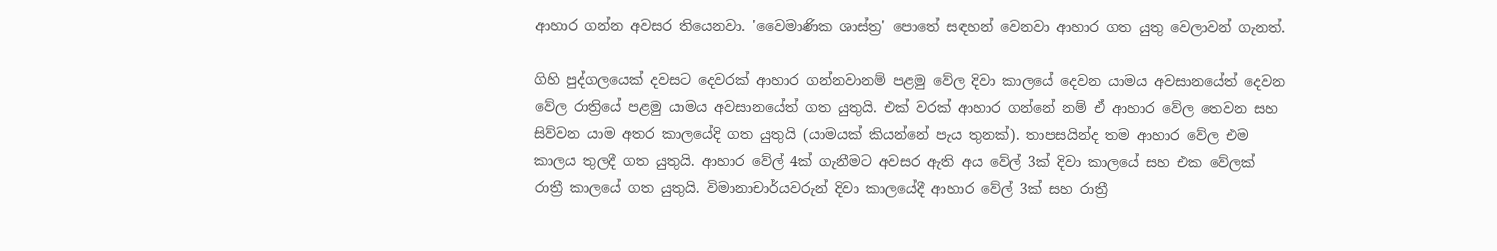ආහාර ගන්න අවසර තියෙනවා. 'වෛමාණික ශාස්ත්‍ර' පොතේ සඳහන් වෙනවා ආහාර ගත යුතු වෙලාවන් ගැනත්.

ගිහි පුද්ගලයෙක් දවසට දෙවරක් ආහාර ගන්නවානම් පළමු වේල දිවා කාලයේ දෙවන යාමය අවසානයේත් දෙවන වේල රාත්‍රියේ පළමු යාමය අවසානයේත් ගත යුතුයි. එක් වරක් ආහාර ගන්නේ නම් ඒ ආහාර වේල තෙවන සහ සිව්වන යාම අතර කාලයේදි ගත යුතුයි (යාමයක් කියන්නේ පැය තුනක්). තාපසයින්ද තම ආහාර වේල එම කාලය තුලදී ගත යුතුයි. ආහාර වේල් 4ක් ගැනීමට අවසර ඇති අය වේල් 3ක් දිවා කාලයේ සහ එක වේලක් රාත්‍රී කාලයේ ගත යුතුයි. විමානාචාර්යවරුන් දිවා කාලයේදී ආහාර වේල් 3ක් සහ රාත්‍රී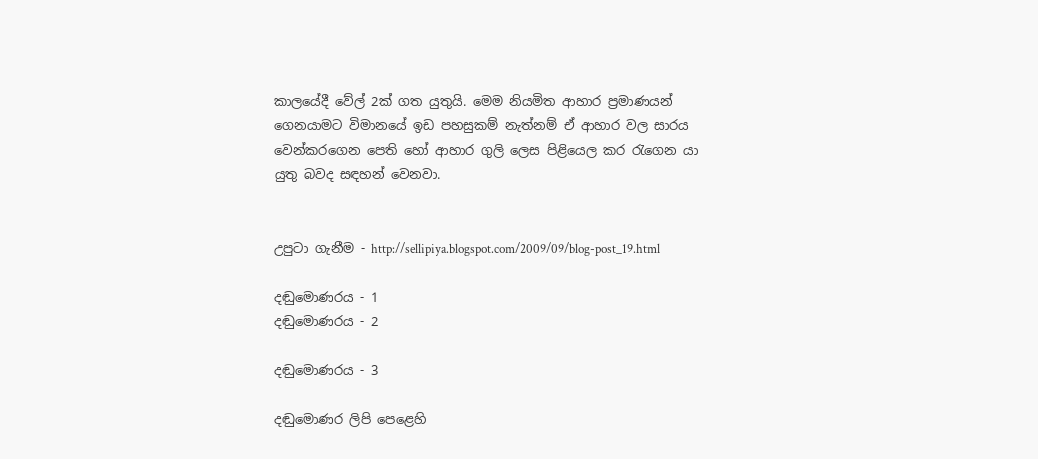කාලයේදී වේල් 2ක් ගත යුතුයි. මෙම නියමිත ආහාර ප්‍රමාණයන් ගෙනයාමට විමානයේ ඉඩ පහසුකම් නැත්නම් ඒ ආහාර වල සාරය වෙන්කරගෙන පෙති හෝ ආහාර ගුලි ලෙස පිළියෙල කර රැගෙන යා යුතු බවද සඳහන් වෙනවා.


උපුටා ගැනීම - http://sellipiya.blogspot.com/2009/09/blog-post_19.html

දඬුමොණරය - 1
දඬුමොණරය - 2

දඬුමොණරය - 3

දඬුමොණර ලිපි පෙළෙහි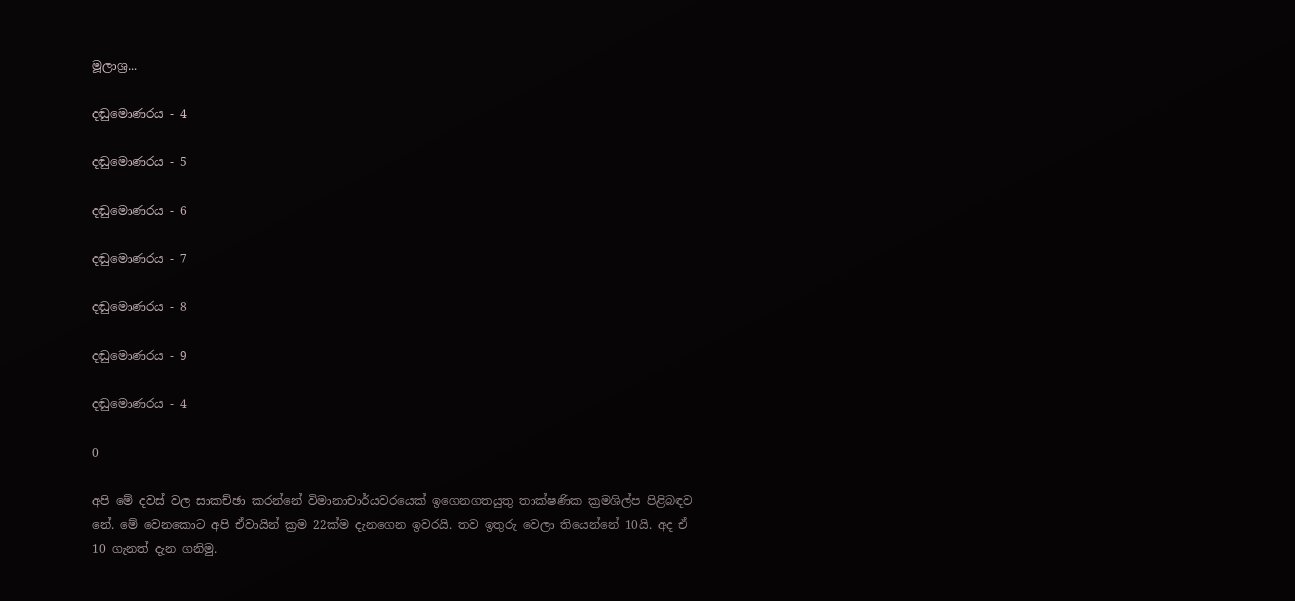මූලාශ්‍ර...

දඬුමොණරය - 4

දඬුමොණරය - 5

දඬුමොණරය - 6

දඬුමොණරය - 7

දඬුමොණරය - 8

දඬුමොණරය - 9

දඬුමොණරය - 4

0

අපි මේ දවස් වල සාකච්ඡා කරන්නේ විමානාචාර්යවරයෙක් ඉගෙනගතයුතු තාක්ෂණික ක්‍රමශිල්ප පිළිබඳව නේ. මේ වෙනකොට අපි ඒවායින් ක්‍රම 22ක්ම දැනගෙන ඉවරයි. තව ඉතුරු වෙලා තියෙන්නේ 10යි. අද ඒ 10 ගැනත් දැන ගනිමු.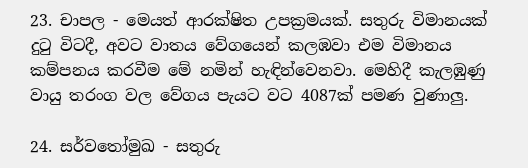23. චාපල - මෙයත් ආරක්ෂිත උපක්‍රමයක්. සතුරු විමානයක් දුටු විටදී, අවට වාතය වේගයෙන් කලඹවා එම විමානය කම්පනය කරවීම මේ නමින් හැඳින්වෙනවා. මෙහිදී කැලඹුණු වායු තරංග වල වේගය පැයට වට 4087ක් පමණ වුණාලු.

24. සර්වතෝමුඛ - සතුරු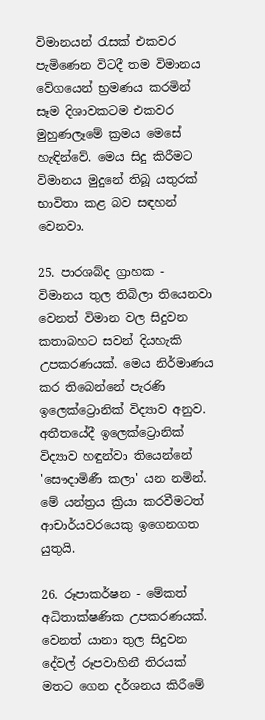විමානයන් රැසක් එකවර පැමිණෙන විටදී තම විමානය වේගයෙන් භ්‍රමණය කරමින් සෑම දිශාවකටම එකවර මුහුණලෑමේ ක්‍රමය මෙසේ හැඳින්වේ. මෙය සිදු කිරීමට විමානය මුදුනේ තිබූ යතුරක් භාවිතා කළ බව සඳහන් වෙනවා.

25. පාරශබ්ද ග්‍රාහක - විමානය තුල තිබිලා තියෙනවා වෙනත් විමාන වල සිදුවන කතාබහට සවන් දියහැකි උපකරණයක්. මෙය නිර්මාණය කර තිබෙන්නේ පැරණි ඉලෙක්ට්‍රොනික් විද්‍යාව අනුව. අතීතයේදී ඉලෙක්ට්‍රොනික් විද්‍යාව හඳුන්වා තියෙන්නේ 'සෞදාමිණී කලා' යන නමින්. මේ යන්ත්‍රය ක්‍රියා කරවීමටත් ආචාර්යවරයෙකු ඉගෙනගත යුතුයි.

26. රූපාකර්ෂන - මේකත් අධිතාක්ෂණික උපකරණයක්. වෙනත් යානා තුල සිදුවන දේවල් රූපවාහිනී තිරයක් මතට ගෙන දර්ශනය කිරීමේ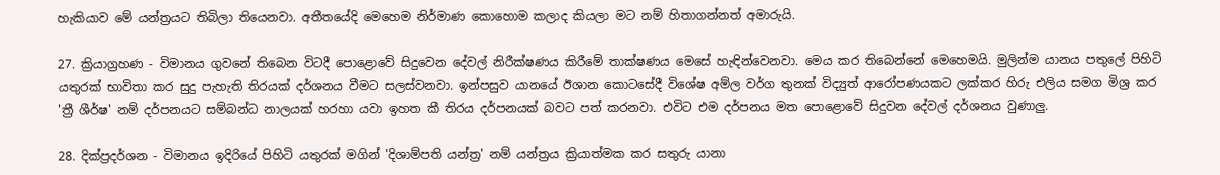හැකියාව මේ යන්ත්‍රයට තිබිලා තියෙනවා. අතීතයේදි මෙහෙම නිර්මාණ කොහොම කලාද කියලා මට නම් හිතාගන්නත් අමාරුයි.

27. ක්‍රියාග්‍රහණ - විමානය ගුවනේ තිබෙන විටදී පොළොවේ සිදුවෙන දේවල් නිරීක්ෂණය කිරීමේ තාක්ෂණය මෙසේ හැඳින්වෙනවා. මෙය කර තිබෙන්නේ මෙහෙමයි. මුලින්ම යානය පතුලේ පිහිටි යතුරක් භාවිතා කර සුදු පැහැති තිරයක් දර්ශනය වීමට සලස්වනවා. ඉන්පසුව යානයේ ඊශාන කොටසේදී විශේෂ අම්ල වර්ග තුනක් විද්‍යුත් ආරෝපණයකට ලක්කර හිරු එලිය සමග මිශ්‍ර කර 'ත්‍රී ශීර්ෂ' නම් දර්පනයට සම්බන්ධ නාලයක් හරහා යවා ඉහත කී තිරය දර්පනයක් බවට පත් කරනවා. එවිට එම දර්පනය මත පොළොවේ සිදුවන දේවල් දර්ශනය වුණාලු.

28. දික්ප්‍රදර්ශන - විමානය ඉදිරියේ පිහිටි යතුරක් මගින් 'දිශාම්පති යන්ත්‍ර' නම් යන්ත්‍රය ක්‍රියාත්මක කර සතුරු යානා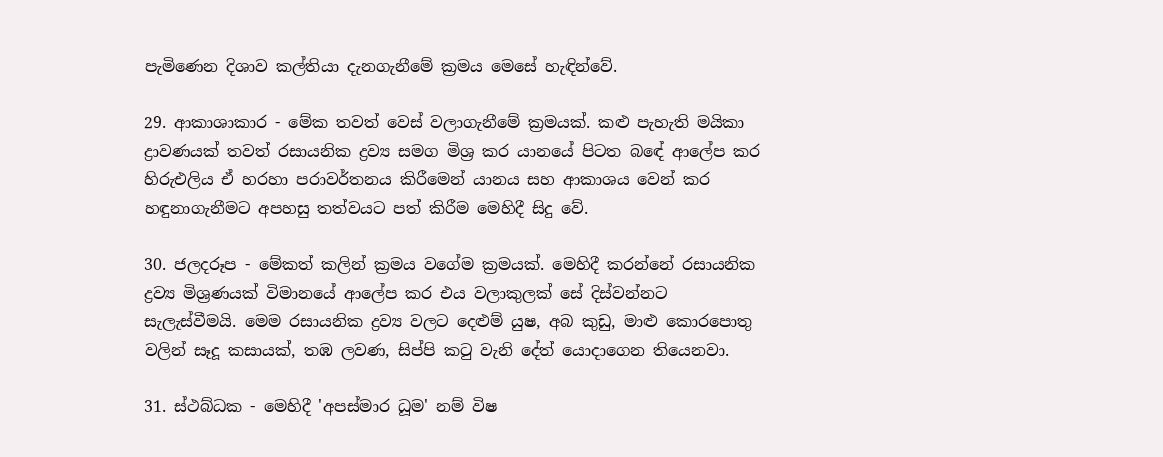පැමිණෙන දිශාව කල්තියා දැනගැනීමේ ක්‍රමය මෙසේ හැඳින්වේ.

29. ආකාශාකාර - මේක තවත් වෙස් වලාගැනීමේ ක්‍රමයක්. කළු පැහැති මයිකා ද්‍රාවණයක් තවත් රසායනික ද්‍රව්‍ය සමග මිශ්‍ර කර යානයේ පිටත බඳේ ආලේප කර හිරුඑලිය ඒ හරහා පරාවර්තනය කිරීමෙන් යානය සහ ආකාශය වෙන් කර හඳුනාගැනීමට අපහසු තත්වයට පත් කිරීම මෙහිදී සිදු වේ.

30. ජලදරූප - මේකත් කලින් ක්‍රමය වගේම ක්‍රමයක්. මෙහිදී කරන්නේ රසායනික ද්‍රව්‍ය මිශ්‍රණයක් විමානයේ ආලේප කර එය වලාකුලක් සේ දිස්වන්නට සැලැස්වීමයි. මෙම රසායනික ද්‍රව්‍ය වලට දෙළුම් යුෂ, අබ කුඩු, මාළු කොරපොතු වලින් සෑදූ කසායක්, තඹ ලවණ, සිප්පි කටු වැනි දේත් යොදාගෙන තියෙනවා.

31. ස්ථබ්ධක - මෙහිදී 'අපස්මාර ධූම' නම් විෂ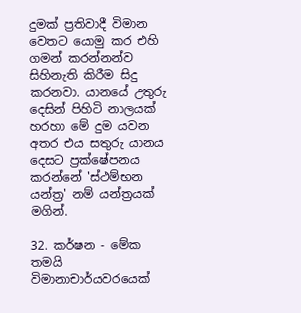දුමක් ප්‍රතිවාදී විමාන වෙතට යොමු කර එහි ගමන් කරන්නන්ව සිහිනැති කිරීම සිදු කරනවා. යානයේ උතුරු දෙසින් පිහිටි නාලයක් හරහා මේ දුම යවන අතර එය සතුරු යානය දෙසට ප්‍රක්ෂේපනය කරන්නේ 'ස්ථම්භන යන්ත්‍ර' නම් යන්ත්‍රයක් මගින්.

32. කර්ෂන - මේක තමයි විමානාචාර්යවරයෙක්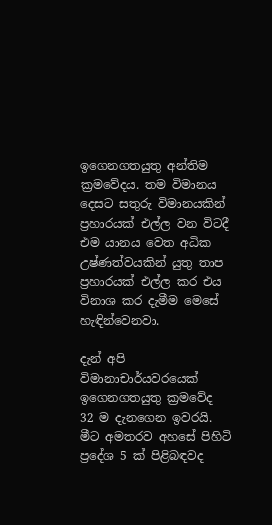ඉගෙනගතයුතු අන්තිම ක්‍රමවේදය. තම විමානය දෙසට සතුරු විමානයකින් ප්‍රහාරයක් එල්ල වන විටදී එම යානය වෙත අධික උෂ්ණත්වයකින් යුතු තාප ප්‍රහාරයක් එල්ල කර එය විනාශ කර දැමීම මෙසේ හැඳින්වෙනවා.

දැන් අපි විමානාචාර්යවරයෙක් ඉගෙනගතයුතු ක්‍රමවේද 32 ම දැනගෙන ඉවරයි. මීට අමතරව අහසේ පිහිටි ප්‍රදේශ 5 ක් පිළිබඳවද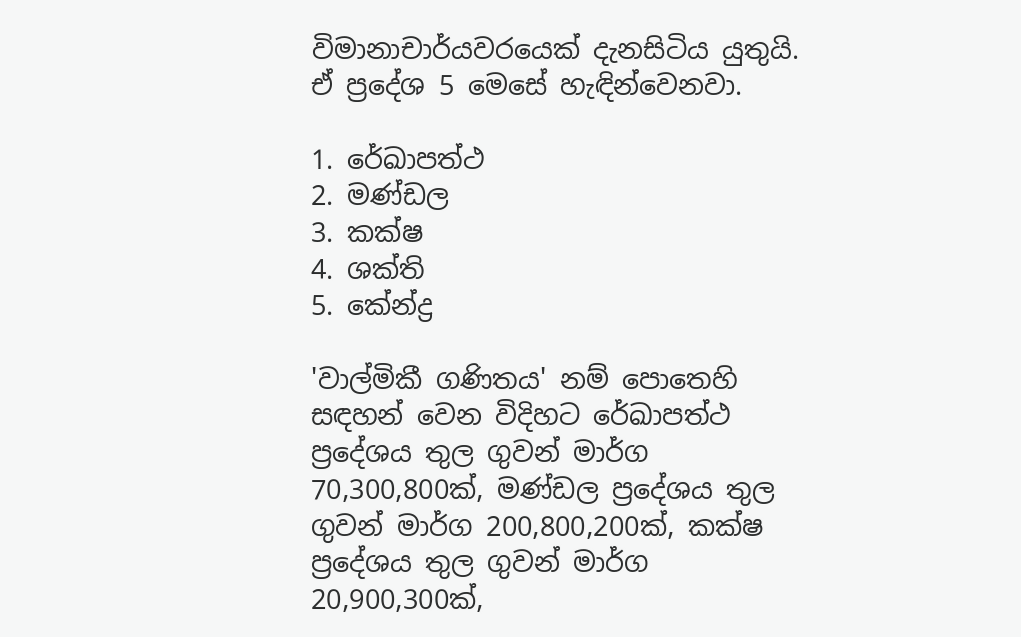විමානාචාර්යවරයෙක් දැනසිටිය යුතුයි. ඒ ප්‍රදේශ 5 මෙසේ හැඳින්වෙනවා.

1. රේඛාපත්ථ
2. මණ්ඩල
3. කක්ෂ
4. ශක්ති
5. කේන්ද්‍ර

'වාල්මිකී ගණිතය' නම් පොතෙහි සඳහන් වෙන විදිහට රේඛාපත්ථ ප්‍රදේශය තුල ගුවන් මාර්ග 70,300,800ක්, මණ්ඩල ප්‍රදේශය තුල ගුවන් මාර්ග 200,800,200ක්, කක්ෂ ප්‍රදේශය තුල ගුවන් මාර්ග 20,900,300ක්,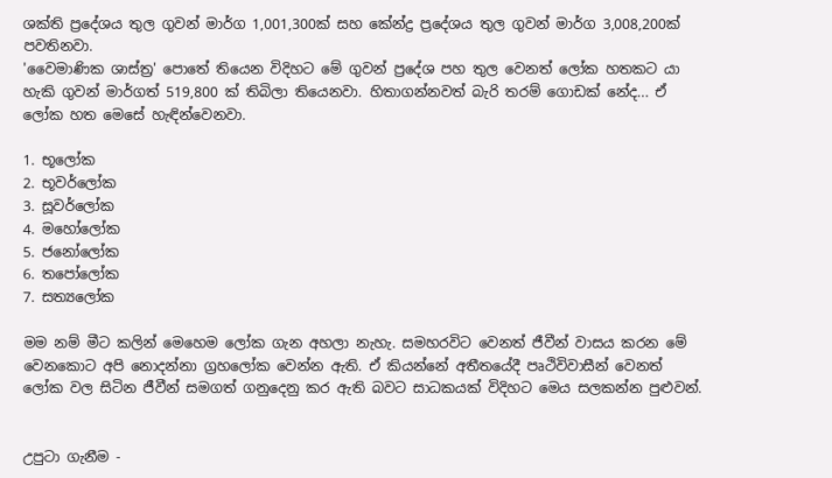ශක්ති ප්‍රදේශය තුල ගුවන් මාර්ග 1,001,300ක් සහ කේන්ද්‍ර ප්‍රදේශය තුල ගුවන් මාර්ග 3,008,200ක් පවතිනවා.
'වෛමාණික ශාස්ත්‍ර' පොතේ තියෙන විදිහට මේ ගුවන් ප්‍රදේශ පහ තුල වෙනත් ලෝක හතකට යා හැකි ගුවන් මාර්ගත් 519,800 ක් තිබිලා තියෙනවා. හිතාගන්නවත් බැරි තරම් ගොඩක් නේද... ඒ ලෝක හත මෙසේ හැඳින්වෙනවා.

1. භූලෝක
2. භූවර්ලෝක
3. සූවර්ලෝක
4. මහෝලෝක
5. ජනෝලෝක
6. තපෝලෝක
7. සත්‍යලෝක

මම නම් මීට කලින් මෙහෙම ලෝක ගැන අහලා නැහැ. සමහරවිට වෙනත් ජීවීන් වාසය කරන මේ වෙනකොට අපි නොදන්නා ග්‍රහලෝක වෙන්න ඇති. ඒ කියන්නේ අතීතයේදී පෘථිවිවාසීන් වෙනත් ලෝක වල සිටින ජීවීන් සමගත් ගනුදෙනු කර ඇති බවට සාධකයක් විදිහට මෙය සලකන්න පුළුවන්.


උපුටා ගැනීම -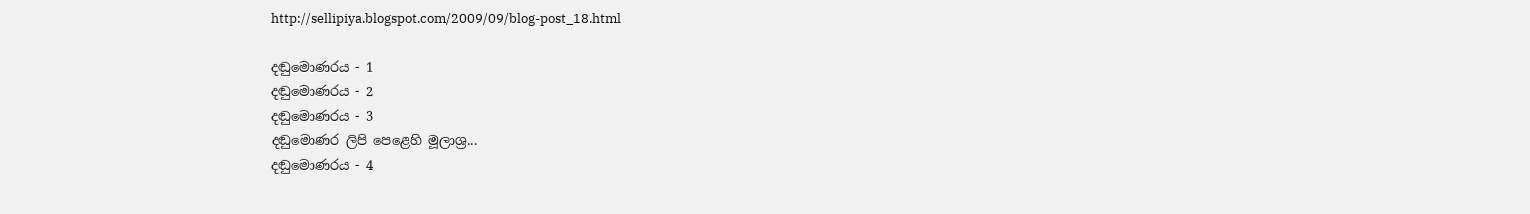http://sellipiya.blogspot.com/2009/09/blog-post_18.html

දඬුමොණරය - 1
දඬුමොණරය - 2
දඬුමොණරය - 3
දඬුමොණර ලිපි පෙළෙහි මූලාශ්‍ර...
දඬුමොණරය - 4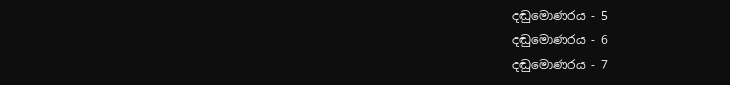දඬුමොණරය - 5
දඬුමොණරය - 6
දඬුමොණරය - 7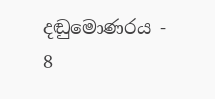දඬුමොණරය - 8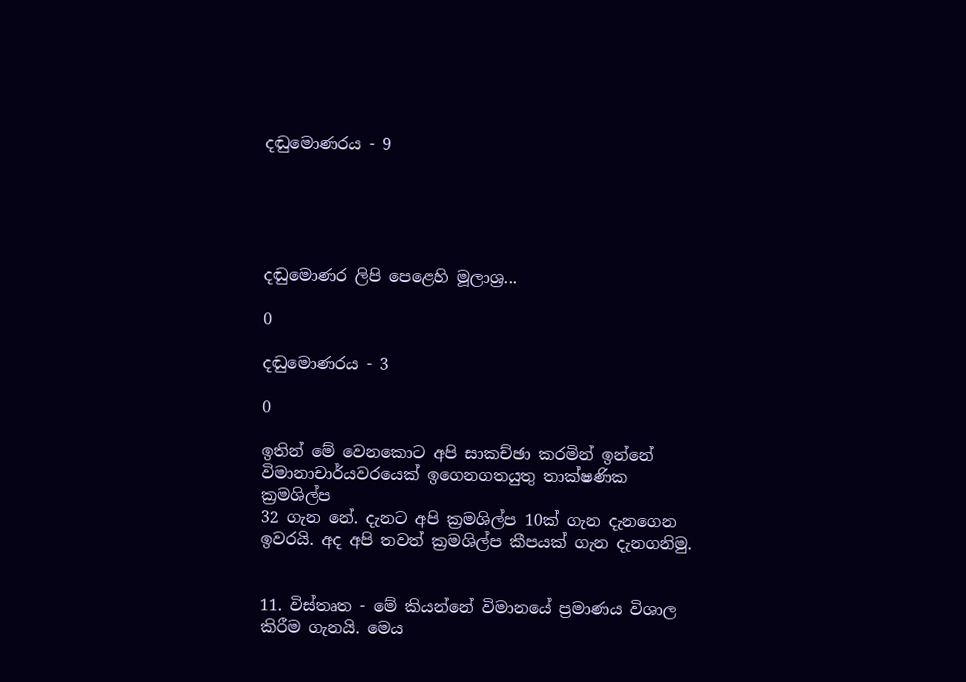දඬුමොණරය - 9





දඬුමොණර ලිපි පෙළෙහි මූලාශ්‍ර...

0

දඬුමොණරය - 3

0

ඉතින් මේ වෙනකොට අපි සාකච්ඡා කරමින් ඉන්නේ විමානාචාර්යවරයෙක් ඉගෙනගතයුතු තාක්ෂණික ක්‍රමශිල්ප
32 ගැන නේ. දැනට අපි ක්‍රමශිල්ප 10ක් ගැන දැනගෙන ඉවරයි. අද අපි තවත් ක්‍රමශිල්ප කීපයක් ගැන දැනගනිමු.


11. විස්තෘත - මේ කියන්නේ විමානයේ ප්‍රමාණය විශාල කිරීම ගැනයි. මෙය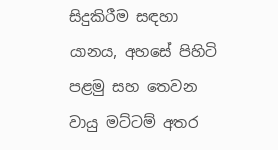සිදුකිරීම සඳහා යානය, අහසේ පිහිටි පළමු සහ තෙවන වායු මට්ටම් අතර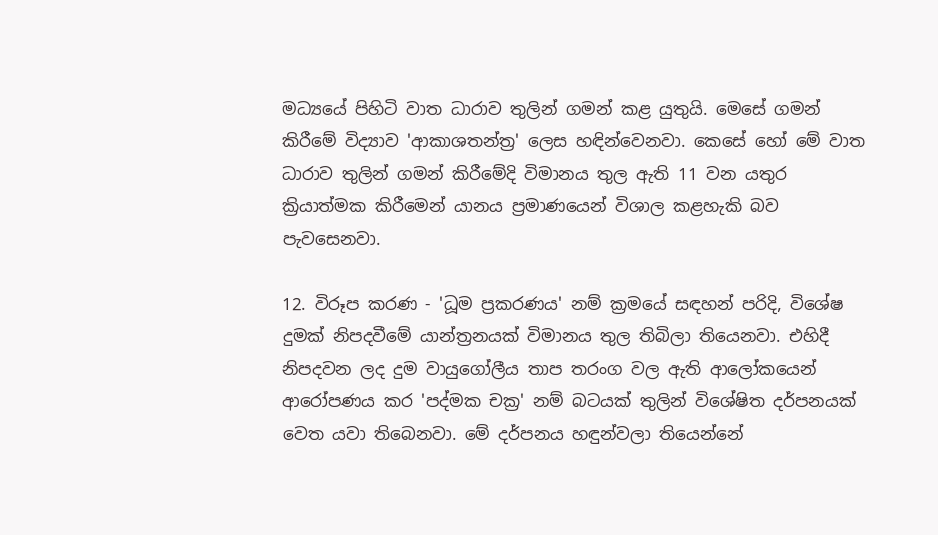මධ්‍යයේ පිහිටි වාත ධාරාව තුලින් ගමන් කළ යුතුයි. මෙසේ ගමන් කිරීමේ විද්‍යාව 'ආකාශතන්ත්‍ර' ලෙස හඳින්වෙනවා. කෙසේ හෝ මේ වාත ධාරාව තුලින් ගමන් කිරීමේදි විමානය තුල ඇති 11 වන යතුර ක්‍රියාත්මක කිරීමෙන් යානය ප්‍රමාණයෙන් විශාල කළහැකි බව පැවසෙනවා.

12. විරූප කරණ - 'ධූම ප්‍රකරණය' නම් ක්‍රමයේ සඳහන් පරිදි, විශේෂ දුමක් නිපදවීමේ යාන්ත්‍රනයක් විමානය තුල තිබිලා තියෙනවා. එහිදී නිපදවන ලද දුම වායුගෝලීය තාප තරංග වල ඇති ආලෝකයෙන් ආරෝපණය කර 'පද්මක චක්‍ර' නම් බටයක් තුලින් විශේෂිත දර්පනයක් වෙත යවා තිබෙනවා. මේ දර්පනය හඳුන්වලා තියෙන්නේ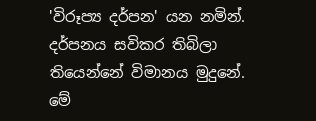'විරූප්‍ය දර්පන' යන නමින්. දර්පනය සවිකර තිබිලා තියෙන්නේ විමානය මුදුනේ. මේ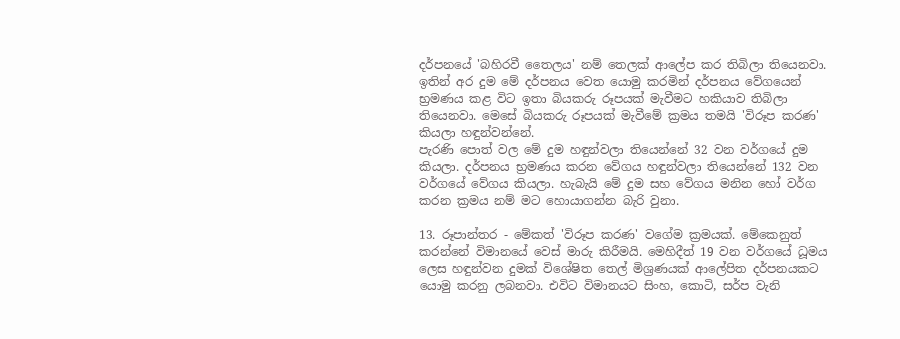දර්පනයේ 'බහිරවී තෛලය' නම් තෙලක් ආලේප කර තිබිලා තියෙනවා. ඉතින් අර දුම මේ දර්පනය වෙත යොමු කරමින් දර්පනය වේගයෙන් භ්‍රමණය කළ විට ඉතා බියකරු රූපයක් මැවීමට හකියාව තිබිලා තියෙනවා. මෙසේ බියකරු රූපයක් මැවීමේ ක්‍රමය තමයි 'විරූප කරණ' කියලා හඳුන්වන්නේ.
පැරණි පොත් වල මේ දුම හඳුන්වලා තියෙන්නේ 32 වන වර්ගයේ දුම කියලා. දර්පනය භ්‍රමණය කරන වේගය හඳුන්වලා තියෙන්නේ 132 වන වර්ගයේ වේගය කියලා. හැබැයි මේ දුම සහ වේගය මනින හෝ වර්ග කරන ක්‍රමය නම් මට හොයාගන්න බැරි වුනා.

13. රූපාන්තර - මේකත් 'විරූප කරණ' වගේම ක්‍රමයක්. මේකෙනුත් කරන්නේ විමානයේ වෙස් මාරු කිරීමයි. මෙහිදීත් 19 වන වර්ගයේ ධූමය ලෙස හඳුන්වන දුමක් විශේෂිත තෙල් මිශ්‍රණයක් ආලේපිත දර්පනයකට යොමු කරනු ලබනවා. එවිට විමානයට සිංහ, කොටි, සර්ප වැනි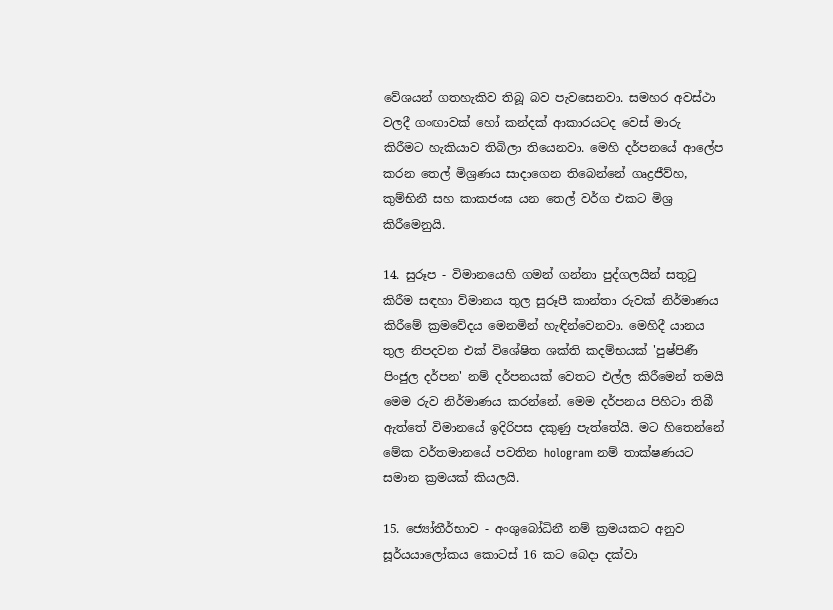වේශයන් ගතහැකිව තිබූ බව පැවසෙනවා. සමහර අවස්ථා වලදී ගංඟාවක් හෝ කන්දක් ආකාරයටද වෙස් මාරු කිරීමට හැකියාව තිබිලා තියෙනවා. මෙහි දර්පනයේ ආලේප කරන තෙල් මිශ්‍රණය සාදාගෙන තිබෙන්නේ ගෘද්‍රජීව්හ, කුම්භිනී සහ කාකජංඝ යන තෙල් වර්ග එකට මිශ්‍ර කිරීමෙනුයි.

14. සුරූප - විමානයෙහි ගමන් ගන්නා පුද්ගලයින් සතුටු කිරීම සඳහා ව්මානය තුල සුරූපී කාන්තා රුවක් නිර්මාණය කිරීමේ ක්‍රමවේදය මෙනමින් හැඳින්වෙනවා. මෙහිදී යානය තුල නිපදවන එක් විශේෂිත ශක්ති කදම්භයක් 'පුෂ්පිණී පිංජුල දර්පන' නම් දර්පනයක් වෙතට එල්ල කිරීමෙන් තමයි මෙම රුව නිර්මාණය කරන්නේ. මෙම දර්පනය පිහිටා තිබී ඇත්තේ විමානයේ ඉදිරිපස දකුණු පැත්තේයි. මට හිතෙන්නේ මේක වර්තමානයේ පවතින hologram නම් තාක්ෂණයට සමාන ක්‍රමයක් කියලයි.

15. ජ්‍යෝතීර්භාව - අංශුබෝධිනී නම් ක්‍රමයකට අනුව සූර්යයාලෝකය කොටස් 16 කට බෙදා දක්වා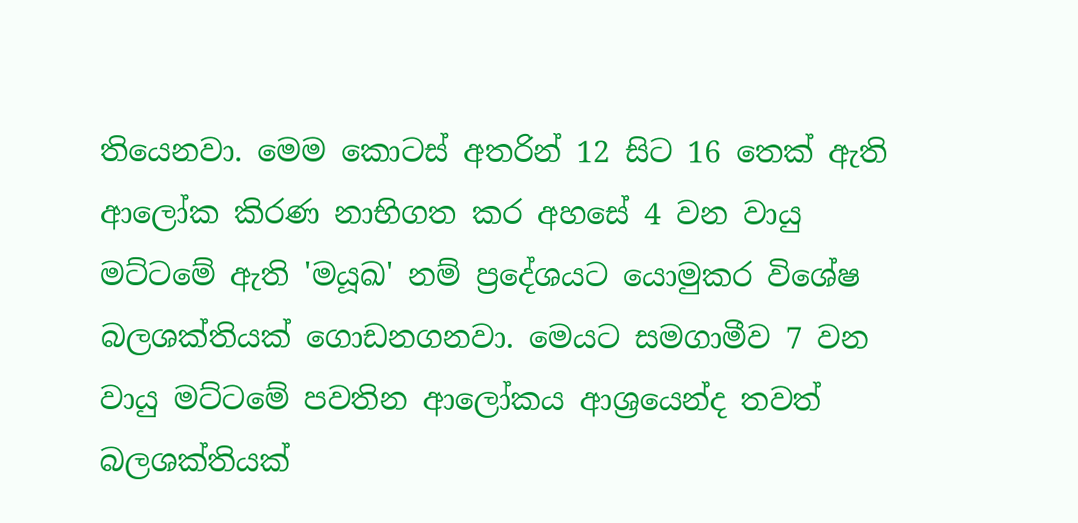තියෙනවා. මෙම කොටස් අතරින් 12 සිට 16 තෙක් ඇති ආලෝක කිරණ නාභිගත කර අහසේ 4 වන වායු මට්ටමේ ඇති 'මයූඛ' නම් ප්‍රදේශයට යොමුකර විශේෂ බලශක්තියක් ගොඩනගනවා. මෙයට සමගාමීව 7 වන වායු මට්ටමේ පවතින ආලෝකය ආශ්‍රයෙන්ද තවත් බලශක්තියක්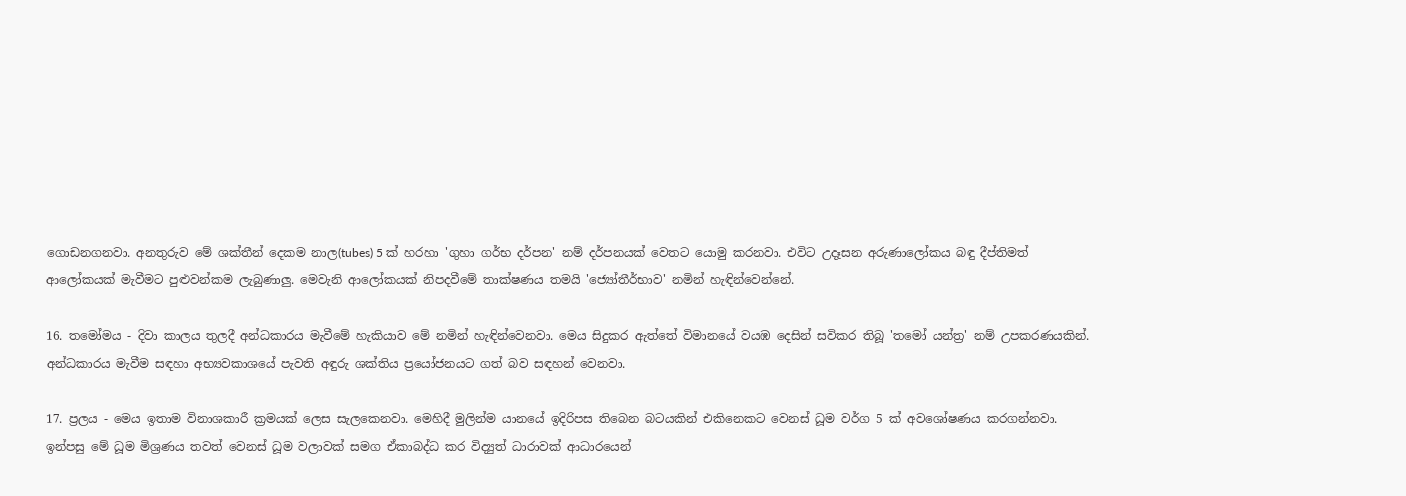ගොඩනගනවා. අනතුරුව මේ ශක්තීන් දෙකම නාල(tubes) 5 ක් හරහා 'ගුහා ගර්භ දර්පන' නම් දර්පනයක් වෙතට යොමු කරනවා. එවිට උදෑසන අරුණාලෝකය බඳු දීප්තිමත් ආලෝකයක් මැවීමට පුළුවන්කම ලැබුණාලු. මෙවැනි ආලෝකයක් නිපදවීමේ තාක්ෂණය තමයි 'ජ්‍යෝතීර්භාව' නමින් හැඳින්වෙන්නේ.

16. තමෝමය - දිවා කාලය තුලදී අන්ධකාරය මැවීමේ හැකියාව මේ නමින් හැඳින්වෙනවා. මෙය සිදුකර ඇත්තේ විමානයේ වයඹ දෙසින් සවිකර තිබූ 'තමෝ යන්ත්‍ර' නම් උපකරණයකින්. අන්ධකාරය මැවීම සඳහා අභ්‍යවකාශයේ පැවති අඳුරු ශක්තිය ප්‍රයෝජනයට ගත් බව සඳහන් වෙනවා.

17. ප්‍රලය - මෙය ඉතාම විනාශකාරී ක්‍රමයක් ලෙස සැලකෙනවා. මෙහිදී මුලින්ම යානයේ ඉදිරිපස තිබෙන බටයකින් එකිනෙකට වෙනස් ධූම වර්ග 5 ක් අවශෝෂණය කරගන්නවා. ඉන්පසු මේ ධූම මිශ්‍රණය තවත් වෙනස් ධූම වලාවක් සමග ඒකාබද්ධ කර විද්‍යුත් ධාරාවක් ආධාරයෙන්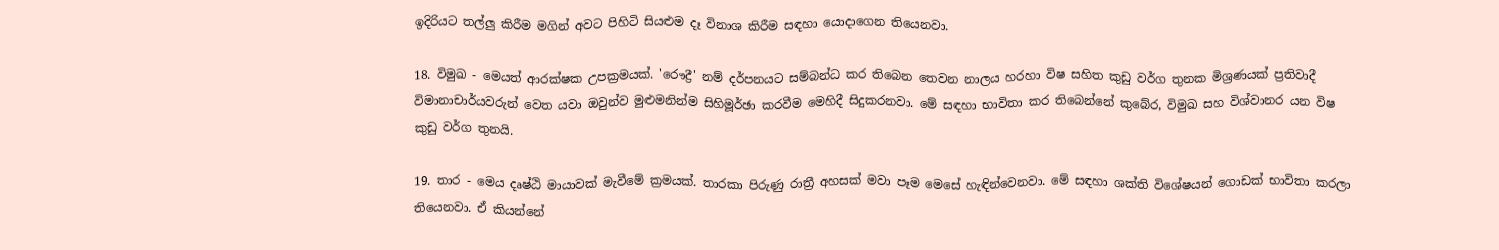ඉදිරියට තල්ලු කිරීම මගින් අවට පිහිටි සියළුම දෑ විනාශ කිරීම සඳහා යොදාගෙන තියෙනවා.

18. විමුඛ - මෙයත් ආරක්ෂක උපක්‍රමයක්. 'රෞද්‍රී' නම් දර්පනයට සම්බන්ධ කර තිබෙන තෙවන නාලය හරහා විෂ සහිත කුඩු වර්ග තුනක මිශ්‍රණයක් ප්‍රතිවාදී විමානාචාර්යවරුන් වෙත යවා ඔවුන්ව මුළුමනින්ම සිහිමූර්ඡා කරවීම මෙහිදී සිදුකරනවා. මේ සඳහා භාවිතා කර තිබෙන්නේ කුබේර, විමුඛ සහ විශ්වානර යන විෂ කුඩු වර්ග තුනයි.

19. තාර - මෙය දෘෂ්ඨි මායාවක් මැවීමේ ක්‍රමයක්. තාරකා පිරුණු රාත්‍රී අහසක් මවා පෑම මෙසේ හැඳින්වෙනවා. මේ සඳහා ශක්ති විශේෂයන් ගොඩක් භාවිතා කරලා තියෙනවා. ඒ කියන්නේ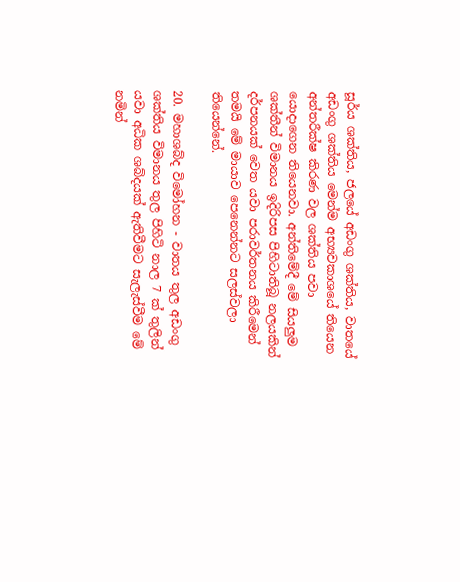සූර්ය ශක්තිය, ජලයේ අඩංගු ශක්තිය, වාතයේ අඩංගු ශක්තිය මෙන්ම අභ්‍යවකාශයේ තියෙන අන්තරීක්ෂ කිරණ වල ශක්තිය පවා යොදාගෙන තියෙනවා. අන්තිමේදී මේ සියලුම ශක්තීන් විමානය ඉදිරිපස පිහිටාතිබූ නලයකින් දර්පනයක් වෙත යවා පරාවර්තනය කිරීමෙන් තමයි මේ මායාව පෙනෙන්නට සලස්වලා තියෙන්නේ.

20. මහාශබ්ද විමෝහන - වාතය තුල අඩංගු ශක්තිය විමානය තුල පිහිටි නාල 7 ක් තුලින් යවා අධික ශබ්දයක් ඇතිවීමට සැලැස්වීම මේ නමින්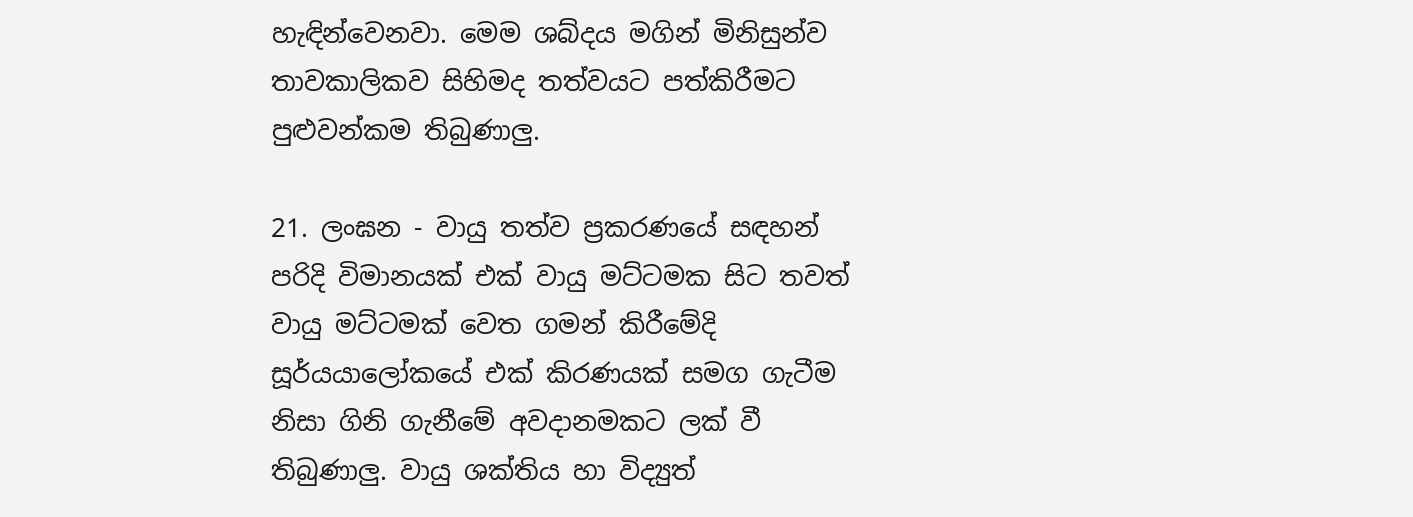හැඳින්වෙනවා. මෙම ශබ්දය මගින් මිනිසුන්ව තාවකාලිකව සිහිමද තත්වයට පත්කිරීමට පුළුවන්කම තිබුණාලු.

21. ලංඝන - වායු තත්ව ප්‍රකරණයේ සඳහන් පරිදි විමානයක් එක් වායු මට්ටමක සිට තවත් වායු මට්ටමක් වෙත ගමන් කිරීමේදි සූර්යයාලෝකයේ එක් කිරණයක් සමග ගැටීම නිසා ගිනි ගැනීමේ අවදානමකට ලක් වී තිබුණාලු. වායු ශක්තිය හා විද්‍යුත්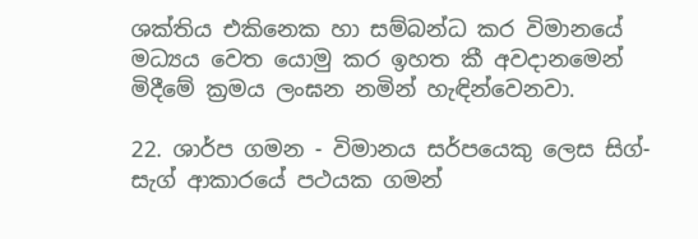ශක්තිය එකිනෙක හා සම්බන්ධ කර විමානයේ මධ්‍යය වෙත යොමු කර ඉහත කී අවදානමෙන් මිදීමේ ක්‍රමය ලංඝන නමින් හැඳින්වෙනවා.

22. ශාර්ප ගමන - විමානය සර්පයෙකු ලෙස සිග්-සැග් ආකාරයේ පථයක ගමන්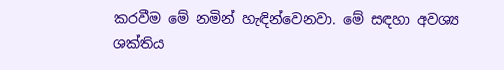කරවීම මේ නමින් හැඳින්වෙනවා. මේ සඳහා අවශ්‍ය ශක්තිය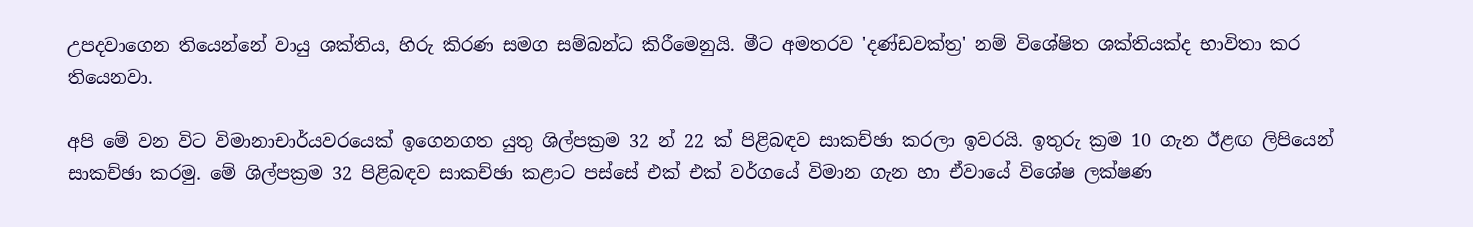උපදවාගෙන තියෙන්නේ වායු ශක්තිය, හිරු කිරණ සමග සම්බන්ධ කිරීමෙනුයි. මීට අමතරව 'දණ්ඩවක්ත්‍ර' නම් විශේෂිත ශක්තියක්ද භාවිතා කර තියෙනවා.

අපි මේ වන විට විමානාචාර්යවරයෙක් ඉගෙනගත යුතු ශිල්පක්‍රම 32 න් 22 ක් පිළිබඳව සාකච්ඡා කරලා ඉවරයි. ඉතුරු ක්‍රම 10 ගැන ඊළඟ ලිපියෙන් සාකච්ඡා කරමු. මේ ශිල්පක්‍රම 32 පිළිබඳව සාකච්ඡා කළාට පස්සේ එක් එක් වර්ගයේ විමාන ගැන හා ඒවායේ විශේෂ ලක්ෂණ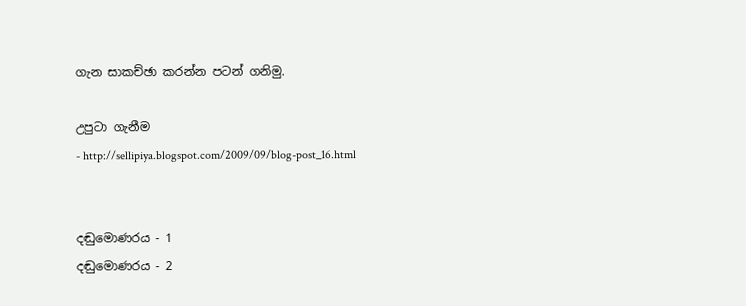ගැන සාකච්ඡා කරන්න පටන් ගනිමු.

උපුටා ගැනීම
- http://sellipiya.blogspot.com/2009/09/blog-post_16.html


දඬුමොණරය - 1
දඬුමොණරය - 2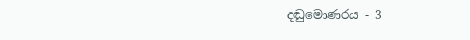දඬුමොණරය - 3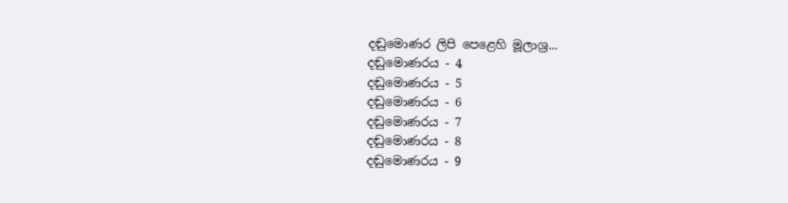දඬුමොණර ලිපි පෙළෙහි මූලාශ්‍ර...
දඬුමොණරය - 4
දඬුමොණරය - 5
දඬුමොණරය - 6
දඬුමොණරය - 7
දඬුමොණරය - 8
දඬුමොණරය - 9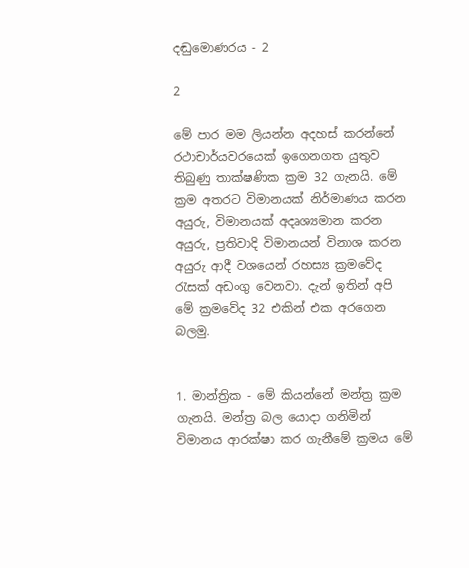දඬුමොණරය - 2

2

මේ පාර මම ලියන්න අදහස් කරන්නේ රථාචාර්යවරයෙක් ඉගෙනගත යුතුව තිබුණු තාක්ෂණික ක්‍රම 32 ගැනයි. මේ ක්‍රම අතරට විමානයක් නිර්මාණය කරන අයුරු, විමානයක් අදෘශ්‍යමාන කරන අයුරු, ප්‍රතිවාදි විමානයන් විනාශ කරන අයුරු ආදී වශයෙන් රහස්‍ය ක්‍රමවේද රැසක් අඩංගු වෙනවා. දැන් ඉතින් අපි මේ ක්‍රමවේද 32 එකින් එක අරගෙන බලමු.


1. මාන්ත්‍රික - මේ කියන්නේ මන්ත්‍ර ක්‍රම ගැනයි. මන්ත්‍ර බල යොදා ගනිමින් විමානය ආරක්ෂා කර ගැනීමේ ක්‍රමය මේ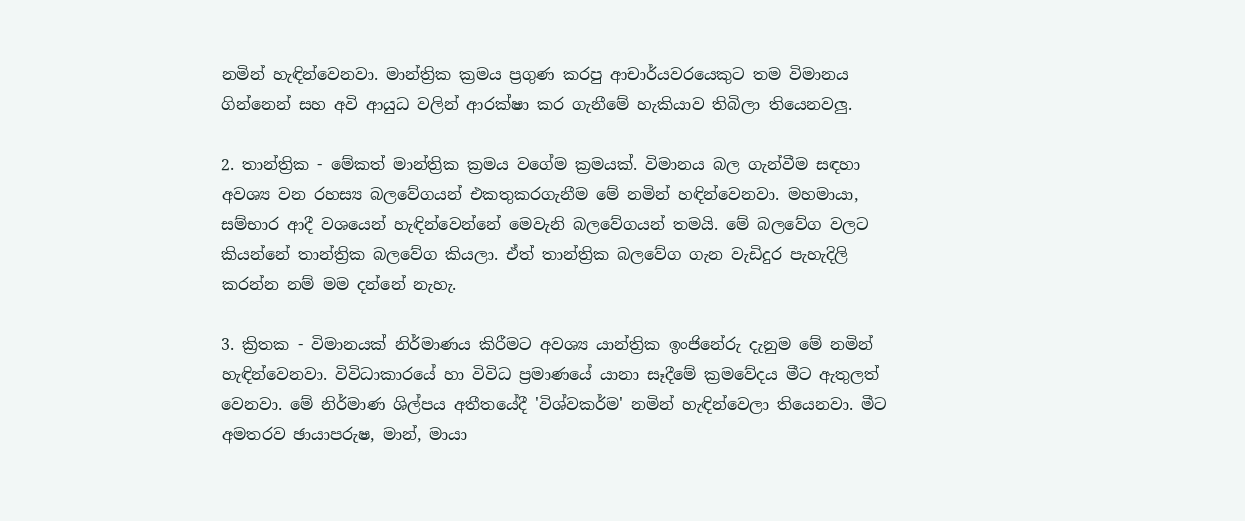නමින් හැඳින්වෙනවා. මාන්ත්‍රික ක්‍රමය ප්‍රගුණ කරපු ආචාර්යවරයෙකුට තම විමානය ගින්නෙන් සහ අවි ආයුධ වලින් ආරක්ෂා කර ගැනීමේ හැකියාව තිබිලා තියෙනවලු.

2. තාන්ත්‍රික - මේකත් මාන්ත්‍රික ක්‍රමය වගේම ක්‍රමයක්. විමානය බල ගැන්වීම සඳහා අවශ්‍ය වන රහස්‍ය බලවේගයන් එකතුකරගැනීම මේ නමින් හඳින්වෙනවා. මහමායා, සම්භාර ආදී වශයෙන් හැඳින්වෙන්නේ මෙවැනි බලවේගයන් තමයි. මේ බලවේග වලට කියන්නේ තාන්ත්‍රික බලවේග කියලා. ඒත් තාන්ත්‍රික බලවේග ගැන වැඩිදුර පැහැදිලි කරන්න නම් මම දන්නේ නැහැ.

3. ක්‍රිතක - විමානයක් නිර්මාණය කිරීමට අවශ්‍ය යාන්ත්‍රික ඉංජිනේරු දැනුම මේ නමින් හැඳින්වෙනවා. විවිධාකාරයේ හා විවිධ ප්‍රමාණයේ යානා සෑදීමේ ක්‍රමවේදය මීට ඇතුලත් වෙනවා. මේ නිර්මාණ ශිල්පය අතීතයේදී 'විශ්වකර්ම' නමින් හැඳින්වෙලා තියෙනවා. මීට අමතරව ඡායාපරුෂ, මාන්, මායා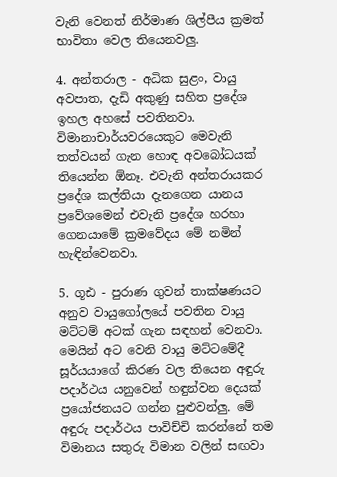වැනි වෙනත් නිර්මාණ ශිල්පීය ක්‍රමත් භාවිතා වෙල තියෙනවලු.

4. අන්තරාල - අධික සුළං, වායු අවපාත, දැඩි අකුණු සහිත ප්‍රදේශ ඉහල අහසේ පවතිනවා. විමානාචාර්යවරයෙකුට මෙවැනි තත්වයන් ගැන හොඳ අවබෝධයක් තියෙන්න ඕනෑ. එවැනි අන්තරායකර ප්‍රදේශ කල්තියා දැනගෙන යානය ප්‍රවේශමෙන් එවැනි ප්‍රදේශ හරහා ගෙනයාමේ ක්‍රමවේදය මේ නමින් හැඳින්වෙනවා.

5. ගූඪ - පුරාණ ගුවන් තාක්ෂණයට අනුව වායුගෝලයේ පවතින වායු මට්ටම් අටක් ගැන සඳහන් වෙනවා. මෙයින් අට වෙනි වායු මට්ටමේදී සූර්යයාගේ කිරණ වල තියෙන අඳුරු පදාර්ථය යනුවෙන් හඳුන්වන දෙයක් ප්‍රයෝජනයට ගන්න පුළුවන්ලු. මේ අඳුරු පදාර්ථය පාවිච්චි කරන්නේ තම විමානය සතුරු විමාන වලින් සඟවා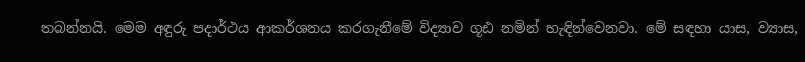තබන්නයි. මෙම අඳුරු පදාර්ථය ආකර්ශනය කරගැනීමේ විද්‍යාව ගූඪ නමින් හැඳින්වෙනවා. මේ සඳහා යාස, ව්‍යාස,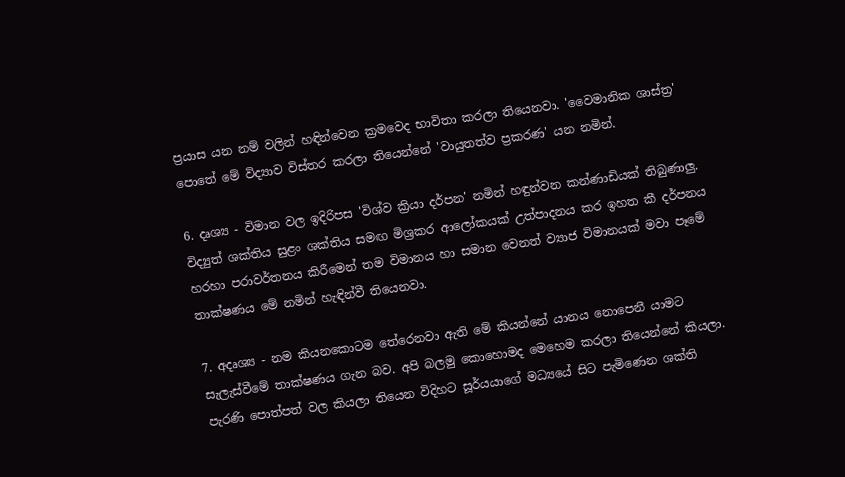ප්‍රයාස යන නම් වලින් හඳින්වෙන ක්‍රමවෙද භාවිතා කරලා තියෙනවා. 'වෛමානික ශාස්ත්‍ර' පොතේ මේ විද්‍යාව විස්තර කරලා තියෙන්නේ 'වායුතත්ව ප්‍රකරණ' යන නමින්.

6. දෘශ්‍ය - විමාන වල ඉදිරිපස 'විශ්ව ක්‍රියා දර්පන' නමින් හඳුන්වන කන්ණාඩියක් තිබුණාලු. විද්‍යුත් ශක්තිය සුළං ශක්තිය සමඟ මිශ්‍රකර ආලෝකයක් උත්පාදනය කර ඉහත කී දර්පනය හරහා පරාවර්තනය කිරීමෙන් තම විමානය හා සමාන වෙනත් ව්‍යාජ විමානයක් මවා පෑමේ තාක්ෂණය මේ නමින් හැඳින්වී තියෙනවා.

7. අදෘශ්‍ය - නම කියනකොටම තේරෙනවා ඇති මේ කියන්නේ යානය නොපෙනී යාමට සැලැස්වීමේ තාක්ෂණය ගැන බව. අපි බලමු කොහොමද මෙහෙම කරලා තියෙන්නේ කියලා. පැරණි පොත්පත් වල කියලා තියෙන විදිහට සූර්යයාගේ මධ්‍යයේ සිට පැමිණෙන ශක්ති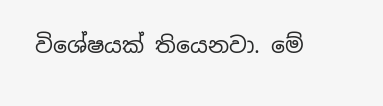විශේෂයක් තියෙනවා. මේ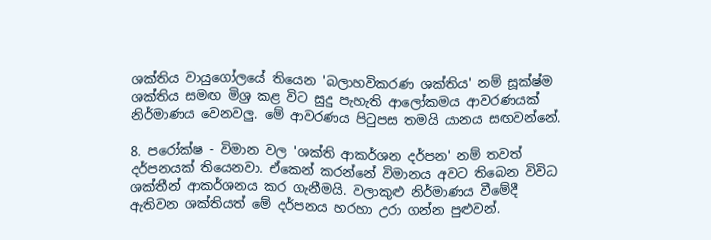ශක්තිය වායුගෝලයේ තියෙන 'බලාහවිකරණ ශක්තිය' නම් සූක්ෂ්ම ශක්තිය සමඟ මිශ්‍ර කළ විට සුදු පැහැති ආලෝකමය ආවරණයක් නිර්මාණය වෙනවලු. මේ ආවරණය පිටුපස තමයි යානය සඟවන්නේ.

8. පරෝක්ෂ - විමාන වල 'ශක්ති ආකර්ශන දර්පන' නම් තවත් දර්පනයක් තියෙනවා. ඒකෙන් කරන්නේ විමානය අවට තිබෙන විවිධ ශක්තීන් ආකර්ශනය කර ගැනීමයි. වලාකුළු නිර්මාණය වීමේදී ඇතිවන ශක්තියත් මේ දර්පනය හරහා උරා ගන්න පුළුවන්.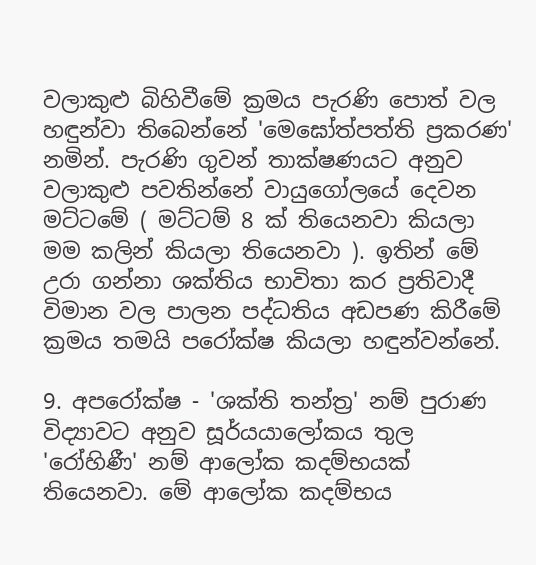වලාකුළු බිහිවීමේ ක්‍රමය පැරණි පොත් වල හඳුන්වා තිබෙන්නේ 'මෙඝෝත්පත්ති ප්‍රකරණ' නමින්. පැරණි ගුවන් තාක්ෂණයට අනුව වලාකුළු පවතින්නේ වායුගෝලයේ දෙවන මට්ටමේ ( මට්ටම් 8 ක් තියෙනවා කියලා මම කලින් කියලා තියෙනවා ). ඉතින් මේ උරා ගන්නා ශක්තිය භාවිතා කර ප්‍රතිවාදී විමාන වල පාලන පද්ධතිය අඩපණ කිරීමේ ක්‍රමය තමයි පරෝක්ෂ කියලා හඳුන්වන්නේ.

9. අපරෝක්ෂ - 'ශක්ති තන්ත්‍ර' නම් පුරාණ විද්‍යාවට අනුව සූර්යයාලෝකය තුල 'රෝහිණී' නම් ආලෝක කදම්භයක් තියෙනවා. මේ ආලෝක කදම්භය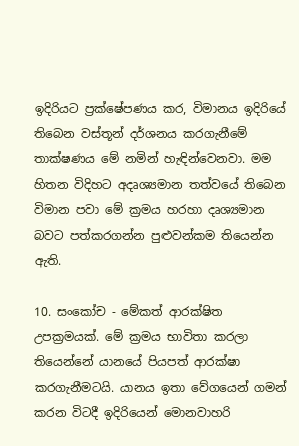ඉදිරියට ප්‍රක්ෂේපණය කර, විමානය ඉදිරියේ තිබෙන වස්තූන් දර්ශනය කරගැනීමේ තාක්ෂණය මේ නමින් හැඳින්වෙනවා. මම හිතන විදිහට අදෘශ්‍යමාන තත්වයේ තිබෙන විමාන පවා මේ ක්‍රමය හරහා දෘශ්‍යමාන බවට පත්කරගන්න පුළුවන්කම තියෙන්න ඇති.

10. සංකෝච - මේකත් ආරක්ෂිත උපක්‍රමයක්. මේ ක්‍රමය භාවිතා කරලා තියෙන්නේ යානයේ පියපත් ආරක්ෂා කරගැනීමටයි. යානය ඉතා වේගයෙන් ගමන් කරන විටදී ඉදිරියෙන් මොනවාහරි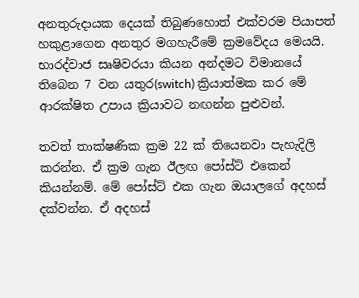අනතුරුදායක දෙයක් තිබුණහොත් එක්වරම පියාපත් හකුළාගෙන අනතුර මගහැරීමේ ක්‍රමවේදය මෙයයි. භාරද්වාජ සෘෂිවරයා කියන අන්දමට විමානයේ තිබෙන 7 වන යතුර(switch) ක්‍රියාත්මක කර මේ ආරක්ෂිත උපාය ක්‍රියාවට නඟන්න පුළුවන්.

තවත් තාක්ෂණික ක්‍රම 22 ක් තියෙනවා පැහැදිලි කරන්න. ඒ ක්‍රම ගැන ඊලඟ පෝස්ට් එකෙන් කියන්නම්. මේ පෝස්ට් එක ගැන ඔයාලගේ අදහස් දක්වන්න. ඒ අදහස්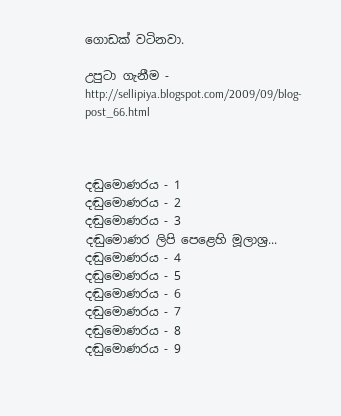ගොඩක් වටිනවා.

උපුටා ගැනීම - http://sellipiya.blogspot.com/2009/09/blog-post_66.html



දඬුමොණරය - 1
දඬුමොණරය - 2
දඬුමොණරය - 3
දඬුමොණර ලිපි පෙළෙහි මූලාශ්‍ර...
දඬුමොණරය - 4
දඬුමොණරය - 5
දඬුමොණරය - 6
දඬුමොණරය - 7
දඬුමොණරය - 8
දඬුමොණරය - 9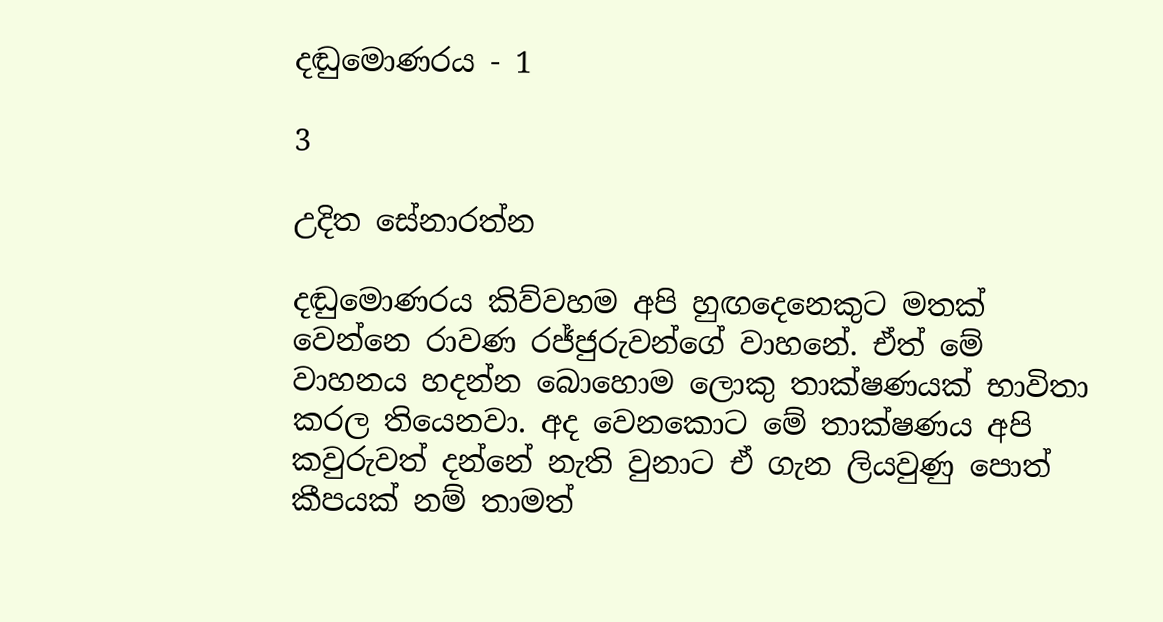දඬුමොණරය - 1

3

උදිත සේනාරත්න

දඬුමොණරය කිව්වහම අපි හුඟදෙනෙකුට මතක් වෙන්නෙ රාවණ රජ්ජුරුවන්ගේ වාහනේ. ඒත් මේ වාහනය හදන්න බොහොම ලොකු තාක්ෂණයක් භාවිතා කරල තියෙනවා. අද වෙනකොට මේ තාක්ෂණය අපි කවුරුවත් දන්නේ නැති වුනාට ඒ ගැන ලියවුණු පොත් කීපයක් නම් තාමත්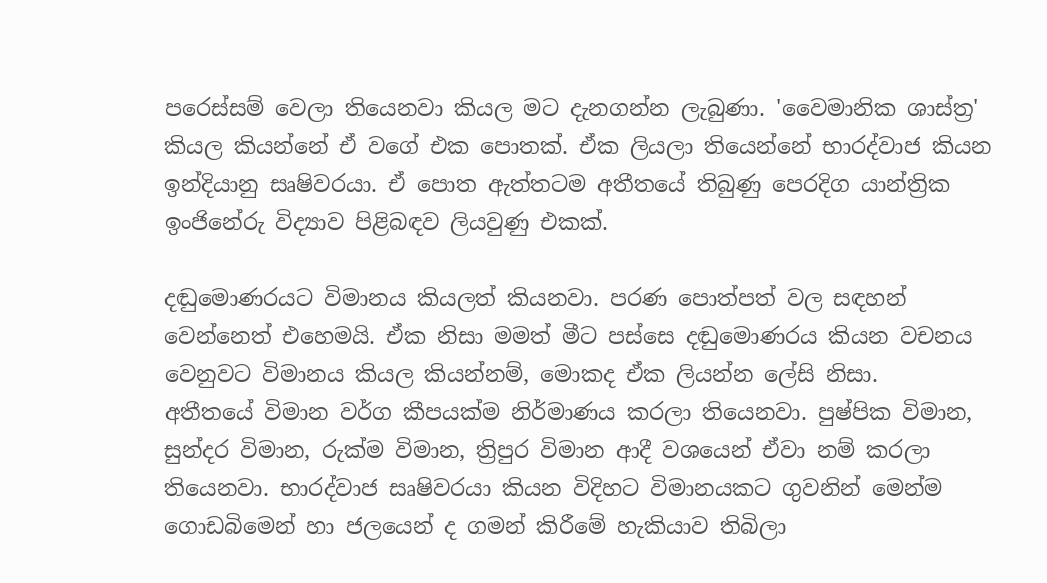පරෙස්සම් වෙලා තියෙනවා කියල මට දැනගන්න ලැබුණා. 'වෛමානික ශාස්ත්‍ර' කියල කියන්නේ ඒ වගේ එක පොතක්. ඒක ලියලා තියෙන්නේ භාරද්වාජ කියන ඉන්දියානු සෘෂිවරයා. ඒ පොත ඇත්තටම අතීතයේ තිබුණු පෙරදිග යාන්ත්‍රික ඉංජිනේරු විද්‍යාව පිළිබඳව ලියවුණු එකක්.

දඬුමොණරයට විමානය කියලත් කියනවා. පරණ පොත්පත් වල සඳහන් වෙන්නෙත් එහෙමයි. ඒක නිසා මමත් මීට පස්සෙ දඬුමොණරය කියන වචනය වෙනුවට විමානය කියල කියන්නම්, මොකද ඒක ලියන්න ලේසි නිසා.
අතීතයේ විමාන වර්ග කීපයක්ම නිර්මාණය කරලා තියෙනවා. පුෂ්පික විමාන, සුන්දර විමාන, රුක්ම විමාන, ත්‍රිපුර විමාන ආදී වශයෙන් ඒවා නම් කරලා තියෙනවා. භාරද්වාජ සෘෂිවරයා කියන විදිහට විමානයකට ගුවනින් මෙන්ම ගොඩබිමෙන් හා ජලයෙන් ද ගමන් කිරීමේ හැකියාව තිබිලා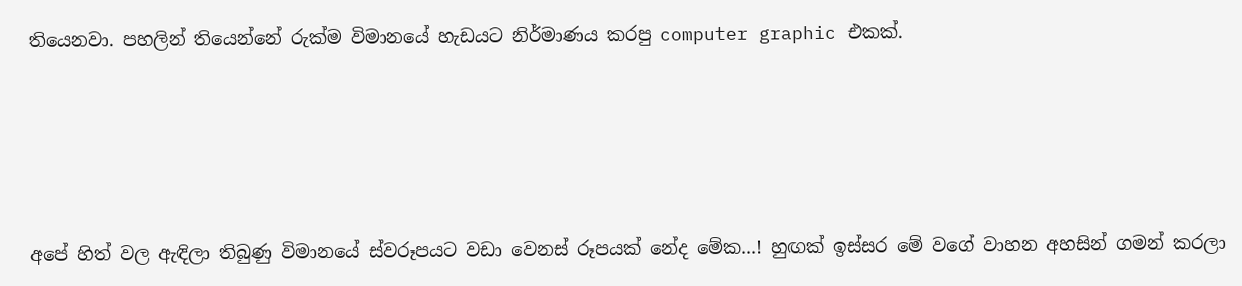තියෙනවා. පහලින් තියෙන්නේ රුක්ම විමානයේ හැඩයට නිර්මාණය කරපු computer graphic එකක්.





අපේ හිත් වල ඇඳිලා තිබුණු විමානයේ ස්වරූපයට වඩා වෙනස් රූපයක් නේද මේක...! හුඟක් ඉස්සර මේ වගේ වාහන අහසින් ගමන් කරලා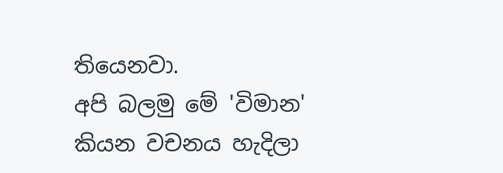තියෙනවා.
අපි බලමු මේ 'විමාන' කියන වචනය හැදිලා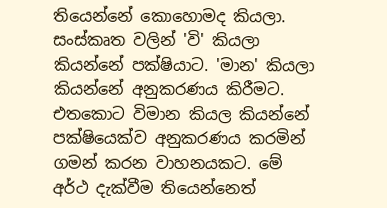තියෙන්නේ කොහොමද කියලා. සංස්කෘත වලින් 'වි' කියලා කියන්නේ පක්ෂියාට. 'මාන' කියලා කියන්නේ අනුකරණය කිරීමට. එතකොට විමාන කියල කියන්නේ පක්ෂියෙක්ව අනුකරණය කරමින් ගමන් කරන වාහනයකට. මේ අර්ථ දැක්වීම තියෙන්නෙත්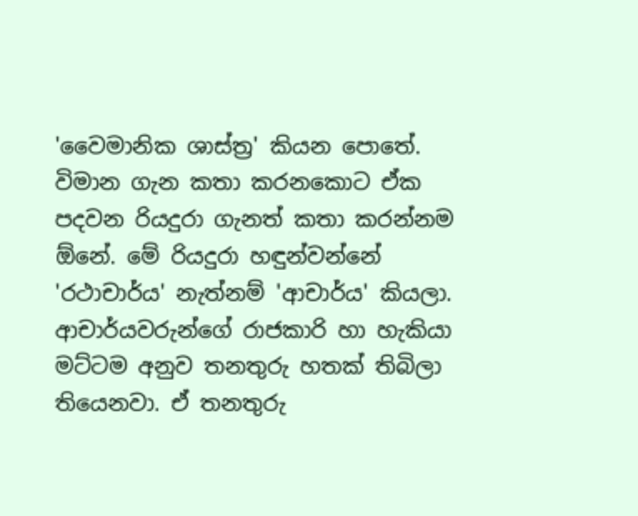'වෛමානික ශාස්ත්‍ර' කියන පොතේ.
විමාන ගැන කතා කරනකොට ඒක පදවන රියදුරා ගැනත් කතා කරන්නම ඕනේ. මේ රියදුරා හඳුන්වන්නේ 'රථාචාර්ය' නැත්නම් 'ආචාර්ය' කියලා. ආචාර්යවරුන්ගේ රාජකාරි හා හැකියා මට්ටම අනුව තනතුරු හතක් තිබිලා තියෙනවා. ඒ තනතුරු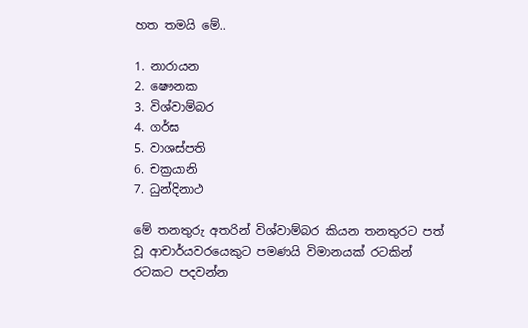හත තමයි මේ..

1. නාරායන
2. ෂෞනක
3. විශ්වාම්බර
4. ගර්ඝ
5. වාශස්පති
6. චක්‍රයානි
7. ධුන්දිනාථ

මේ තනතුරු අතරින් විශ්වාම්බර කියන තනතුරට පත් වූ ආචාර්යවරයෙකුට පමණයි විමානයක් රටකින් රටකට පදවන්න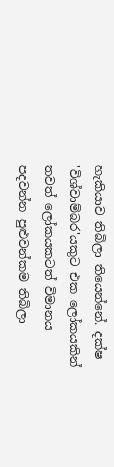හැකියාව තිබිලා තියෙන්නේ. දක්ෂ 'විශ්වාම්බර'යකුට එක ලෝකයකින් තවත් ලෝකයකටත් විමානය පදවන්න පුළුවන්කම තිබිලා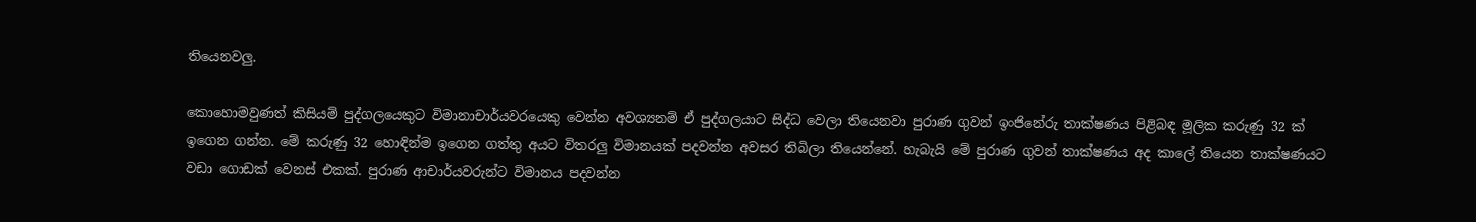තියෙනවලු.

කොහොමවුණත් කිසියම් පුද්ගලයෙකුට විමානාචාර්යවරයෙකු වෙන්න අවශ්‍යනම් ඒ පුද්ගලයාට සිද්ධ වෙලා තියෙනවා පුරාණ ගුවන් ඉංජිනේරු තාක්ෂණය පිළිබඳ මූලික කරුණු 32 ක් ඉගෙන ගන්න. මේ කරුණු 32 හොඳින්ම ඉගෙන ගත්තු අයට විතරලු විමානයක් පදවන්න අවසර තිබිලා තියෙන්නේ. හැබැයි මේ පුරාණ ගුවන් තාක්ෂණය අද කාලේ තියෙන තාක්ෂණයට වඩා ගොඩක් වෙනස් එකක්. පුරාණ ආචාර්යවරුන්ට විමානය පදවන්න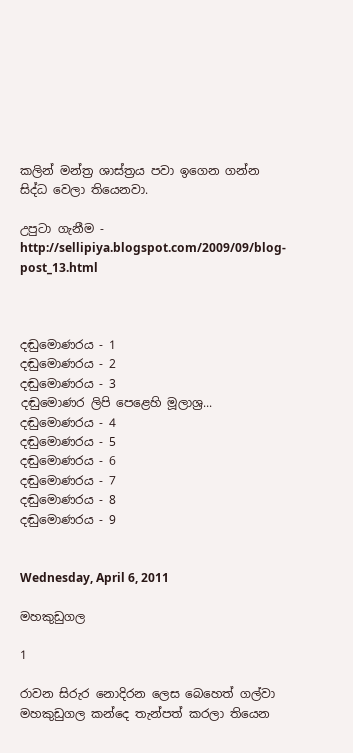කලින් මන්ත්‍ර ශාස්ත්‍රය පවා ඉගෙන ගන්න සිද්ධ වෙලා තියෙනවා.

උපුටා ගැනීම - http://sellipiya.blogspot.com/2009/09/blog-post_13.html



දඬුමොණරය - 1
දඬුමොණරය - 2
දඬුමොණරය - 3
දඬුමොණර ලිපි පෙළෙහි මූලාශ්‍ර...
දඬුමොණරය - 4
දඬුමොණරය - 5
දඬුමොණරය - 6
දඬුමොණරය - 7
දඬුමොණරය - 8
දඬුමොණරය - 9


Wednesday, April 6, 2011

මහකුඩුගල

1

රාවන සිරුර නොදිරන ලෙස බෙහෙත් ගල්වා මහකුඩුගල කන්දෙ තැන්පත් කරලා තියෙන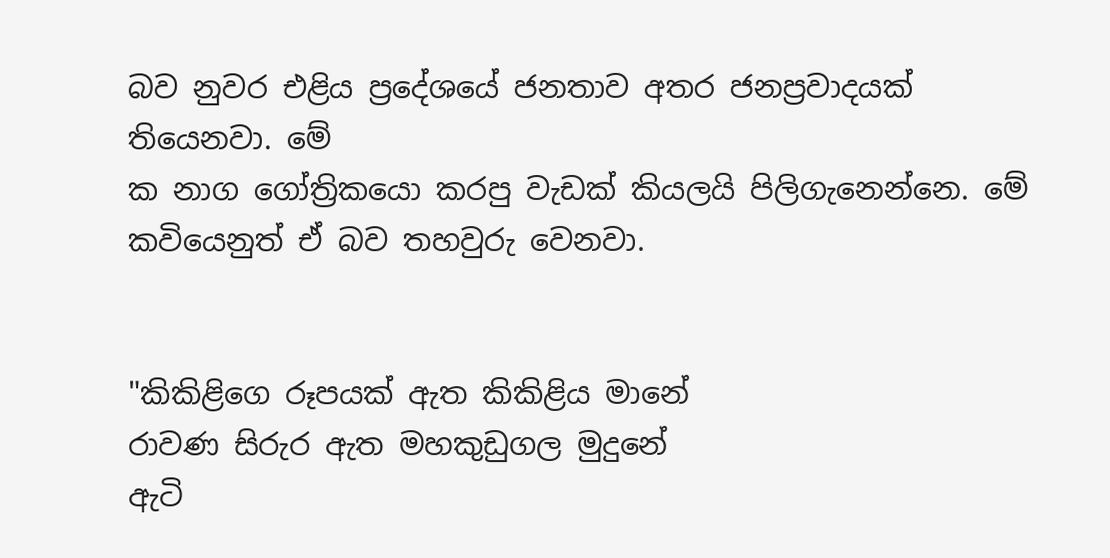බව නුවර එළිය ප්‍රදේශයේ ජනතාව අතර ජනප්‍රවාදයක් තියෙනවා. මේ
ක නාග ගෝත්‍රිකයො කරපු වැඩක් කියලයි පිලිගැනෙන්නෙ. මේ කවියෙනුත් ඒ බව තහවුරු වෙනවා.


"කිකිළිගෙ රූපයක් ඇත කිකිළිය මානේ
රාවණ සිරුර ඇත මහකුඩුගල මුදුනේ
ඇටි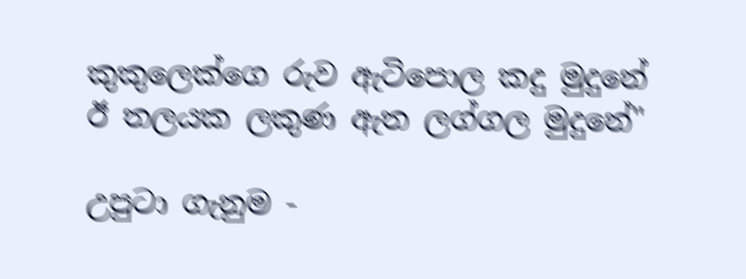කුකුලෙක්ගෙ රුව ඇටිපොල කදු මුදුනේ
ඊ තලයක ලකුණ ඇත ලග්ගල මුදුනේ"

උපුටා ගැනුම -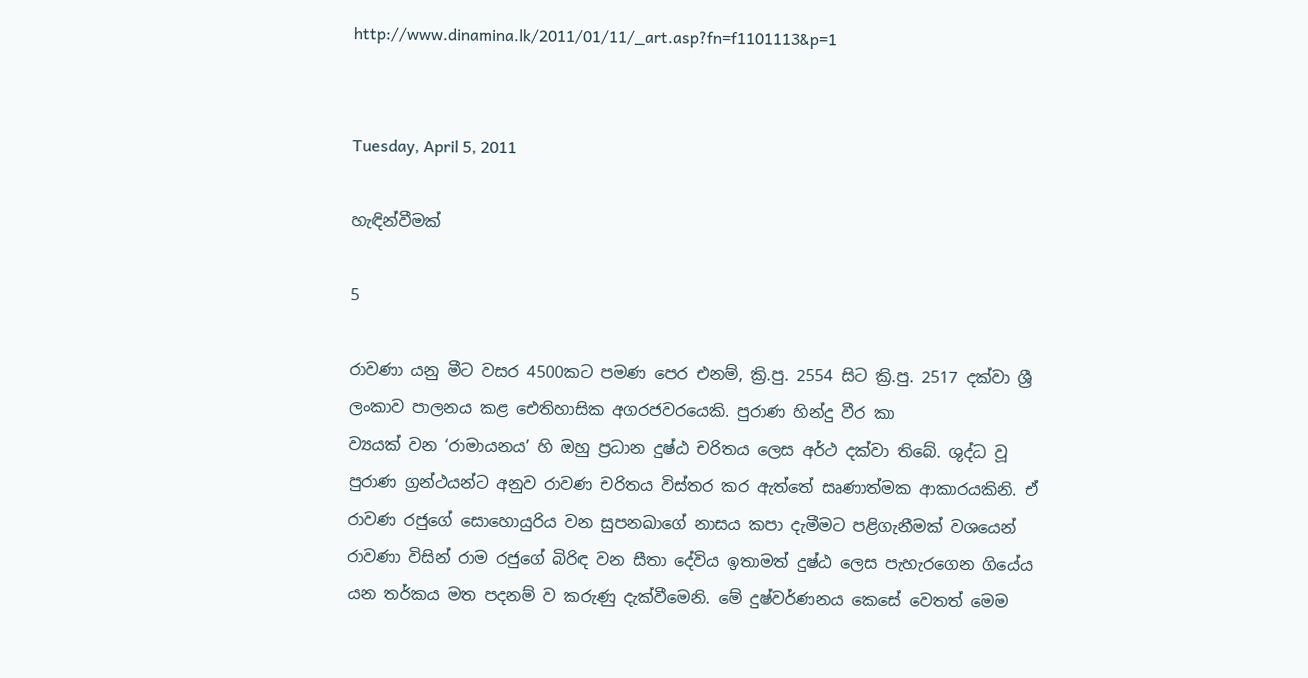http://www.dinamina.lk/2011/01/11/_art.asp?fn=f1101113&p=1


Tuesday, April 5, 2011

හැඳින්වීමක්

5

රාවණා යනු මීට වසර 4500කට පමණ පෙර එනම්, ක්‍රි.පු. 2554 සිට ක්‍රි.පු. 2517 දක්වා ශ්‍රී ලංකාව පාලනය කළ ‍ඓතිහාසික අගරජවරයෙකි. පුරාණ හින්දු වීර කා
ව්‍යයක් වන ‘රාමායනය’ හි ඔහු ප්‍රධාන දුෂ්ඨ චරිතය ලෙස අර්ථ දක්වා තිබේ. ශුද්ධ වූ පුරාණ ග්‍රන්ථයන්ට අනුව රාවණ චරිතය විස්තර කර ඇත්තේ සෘණාත්මක ආකාරයකිනි. ඒ රාවණ රජුගේ සොහොයුරිය වන සුපනඛාගේ නාසය කපා දැමීමට පළිගැනීමක් වශයෙන් රාවණා විසින් රාම රජුගේ බිරිඳ වන සීතා දේවිය ඉතාමත් දුෂ්ඨ ලෙස පැහැරගෙන ගියේය යන තර්කය මත පදනම් ව කරුණු දැක්වීමෙනි. මේ දුෂ්වර්ණනය කෙසේ වෙතත් මෙම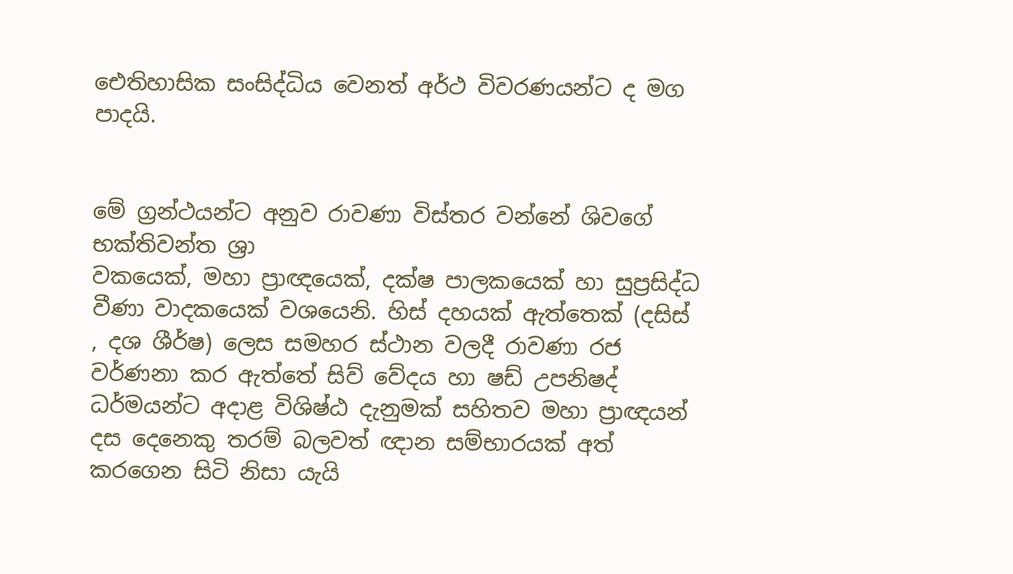ඓතිහාසික සංසිද්ධිය වෙනත් අර්ථ විවරණයන්ට ද මග පාදයි.


මේ ග්‍රන්ථයන්ට අනුව රාවණා විස්තර වන්නේ ශිවගේ භක්තිවන්ත ශ්‍රා
වකයෙක්, මහා ප්‍රාඥයෙක්, දක්ෂ පාලකයෙක් හා සුප්‍රසිද්ධ වීණා වාදකයෙක් වශයෙනි. හිස් දහයක් ඇත්තෙක් (දසිස් , දශ ශීර්ෂ) ලෙස සමහර ස්ථාන වලදී රාවණා රජ වර්ණනා කර ඇත්තේ සිව් වේදය හා ෂඩ් උපනිෂද් ධර්මයන්ට අදාළ විශිෂ්ඨ දැනුමක් සහිතව මහා ප්‍රාඥයන් දස දෙනෙකු තරම් බලවත් ඥාන සම්භාරයක් අත් කරගෙන සිටි නිසා යැයි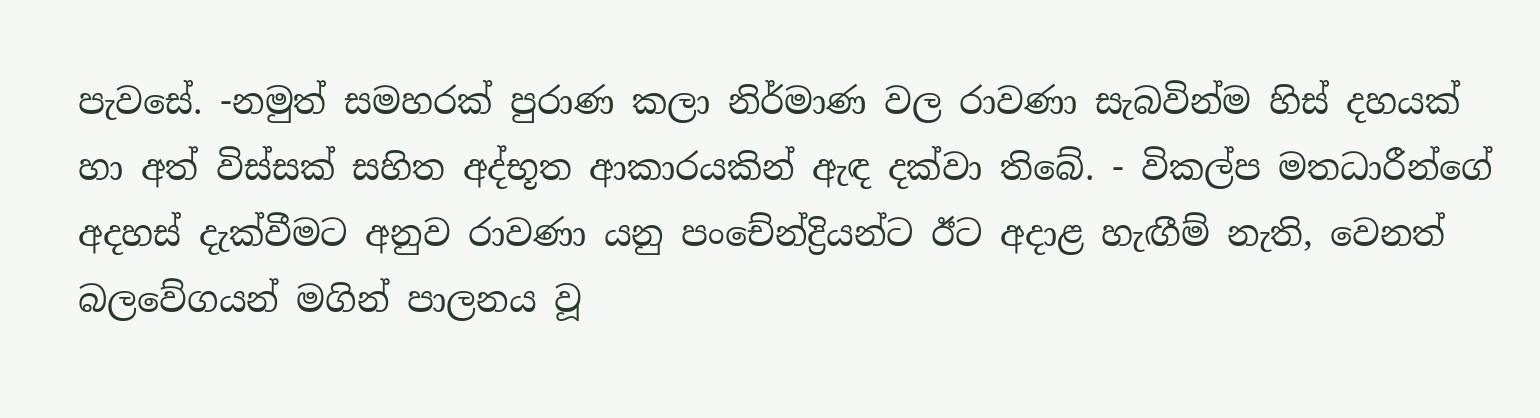පැවසේ. -නමුත් සමහරක් පුරාණ කලා නිර්මාණ වල රාවණා සැබවින්ම හිස් දහයක් හා අත් විස්සක් සහිත අද්භූත ආකාරයකින් ඇඳ දක්වා තිබේ. - විකල්ප මතධාරීන්ගේ අදහස් දැක්වීමට අනුව රාවණා යනු පංචේන්ද්‍රියන්ට ඊට අදාළ හැඟීම් නැති, වෙනත් බලවේගයන් මගින් පාලනය වූ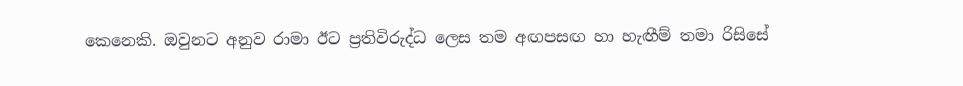කෙනෙකි. ඔවුනට අනුව රාමා ඊට ප්‍රතිවිරුද්ධ ලෙස තම අඟපසඟ හා හැඟීම් තමා රිසිසේ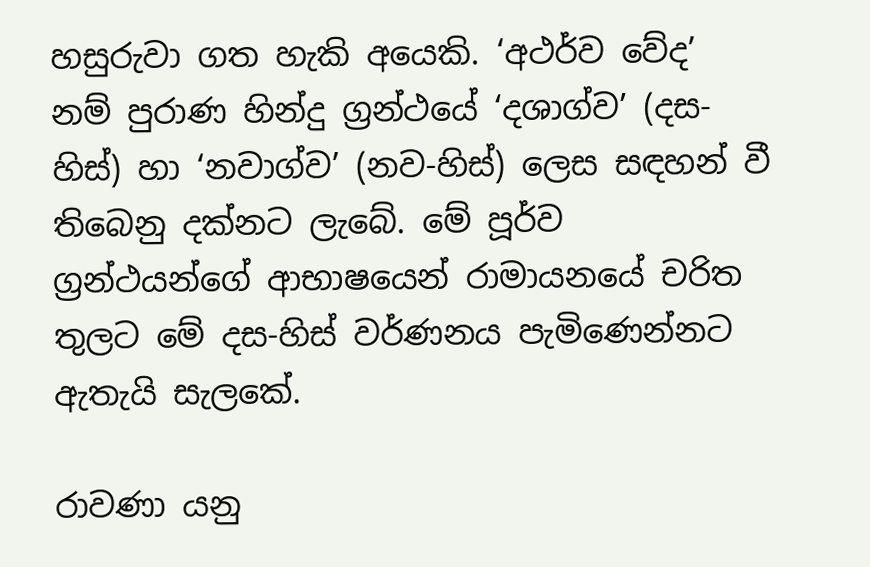හසුරුවා ගත හැකි අයෙකි. ‘අථර්ව වේද’ නම් පුරාණ හින්දු ග්‍රන්ථයේ ‘දශාග්ව’ (දස-හිස්) හා ‘නවාග්ව’ (නව-හිස්) ලෙස සඳහන් වී තිබෙනු දක්නට ලැබේ. මේ පූර්ව ග්‍රන්ථයන්ගේ ආභාෂයෙන් රාමායනයේ චරිත තුලට මේ දස-හිස් වර්ණනය පැමිණෙන්නට ඇතැයි සැලකේ.

රාවණා යනු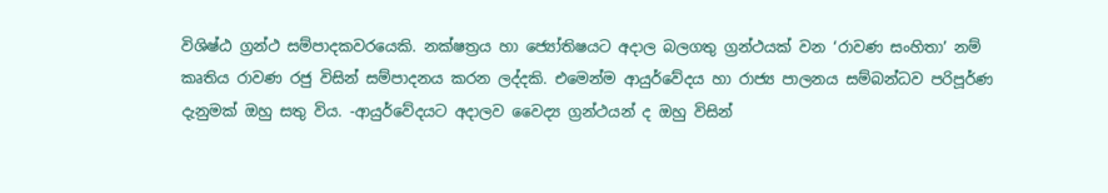විශිෂ්ඨ ග්‍රන්ථ සම්පාදකවරයෙකි. නක්ෂත්‍රය හා ජ්‍යෝතිෂයට අදාල බලගතු ග්‍රන්ථයක් වන ‘රාවණ සංහිතා’ නම් කෘතිය රාවණ රජු විසින් සම්පාදනය කරන ලද්දකි. එමෙන්ම ආයුර්වේදය හා රාජ්‍ය පාලනය සම්බන්ධව පරිපූර්ණ දැනුමක් ඔහු සතු විය. -අ‍ායුර්වේදයට අදාලව වෛද්‍ය ග්‍රන්ථයන් ද ඔහු විසින්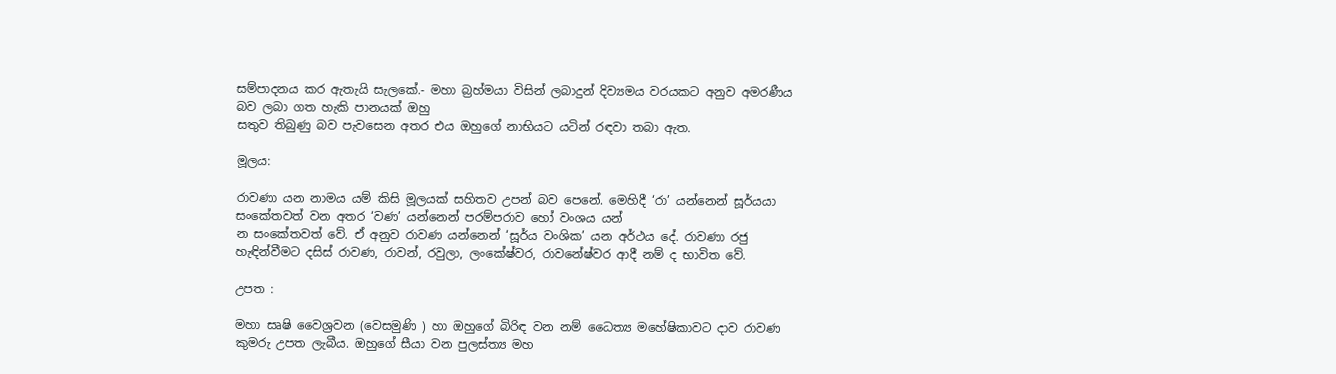සම්පාදනය කර ඇතැයි සැලකේ.- මහා බ්‍රහ්මයා විසින් ලබාදුන් දිව්‍යමය වරයකට අනුව අමරණීය බව ලබා ගත හැකි පානයක් ඔහු
සතුව තිබුණු බව පැවසෙන අතර එය ඔහුගේ නාභියට යටින් රඳවා තබා ඇත.

මූලය:

රාවණා යන නාමය යම් කිසි මූලයක් සහිතව උපන් බව පෙනේ. මෙහිදී ‘රා’ යන්නෙන් සූර්යයා සංකේතවත් වන අතර ‘වණ’ යන්නෙන් පරම්පරාව හෝ වංශය යන්
න සංකේතවත් වේ. ඒ අනුව රාවණ යන්නෙන් ‘සූර්ය වංශික’ යන අර්ථය දේ. රාවණා රජු හැඳින්වීමට දසිස් රාවණ, රාවන්, රවුලා, ලංකේෂ්වර, රාවනේෂ්වර ආදී නම් ද භාවිත වේ.

උපත :

මහා සෘෂි වෛශ්‍රවන (වෙසමුණි ) හා ඔහුගේ බිරිඳ වන නම් ධෛත්‍ය මහේෂිකාවට දාව රාවණ කුමරු උපත ලැබීය. ඔහුගේ සීයා වන පුලස්ත්‍ය මහ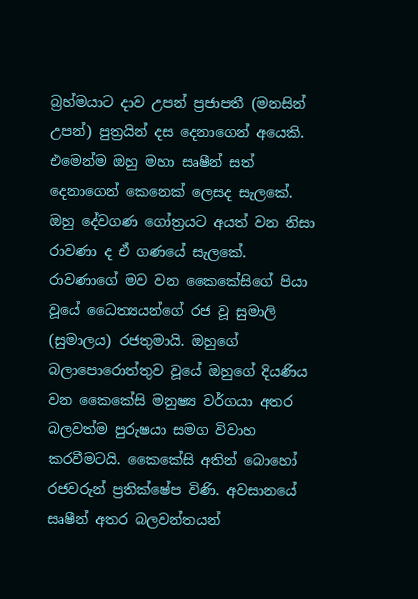බ්‍රහ්මයාට දාව උපන් ප්‍රජාපතී (මනසින් උපන්) පුත්‍රයින් දස දෙනාගෙන් අයෙකි. එමෙන්ම ඔහු මහා සෘෂීන් සත් දෙනාගෙන් කෙනෙක් ලෙසද සැලකේ. ඔහු දේවගණ ගෝත්‍රයට අයත් වන නිසා
රාවණ‍ා ද ඒ ගණයේ සැලකේ. රාවණාගේ මව වන කෛකේසිගේ පියා වූයේ ධෛත්‍යයන්ගේ රජ වූ සුමාලි (සුමාලය) රජතුමායි. ඔහුගේ බලාපොරොත්තුව වූයේ ඔහුගේ දියණිය වන කෛකේසි මනුෂ්‍ය වර්ගයා අතර බලවත්ම පුරුෂයා සමග විවාහ කරවීමටයි. කෛකේසි අතින් බොහෝ රජවරුන් ප්‍රතික්ෂේප විණි. අවසානයේ සෘෂීන් අතර බලවන්තයන්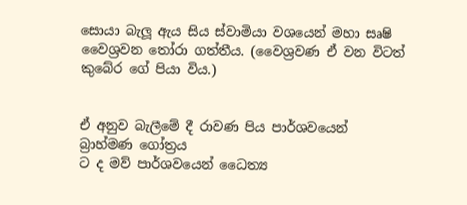සොයා බැලූ ඇය සිය ස්වාමියා වශයෙන් මහා සෘෂි වෛශ්‍රවන තෝරා ගත්තීය. (වෛශ්‍රවණ ඒ වන විටත් කුබේර ගේ පියා විය.)


ඒ අනුව බැලීමේ දී රාවණ පිය පාර්ශවයෙන් බ්‍රාහ්මණ ගෝත්‍රය
ට ද මව් පාර්ශවයෙන් ධෛත්‍ය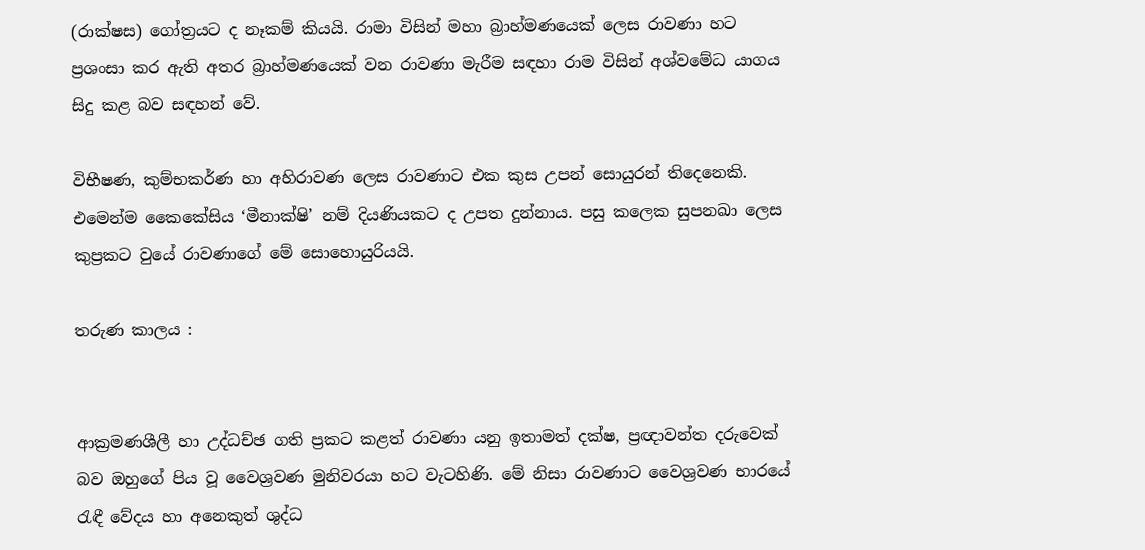(රාක්ෂස) ගෝත්‍රයට ද නෑකම් කියයි. රාමා විසින් මහා බ්‍රාහ්මණයෙක් ලෙස රාවණා හට ප්‍රශංසා කර ඇති අතර බ්‍රාහ්මණයෙක් වන රාවණා මැරීම සඳහා රාම විසින් අශ්වමේධ යාගය සිදු කළ බව සඳහන් වේ.

විභීෂණ, කුම්භකර්ණ හා අහිරාවණ ලෙස රාවණාට එක කුස උපන් සොයුරන් තිදෙනෙකි. එමෙන්ම කෛකේසිය ‘මීනාක්ෂි’ නම් දියණියකට ද උපත දුන්නාය. පසු කලෙක සුපනඛා ලෙස කුප්‍රකට වුයේ රාවණාගේ මේ සොහොයුරියයි.

තරුණ කාලය :


ආක්‍රමණශීලී හා උද්ධච්ඡ ගති ප්‍රකට කළත් රාවණා යනු ඉතාමත් දක්ෂ, ප්‍රඥාවන්ත දරුවෙක් බව ඔහුගේ පිය වූ වෛශ්‍රවණ මුනිවරයා හට වැටහිණි. මේ නිසා රාවණාට වෛශ්‍රවණ භාරයේ රැඳී වේදය හා අනෙකුත් ශුද්ධ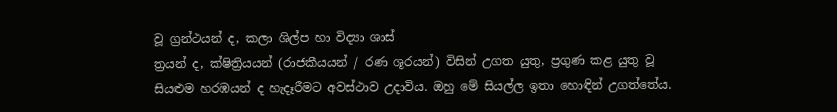වූ ග්‍රන්ථයන් ද, කලා ශිල්ප හා විද්‍යා ශාස්
ත්‍රයන් ද, ක්ෂිත්‍රියයන් (රාජකීයයන් / රණ ශූරයන්) විසින් උගත යුතු, ප්‍රගුණ කළ යුතු වූ සියළුම හරඹයන් ද හැදෑරීමට අවස්ථාව උදාවිය. ඔහු මේ සියල්ල ඉතා හොඳින් උගත්තේය.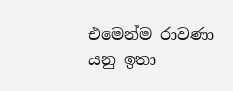එමෙන්ම රාවණා යනු ඉතා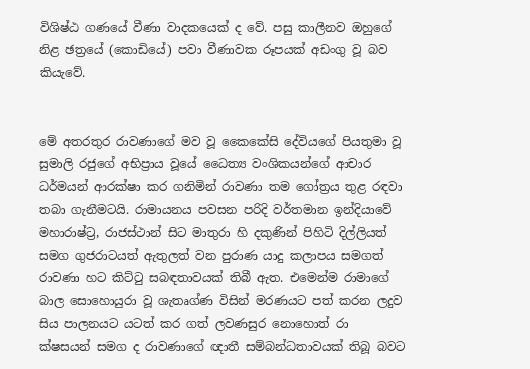විශිෂ්ඨ ගණයේ වීණා වාදකයෙක් ද වේ. පසු කාලීනව ඔහුගේ නිළ ඡත්‍රයේ (කොඩියේ) පවා වීණාවක රූපයක් අඩංගු වූ බව කියැවේ.


මේ අතරතුර රාවණාගේ මව වූ කෛකේසි දේවියගේ පියතුමා වූ සුමාලි රජුගේ අභිප්‍රාය වූයේ ධෛත්‍ය වංශිකයන්ගේ ආචාර ධර්මයන් ආරක්ෂා කර ගනිමින් රාවණා තම ගෝත්‍රය තුළ රඳවා තබා ගැනීමටයි. රාමායනය පවසන පරිදි වර්තමාන ඉන්දියාවේ මහාරාෂ්ට්‍ර, රාජස්ථාන් සිට මාතුරා හි දකුණින් පිහිටි දිල්ලියත් සමග ගුජරාටයත් ඇතුලත් වන පුරාණ යාදු කලාපය සමගත් රාවණා හට කිට්ටු සබඳතාවයක් තිබී ඇත. එමෙන්ම රාමාගේ බාල සොහොයුරා වූ ශැතෘග්ණ විසින් මරණයට පත් කරන ලදුව සිය පාලනයට යටත් කර ගත් ලවණසුර නොහොත් රා
ක්ෂසයන් සමග ද රාවණාගේ ඥාතී සම්බන්ධතාවයක් තිබූ බවට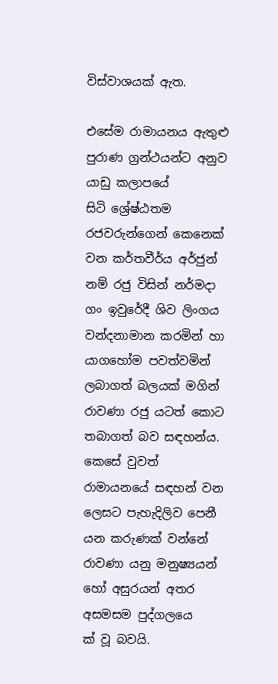විස්වාශයක් ඇත.

එසේම රාමායනය ඇතුළු පුරාණ ග්‍රන්ථයන්ට අනුව යාඩු කලාපයේ සිටි ‍ශ්‍රේෂ්ඨතම රජවරුන්ගෙන් කෙනෙක් වන කර්තවීර්ය අර්ජුන් නම් රජු විසින් නර්මදා ගං ඉවුරේදී ශිව ලිංගය වන්දනාමාන කරමින් හා යාගහෝම පවත්වමින් ලබාගත් බලයක් මගින් රාවණා රජු යටත් කොට තබාගත් බව සඳහන්ය. කෙසේ වුවත් රාමායනයේ සඳහන් වන ලෙසට පැහැදිලිව පෙනී යන කරුණක් වන්නේ රාවණා යනු මනුෂ්‍යයන් හෝ අසුරයන් අතර අසමසම පුද්ගලයෙ
ක් වූ බවයි.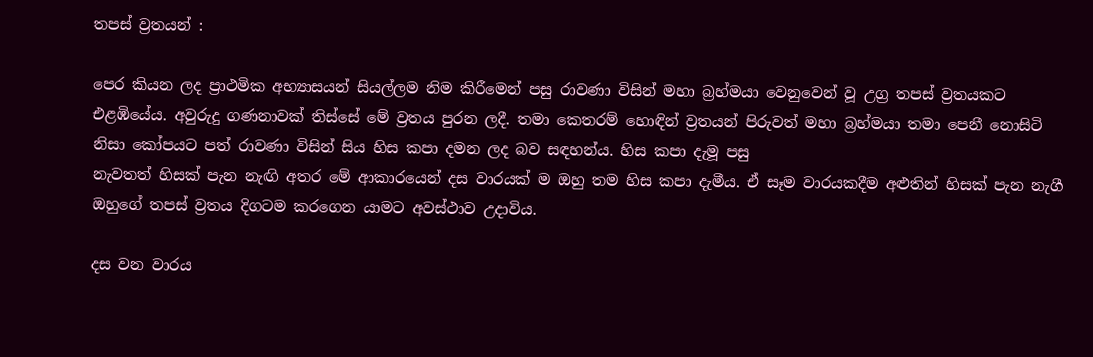තපස් ව්‍රතයන් :

පෙර කියන ලද ප්‍රාථමික අභ්‍යාසයන් සියල්ලම නිම කිරීමෙන් පසු රාවණා විසින් මහා බ්‍රහ්මයා වෙනුවෙන් වූ උග්‍ර තපස් ව්‍රතයකට එළඹියේය. අවුරුදු ගණනාවක් තිස්සේ මේ ව්‍රතය පුරන ලදී. තමා කෙතරම් හොඳින් ව්‍රතයන් පිරුවත් මහා බ්‍රහ්මයා තමා පෙනී නොසිටි නිසා කෝපයට පත් රාවණා විසින් සිය හිස කපා දමන ලද බව සඳහන්ය. හිස කපා දැමූ පසු
නැවතත් හිසක් පැන නැඟි අතර මේ ආකාරයෙන් දස වාරයක් ම ඔහු තම හිස කපා දැමීය. ඒ සෑම වාරයකදීම අළුතින් හිසක් පැන නැගී ඔහුගේ තපස් ව්‍රතය දිගටම කරගෙන යාමට අවස්ථාව උදාවිය.

දස වන වාරය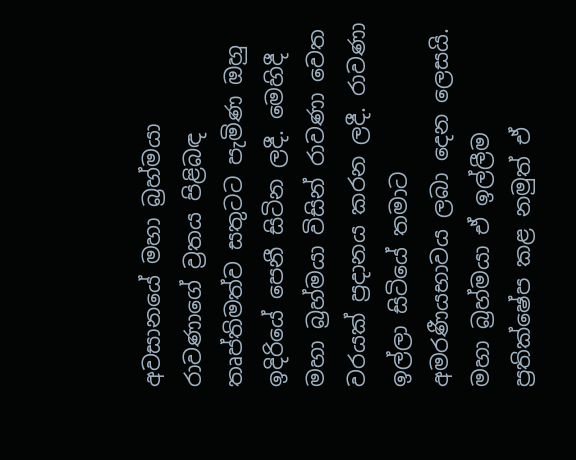අවසානයේ මහා බ්‍රහ්මයා රාවණාගේ ව්‍රතය පිළිබඳ තෘප්තිමත්ව සතුටට පැමිණ ඔහු ඉදිරියේ පෙනී සිටින ලදී. මෙහිදී මහා බ්‍රහ්මයා විසින් රාවණා වෙත වරයක් ප්‍රදානය කරන ලදී. රාවණා ඉල්ලා සිටියේ තමාට අමරණීයභාවය ලබා දෙන ලෙසයි. මහා බ්‍රහ්මයා ඒ ඉල්ලීම ප්‍රතික්ෂේප කළ නමුත් ඒ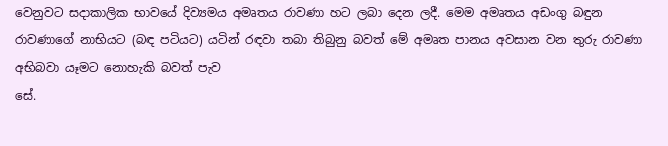වෙනුවට සදාකාලික භාවයේ දිව්‍යමය අමෘතය රාවණා හට ලබා දෙන ලදී. මෙම අමෘතය අඩංගු බඳුන රාවණාගේ නාභියට (බඳ පටියට) යටින් රඳවා තබා තිබුනු බවත් මේ අමෘත පානය අවසාන වන තුරු රාවණා අභිබවා යෑමට නොහැකි බවත් පැව
සේ.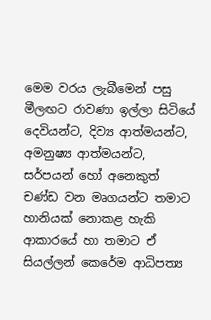මෙම වරය ලැබීමෙන් පසු මීලඟට රාවණා ඉල්ලා සිටියේ දෙවියන්ට, දිව්‍ය ආත්මයන්ට, අමනුෂ්‍ය ආත්මයන්ට, සර්පයන් හෝ අනෙකුත් චණ්ඩ වන මෘගයන්ට තමාට හානියක් ‍නොකළ හැකි ආකාරයේ හා තමාට ඒ සියල්ලන් කෙරේම ආධිපත්‍ය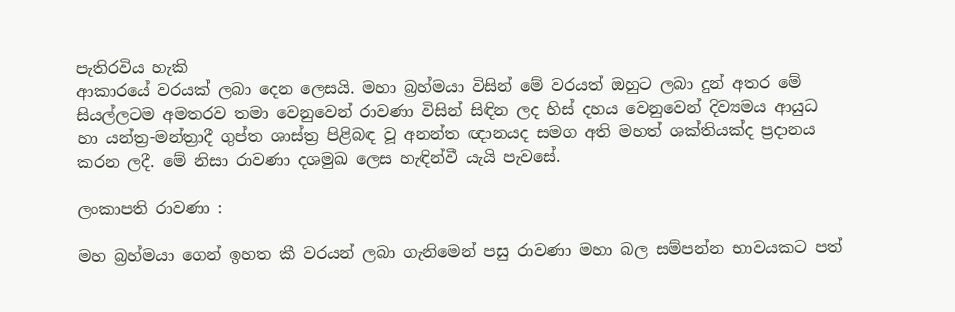පැතිරවිය හැකි
ආකාරයේ වරයක් ලබා දෙන ලෙසයි. මහා බ්‍රහ්මයා විසින් මේ වරයත් ඔහුට ලබා දුන් අතර මේ සියල්ලටම අමතරව තමා වෙනුවෙන් රාවණා විසින් සිඳින ලද හිස් දහය වෙනුවෙන් දිව්‍යමය ආයුධ හා යන්ත්‍ර-මන්ත්‍රාදී ගුප්ත ශාස්ත්‍ර පිළිබඳ වූ අනන්ත ඥානයද සමග අති මහත් ශක්තියක්ද ප්‍රදානය කරන ලදී. මේ නිසා රාවණා දශමුඛ ලෙස හැඳින්වී යැයි පැවසේ.

ලංකාපති රාවණා :

මහ බ්‍රහ්මයා ගෙන් ඉහත කී වරයන් ලබා ගැනිමෙන් පසු රාවණා මහා බල සම්පන්න භාවයකට පත්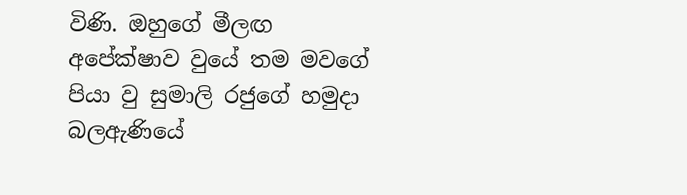විණි. ඔහුගේ මීලඟ අපේක්ෂාව වුයේ තම මවගේ පියා වු සුමාලි රජුගේ හමුදා බලඇණියේ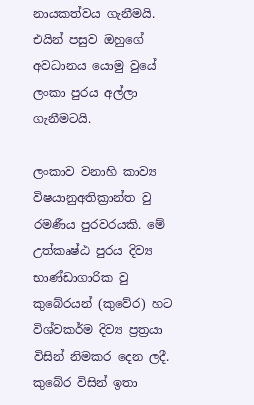නායකත්වය ගැනීමයි. එයින් පසුව ඔහුගේ අවධානය යොමු වුයේ ලංකා පුරය අල්ලා ගැනීමටයි.

ලංකාව වනාහි කාව්‍ය විෂයානුඅතික්‍රාන්ත වු රමණීය පුරවරයකි. මේ උත්කෘෂ්ඨ පුරය දිව්‍ය භාණ්ඩාගාරික වු කුබේරයන් (කුවේර) හට විශ්වකර්ම දිව්‍ය ප්‍රත්‍රයා විසින් නිමකර දෙන ලදී. කුබේර විසින් ඉතා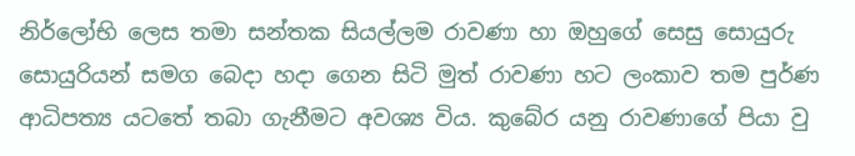නිර්ලෝභි ලෙස තමා සන්තක සියල්ලම රාවණා හා ඔහුගේ සෙසු සොයුරු සොයුරියන් සමග බෙදා හදා ගෙන සිටි මුත් රාවණා හට ලංකාව තම පුර්ණ ආධිපත්‍ය යටතේ තබා ගැනීමට අවශ්‍ය විය. කුබේර යනු රාවණාගේ පියා වු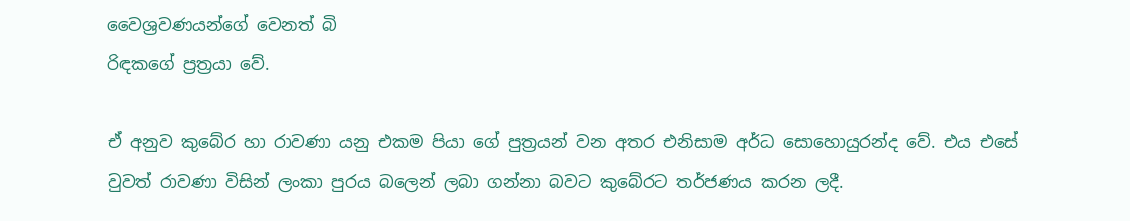වෛශ්‍රවණයන්ගේ වෙනත් බි
රිඳකගේ ප්‍රත්‍රයා වේ.

ඒ අනුව කුබේර හා රාවණා යනු එකම පියා ගේ පුත්‍රයන් වන අතර එනිසාම අර්ධ සොහොයුරන්ද වේ. එය එසේ වුවත් රාවණා විසින් ලංකා පුරය බලෙන් ලබා ගන්නා බවට කුබේරට තර්ජණය කරන ලදී.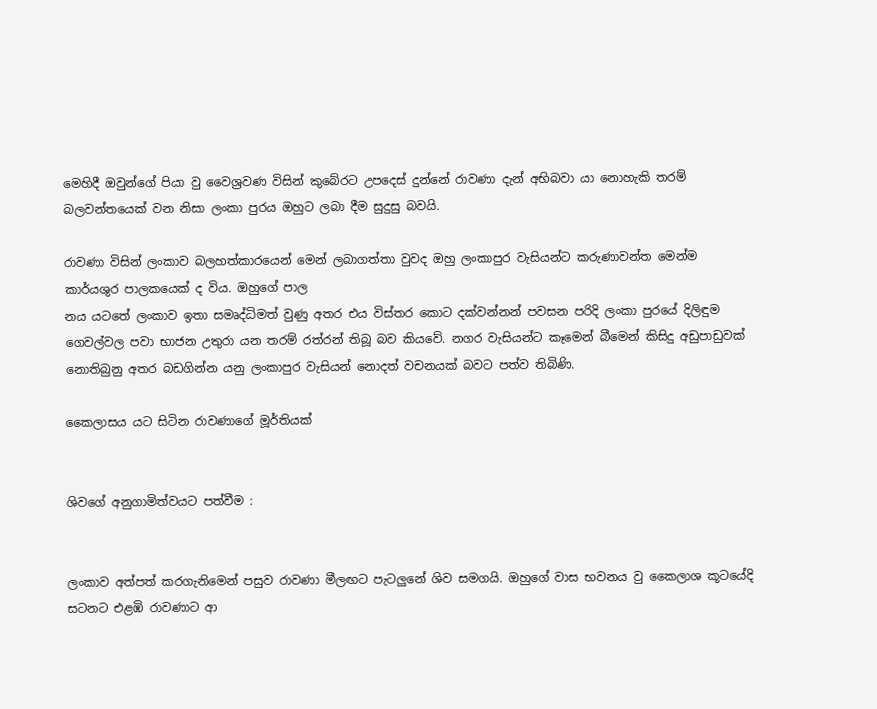මෙහිදී ඔවුන්ගේ පියා වු වෛශ්‍රවණ විසින් කුබේරට උපදෙස් දුන්නේ රාවණා දැන් අභිබවා යා නොහැකි තරම් බලවන්තයෙක් වන නිසා ලංකා පුරය ඔහුට ලබා දීම සුදුසු බවයි.

රාවණා විසින් ලංකාව බලහත්කාරයෙන් මෙන් ලබාගත්තා වුවද ඔහු ලංකාපුර වැසියන්ට කරුණාවන්ත මෙන්ම කාර්යශුර පාලකයෙක් ද විය. ඔහුගේ පාල
නය යටතේ ලංකාව ඉතා සමෘද්ධිමත් වුණු අතර එය විස්තර කොට දක්වන්නන් පවසන පරිදි ලංකා පුරයේ දිලිඳුම ගෙවල්වල පවා භාජන උතුරා යන තරම් රත්රන් තිබූ බව කියවේ. නගර වැසියන්ට කෑමෙන් බීමෙන් කිසිදු අඩුපාඩුවක් නොතිබුනු අතර බඩගින්න යනු ලංකාපුර වැසියන් නොදත් වචනයක් බවට පත්ව තිබිණි.

කෛලාසය යට සිටින රාවණාගේ මූර්තියක්


ශිවගේ අනුගාමිත්වයට පත්වීම :


ලංකාව අත්පත් කරගැනිමෙන් පසුව රාවණා මීලඟට පැටලුනේ ශිව සමගයි. ඔහුගේ වාස භවනය වු කෛලාශ කූටයේදි සටනට එළඹි රාවණාට ආ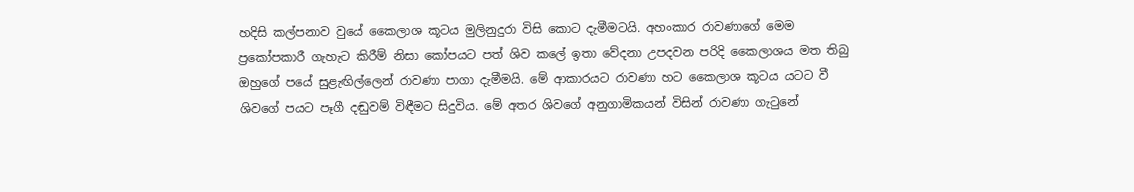හදිසි කල්පනාව වුයේ කෛලාශ කූටය මුලිනුදුරා විසි කොට දැමීමටයි. අහංකාර රාවණාගේ මෙම ප්‍රකෝපකාරී ගැහැට කිරීම් නිසා කෝපයට පත් ශිව කලේ ඉතා වේදනා උපදවන පරිදි කෛලාශය මත තිබු ඔහුගේ පයේ සුළැඟිල්ලෙන් රාවණා පාගා දැමීමයි. මේ ආකාරයට රාවණා හට කෛලාශ කූටය යටට වී ශිවගේ පයට පෑගී දඬුවම් විඳීමට සිදුවිය. මේ අතර ශිවගේ අනුගාමිකයන් විසින් රාවණා ගැටුනේ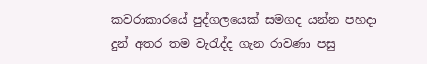කවරාකාරයේ පුද්ගලයෙක් සමගද යන්න පහදා දුන් අතර තම වැරැද්ද ගැන රාවණා පසු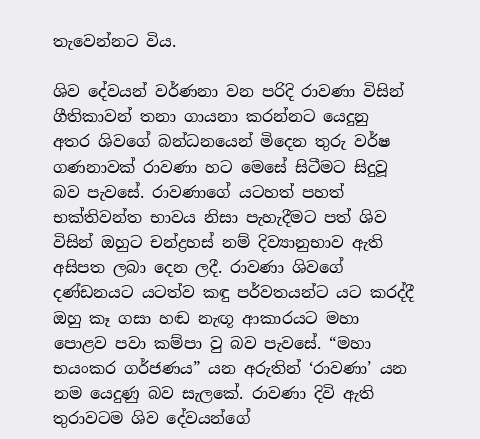තැවෙන්නට විය.

ශිව දේවයන් වර්ණනා වන පරිදි රාවණා විසින් ගීතිකාවන් තනා ගායනා කරන්නට යෙදුනු ‍ අතර ශිවගේ බන්ධනයෙන් මිදෙන තුරු වර්ෂ ගණනාවක් රාවණා හට මෙසේ සිටීමට සිදුවූ බව පැවසේ. රාවණාගේ යටහත් පහත් භක්තිවන්ත භාවය නිසා පැහැදීමට පත් ශිව විසින් ඔහුට චන්ද්‍රහස් නම් දිව්‍යානුභාව ඇති අසිපත ලබා දෙන ලදී. රාවණා ශිවගේ දණ්ඩනයට යටත්ව කඳු පර්වතයන්ට යට කරද්දී ඔහු කෑ ගසා හඬ නැඟූ ආකාරයට මහා පොළව පවා කම්පා වු බව පැවසේ. “මහා භයංකර ගර්ජණය” යන අරුතින් ‘රාවණා’ යන නම යෙදුණු බව සැලකේ. රාවණා දිවි ඇති තුරාවටම ශිව දේවයන්ගේ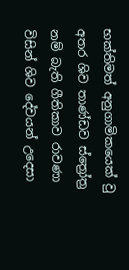භක්තිමත් අනුගාමිකයෙක් වු අතර ශිව තාණ්ඩව ස්ත්‍රෝත්‍ර නම් බැති ගීතිකාව රාවණා විසින් ශිව දේවයන් උදෙසා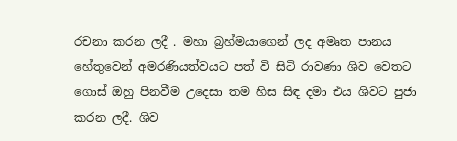රචනා කරන ලදී . මහා බ්‍රහ්මයාගෙන් ලද අමෘත පානය හේතුවෙන් අමරණියත්වයට පත් වි සිටි රාවණා ශිව වෙතට ගොස් ඔහු පිනවීම උදෙසා තම හිස සිඳ දමා එය ශිවට පුජා කරන ලදී. ශිව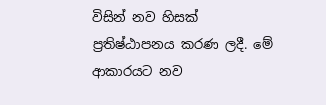විසින් නව හිසක් ප්‍රතිෂ්ඨාපනය කරණ ලදී. මේ ආකාරයට නව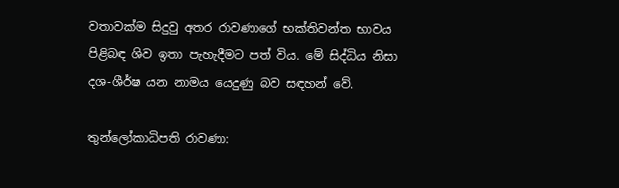වතාවක්ම සිදුවු අතර රාවණාගේ භක්තිවන්ත භාවය පිළිබඳ ශිව ඉතා පැහැදීමට පත් විය. මේ සිද්ධිය නිසා දශ-ශීර්ෂ යන නාමය යෙදුණු බව සඳහන් වේ.

තුන්ලෝකාධිපති රාවණා: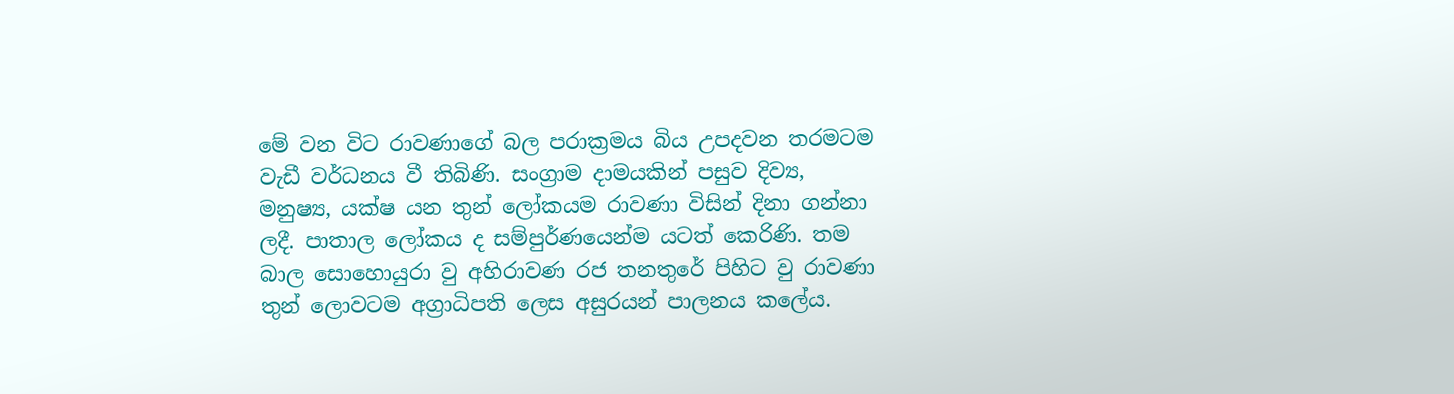මේ වන විට රාවණාගේ බල පරාක්‍රමය බිය උපදවන තරමටම වැඩී වර්ධනය වී තිබිණි. සංග්‍රාම දාමයකින් පසුව දිව්‍ය, මනුෂ්‍ය, යක්ෂ යන තුන් ලෝකයම රාවණා විසින් දිනා ගන්නා ලදී. පාතාල ලෝකය ද සම්පුර්ණයෙන්ම යටත් කෙරිණි. තම බාල සොහොයුරා වු අහිරාවණ රජ තනතුරේ පිහිට වු රාවණා තුන් ලොවටම අග්‍රාධිපති ලෙස අසුරයන් පාලනය කලේය.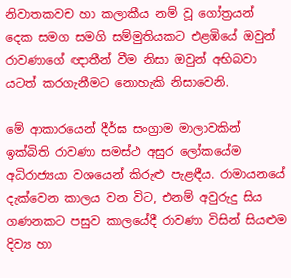නිවාතකවච හා කලාකීය නම් වූ ගෝත්‍රයන් දෙක සමග සමගි සම්මුතියකට එළඹියේ ඔවුන් රාවණා‍ගේ ඥාතීන් වීම නිසා ඔවුන් අභිබවා යටත් කරගැනීමට නොහැකි නිසාවෙනි.

මේ ආකාරයෙන් දීර්ඝ සංග්‍රාම මාලාවකින් ඉක්බිති රාවණා සමස්ථ අසුර ලෝකයේම අධිරාජ්‍යයා වශයෙන් කිරුළු පැළඳීය. රාමායනයේ දැක්වෙන කාලය වන විට, එනම් අවුරුදු සිය ගණනකට පසුව කාලයේදී රාවණා විසින් සියළුම දිව්‍ය හා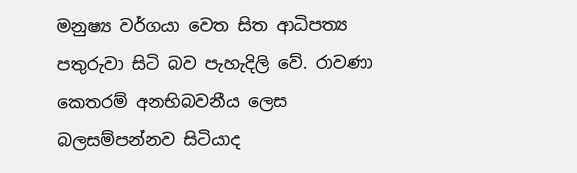මනුෂ්‍ය වර්ගයා වෙත සිත ආධිපත්‍ය පතුරුවා සිටි බව පැහැදිලි වේ. රාවණා කෙතරම් අනභිබවනීය ලෙස බලසම්පන්නව සිටියාද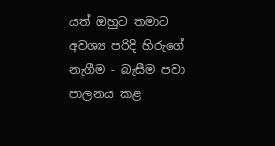යත් ඔහුට තමාට අවශ්‍ය පරිදි හිරුගේ නැගීම - බැසීම පවා පාලනය කළ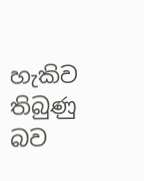හැකිව තිබුණු බව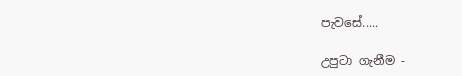පැවසේ.....

උපුටා ගැනීම -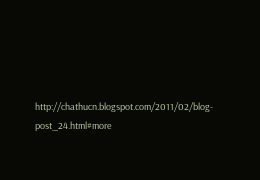http://chathucn.blogspot.com/2011/02/blog-post_24.html#more